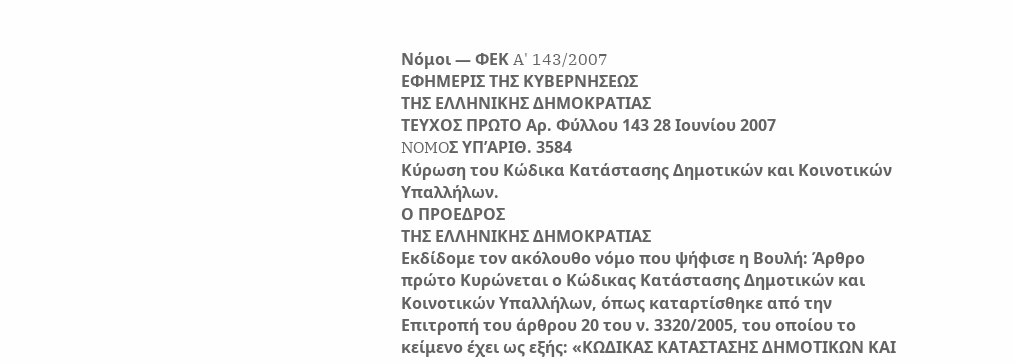Νόμοι — ΦΕΚ A' 143/2007
ΕΦΗΜΕΡΙΣ ΤΗΣ ΚΥΒΕΡΝΗΣΕΩΣ
ΤΗΣ ΕΛΛΗΝΙΚΗΣ ΔΗΜΟΚΡΑΤΙΑΣ
ΤΕΥΧΟΣ ΠΡΩΤΟ Αρ. Φύλλου 143 28 Ιουνίου 2007
NOMOΣ ΥΠ’ΑΡΙΘ. 3584
Κύρωση του Κώδικα Κατάστασης Δημοτικών και Κοινοτικών Υπαλλήλων.
Ο ΠΡΟΕΔΡΟΣ
ΤΗΣ ΕΛΛΗΝΙΚΗΣ ΔΗΜΟΚΡΑΤΙΑΣ
Εκδίδομε τον ακόλουθο νόμο που ψήφισε η Βουλή: Άρθρο πρώτο Κυρώνεται ο Κώδικας Κατάστασης Δημοτικών και Κοινοτικών Υπαλλήλων, όπως καταρτίσθηκε από την Επιτροπή του άρθρου 20 του ν. 3320/2005, του οποίου το κείμενο έχει ως εξής: «ΚΩΔΙΚΑΣ ΚΑΤΑΣΤΑΣΗΣ ΔΗΜΟΤΙΚΩΝ ΚΑΙ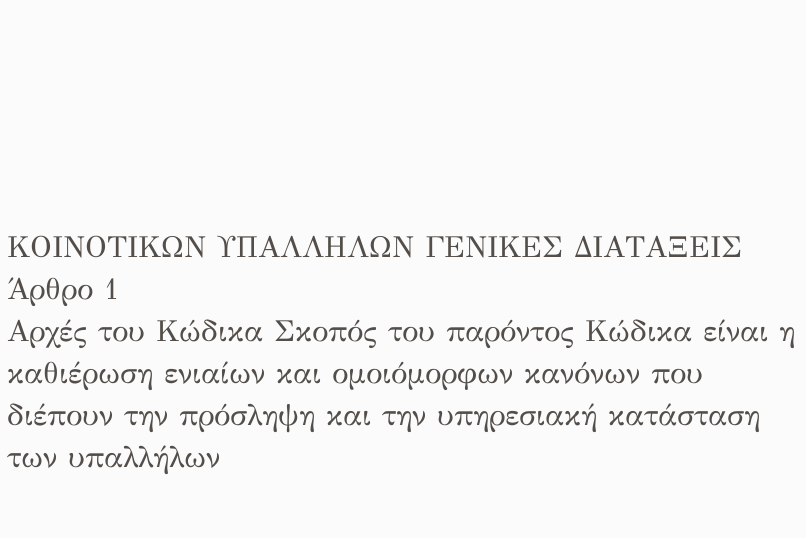ΚΟΙΝΟΤΙΚΩΝ ΥΠΑΛΛΗΛΩΝ ΓΕΝΙΚΕΣ ΔΙΑΤΑΞΕΙΣ
Άρθρο 1
Αρχές του Κώδικα Σκοπός του παρόντος Κώδικα είναι η καθιέρωση ενιαίων και ομοιόμορφων κανόνων που διέπουν την πρόσληψη και την υπηρεσιακή κατάσταση των υπαλλήλων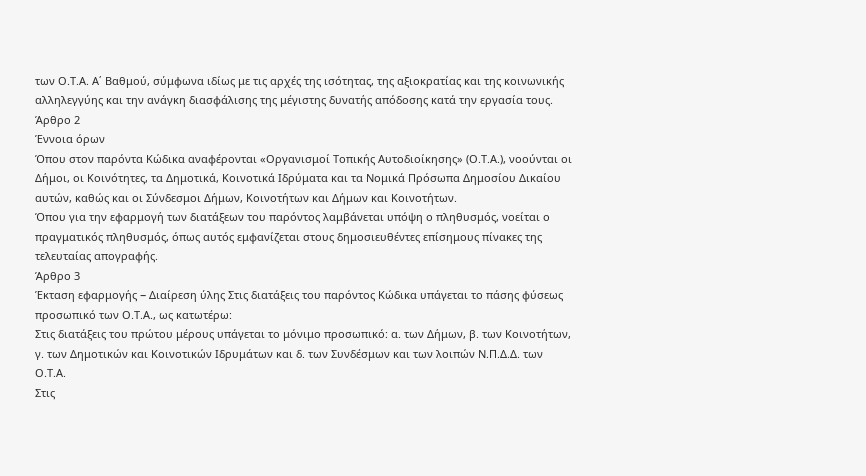των Ο.Τ.Α. Α΄ Βαθμού, σύμφωνα ιδίως με τις αρχές της ισότητας, της αξιοκρατίας και της κοινωνικής αλληλεγγύης και την ανάγκη διασφάλισης της μέγιστης δυνατής απόδοσης κατά την εργασία τους.
Άρθρο 2
Έννοια όρων
Όπου στον παρόντα Κώδικα αναφέρονται «Οργανισμοί Τοπικής Αυτοδιοίκησης» (Ο.Τ.Α.), νοούνται οι Δήμοι, οι Κοινότητες, τα Δημοτικά, Κοινοτικά Ιδρύματα και τα Νομικά Πρόσωπα Δημοσίου Δικαίου αυτών, καθώς και οι Σύνδεσμοι Δήμων, Κοινοτήτων και Δήμων και Κοινοτήτων.
Όπου για την εφαρμογή των διατάξεων του παρόντος λαμβάνεται υπόψη ο πληθυσμός, νοείται ο πραγματικός πληθυσμός, όπως αυτός εμφανίζεται στους δημοσιευθέντες επίσημους πίνακες της τελευταίας απογραφής.
Άρθρο 3
Έκταση εφαρμογής − Διαίρεση ύλης Στις διατάξεις του παρόντος Κώδικα υπάγεται το πάσης φύσεως προσωπικό των Ο.Τ.Α., ως κατωτέρω:
Στις διατάξεις του πρώτου μέρους υπάγεται το μόνιμο προσωπικό: α. των Δήμων, β. των Κοινοτήτων, γ. των Δημοτικών και Κοινοτικών Ιδρυμάτων και δ. των Συνδέσμων και των λοιπών Ν.Π.Δ.Δ. των Ο.Τ.Α.
Στις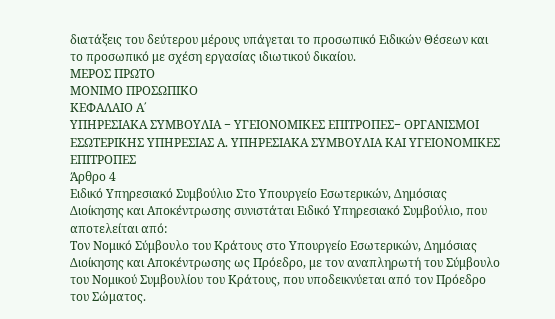διατάξεις του δεύτερου μέρους υπάγεται το προσωπικό Ειδικών Θέσεων και το προσωπικό με σχέση εργασίας ιδιωτικού δικαίου.
ΜΕΡΟΣ ΠΡΩΤΟ
ΜΟΝΙΜΟ ΠΡΟΣΩΠΙΚΟ
ΚΕΦΑΛΑΙΟ Α΄
ΥΠΗΡΕΣΙΑΚΑ ΣΥΜΒΟΥΛΙΑ − ΥΓΕΙΟΝΟΜΙΚΕΣ ΕΠΙΤΡΟΠΕΣ− ΟΡΓΑΝΙΣΜΟΙ ΕΣΩΤΕΡΙΚΗΣ ΥΠΗΡΕΣΙΑΣ Α. ΥΠΗΡΕΣΙΑΚΑ ΣΥΜΒΟΥΛΙΑ ΚΑΙ ΥΓΕΙΟΝΟΜΙΚΕΣ ΕΠΙΤΡΟΠΕΣ
Άρθρο 4
Ειδικό Υπηρεσιακό Συμβούλιο Στο Υπουργείο Εσωτερικών, Δημόσιας Διοίκησης και Αποκέντρωσης συνιστάται Ειδικό Υπηρεσιακό Συμβούλιο, που αποτελείται από:
Τον Νομικό Σύμβουλο του Κράτους στο Υπουργείο Εσωτερικών, Δημόσιας Διοίκησης και Αποκέντρωσης ως Πρόεδρο, με τον αναπληρωτή του Σύμβουλο του Νομικού Συμβουλίου του Κράτους, που υποδεικνύεται από τον Πρόεδρο του Σώματος.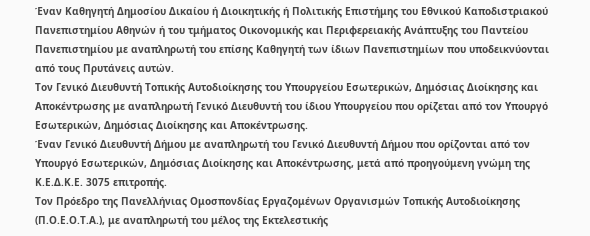Έναν Καθηγητή Δημοσίου Δικαίου ή Διοικητικής ή Πολιτικής Επιστήμης του Εθνικού Καποδιστριακού Πανεπιστημίου Αθηνών ή του τμήματος Οικονομικής και Περιφερειακής Ανάπτυξης του Παντείου Πανεπιστημίου με αναπληρωτή του επίσης Καθηγητή των ίδιων Πανεπιστημίων που υποδεικνύονται από τους Πρυτάνεις αυτών.
Τον Γενικό Διευθυντή Τοπικής Αυτοδιοίκησης του Υπουργείου Εσωτερικών, Δημόσιας Διοίκησης και Αποκέντρωσης με αναπληρωτή Γενικό Διευθυντή του ίδιου Υπουργείου που ορίζεται από τον Υπουργό Εσωτερικών, Δημόσιας Διοίκησης και Αποκέντρωσης.
Έναν Γενικό Διευθυντή Δήμου με αναπληρωτή του Γενικό Διευθυντή Δήμου που ορίζονται από τον Υπουργό Εσωτερικών, Δημόσιας Διοίκησης και Αποκέντρωσης, μετά από προηγούμενη γνώμη της Κ.Ε.Δ.Κ.Ε. 3075 επιτροπής.
Τον Πρόεδρο της Πανελλήνιας Ομοσπονδίας Εργαζομένων Οργανισμών Τοπικής Αυτοδιοίκησης (Π.Ο.Ε.Ο.Τ.Α.), με αναπληρωτή του μέλος της Εκτελεστικής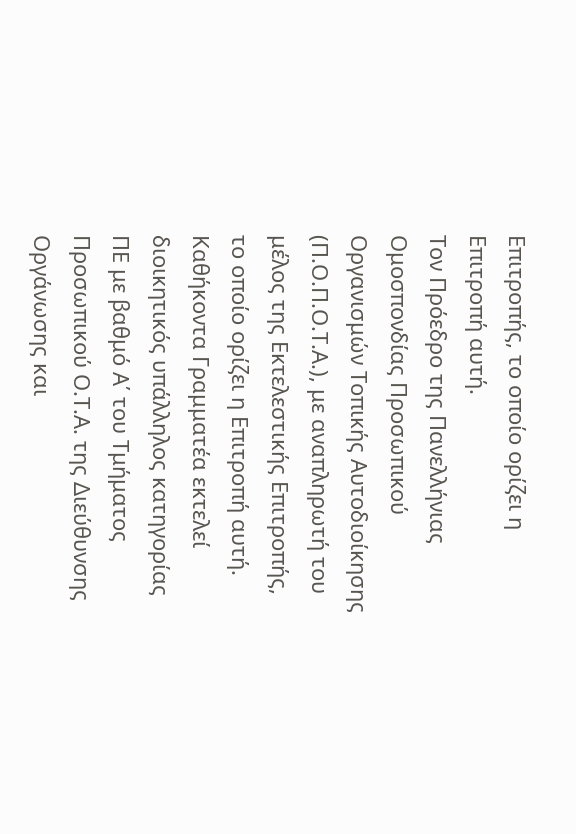Επιτροπής, το οποίο ορίζει η Επιτροπή αυτή.
Τον Πρόεδρο της Πανελλήνιας Ομοσπονδίας Προσωπικού Οργανισμών Τοπικής Αυτοδιοίκησης (Π.Ο.Π.Ο.Τ.Α.), με αναπληρωτή του μέλος της Εκτελεστικής Επιτροπής, το οποίο ορίζει η Επιτροπή αυτή. Καθήκοντα Γραμματέα εκτελεί διοικητικός υπάλληλος κατηγορίας ΠΕ με βαθμό Α΄ του Τμήματος Προσωπικού Ο.Τ.Α. της Διεύθυνσης Οργάνωσης και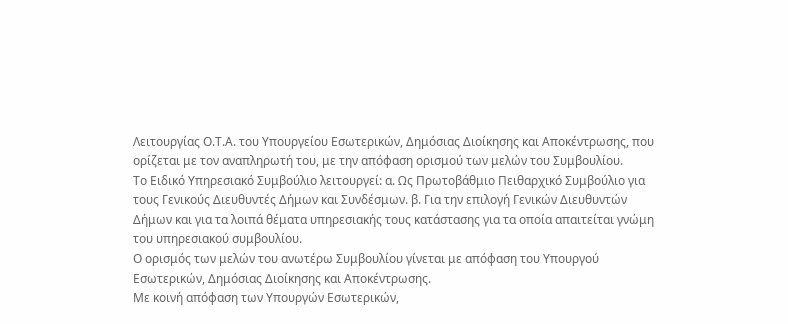Λειτουργίας Ο.Τ.Α. του Υπουργείου Εσωτερικών, Δημόσιας Διοίκησης και Αποκέντρωσης, που ορίζεται με τον αναπληρωτή του, με την απόφαση ορισμού των μελών του Συμβουλίου.
Το Ειδικό Υπηρεσιακό Συμβούλιο λειτουργεί: α. Ως Πρωτοβάθμιο Πειθαρχικό Συμβούλιο για τους Γενικούς Διευθυντές Δήμων και Συνδέσμων. β. Για την επιλογή Γενικών Διευθυντών Δήμων και για τα λοιπά θέματα υπηρεσιακής τους κατάστασης για τα οποία απαιτείται γνώμη του υπηρεσιακού συμβουλίου.
Ο ορισμός των μελών του ανωτέρω Συμβουλίου γίνεται με απόφαση του Υπουργού Εσωτερικών, Δημόσιας Διοίκησης και Αποκέντρωσης.
Με κοινή απόφαση των Υπουργών Εσωτερικών,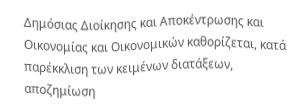Δημόσιας Διοίκησης και Αποκέντρωσης και Οικονομίας και Οικονομικών καθορίζεται, κατά παρέκκλιση των κειμένων διατάξεων, αποζημίωση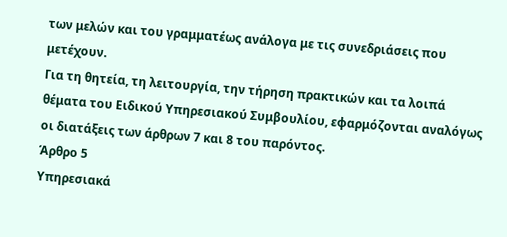των μελών και του γραμματέως ανάλογα με τις συνεδριάσεις που μετέχουν.
Για τη θητεία, τη λειτουργία, την τήρηση πρακτικών και τα λοιπά θέματα του Ειδικού Υπηρεσιακού Συμβουλίου, εφαρμόζονται αναλόγως οι διατάξεις των άρθρων 7 και 8 του παρόντος.
Άρθρο 5
Υπηρεσιακά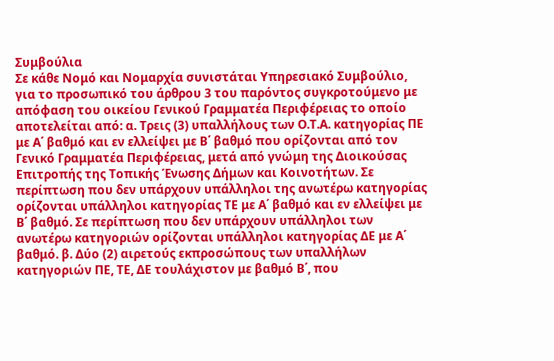Συμβούλια
Σε κάθε Νομό και Νομαρχία συνιστάται Υπηρεσιακό Συμβούλιο, για το προσωπικό του άρθρου 3 του παρόντος συγκροτούμενο με απόφαση του οικείου Γενικού Γραμματέα Περιφέρειας το οποίο αποτελείται από: α. Τρεις (3) υπαλλήλους των Ο.Τ.Α. κατηγορίας ΠΕ με Α΄ βαθμό και εν ελλείψει με Β΄ βαθμό που ορίζονται από τον Γενικό Γραμματέα Περιφέρειας, μετά από γνώμη της Διοικούσας Επιτροπής της Τοπικής Ένωσης Δήμων και Κοινοτήτων. Σε περίπτωση που δεν υπάρχουν υπάλληλοι της ανωτέρω κατηγορίας ορίζονται υπάλληλοι κατηγορίας ΤΕ με Α΄ βαθμό και εν ελλείψει με Β΄ βαθμό. Σε περίπτωση που δεν υπάρχουν υπάλληλοι των ανωτέρω κατηγοριών ορίζονται υπάλληλοι κατηγορίας ΔΕ με Α΄ βαθμό. β. Δύο (2) αιρετούς εκπροσώπους των υπαλλήλων κατηγοριών ΠΕ, ΤΕ, ΔΕ τουλάχιστον με βαθμό Β΄, που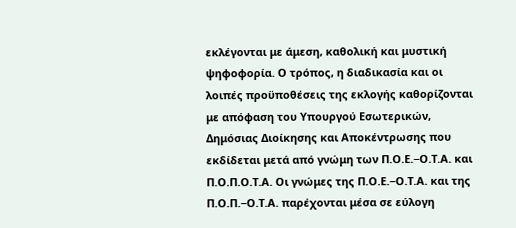εκλέγονται με άμεση, καθολική και μυστική ψηφοφορία. Ο τρόπος, η διαδικασία και οι λοιπές προϋποθέσεις της εκλογής καθορίζονται με απόφαση του Υπουργού Εσωτερικών, Δημόσιας Διοίκησης και Αποκέντρωσης που εκδίδεται μετά από γνώμη των Π.Ο.Ε.−Ο.Τ.Α. και Π.Ο.Π.Ο.Τ.Α. Οι γνώμες της Π.Ο.Ε.−Ο.Τ.Α. και της Π.Ο.Π.−Ο.Τ.Α. παρέχονται μέσα σε εύλογη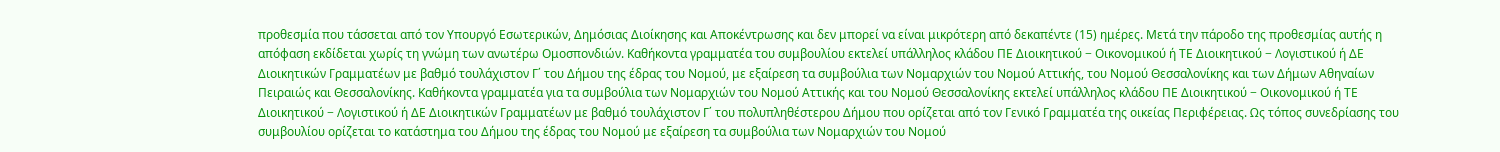προθεσμία που τάσσεται από τον Υπουργό Εσωτερικών, Δημόσιας Διοίκησης και Αποκέντρωσης και δεν μπορεί να είναι μικρότερη από δεκαπέντε (15) ημέρες. Μετά την πάροδο της προθεσμίας αυτής η απόφαση εκδίδεται χωρίς τη γνώμη των ανωτέρω Ομοσπονδιών. Καθήκοντα γραμματέα του συμβουλίου εκτελεί υπάλληλος κλάδου ΠΕ Διοικητικού − Οικονομικού ή ΤΕ Διοικητικού − Λογιστικού ή ΔΕ Διοικητικών Γραμματέων με βαθμό τουλάχιστον Γ΄ του Δήμου της έδρας του Νομού, με εξαίρεση τα συμβούλια των Νομαρχιών του Νομού Αττικής, του Νομού Θεσσαλονίκης και των Δήμων Αθηναίων Πειραιώς και Θεσσαλονίκης. Καθήκοντα γραμματέα για τα συμβούλια των Νομαρχιών του Νομού Αττικής και του Νομού Θεσσαλονίκης εκτελεί υπάλληλος κλάδου ΠΕ Διοικητικού − Οικονομικού ή ΤΕ Διοικητικού − Λογιστικού ή ΔΕ Διοικητικών Γραμματέων με βαθμό τουλάχιστον Γ΄ του πολυπληθέστερου Δήμου που ορίζεται από τον Γενικό Γραμματέα της οικείας Περιφέρειας. Ως τόπος συνεδρίασης του συμβουλίου ορίζεται το κατάστημα του Δήμου της έδρας του Νομού με εξαίρεση τα συμβούλια των Νομαρχιών του Νομού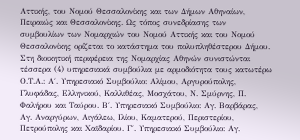Αττικής, του Νομού Θεσσαλονίκης και των Δήμων Αθηναίων, Πειραιώς και Θεσσαλονίκης. Ως τόπος συνεδρίασης των συμβουλίων των Νομαρχιών του Νομού Αττικής και του Νομού Θεσσαλονίκης ορίζεται το κατάστημα του πολυπληθέστερου Δήμου.
Στη διοικητική περιφέρεια της Νομαρχίας Αθηνών συνιστώνται τέσσερα (4) υπηρεσιακά συμβούλια με αρμοδιότητα τους κατωτέρω Ο.Τ.Α.: Α΄. Υπηρεσιακό Συμβούλιο: Αλίμου, Αργυρούπολης, Γλυφάδας, Ελληνικού, Καλλιθέας, Μοσχάτου, Ν. Σμύρνης, Π. Φαλήρου και Ταύρου. Β΄. Υπηρεσιακό Συμβούλιο: Αγ. Βαρβάρας, Αγ. Αναργύρων, Αιγάλεω, Ιλίου, Καματερού, Περιστερίου, Πετρούπολης και Χαϊδαρίου. Γ΄. Υπηρεσιακό Συμβούλιο: Αγ.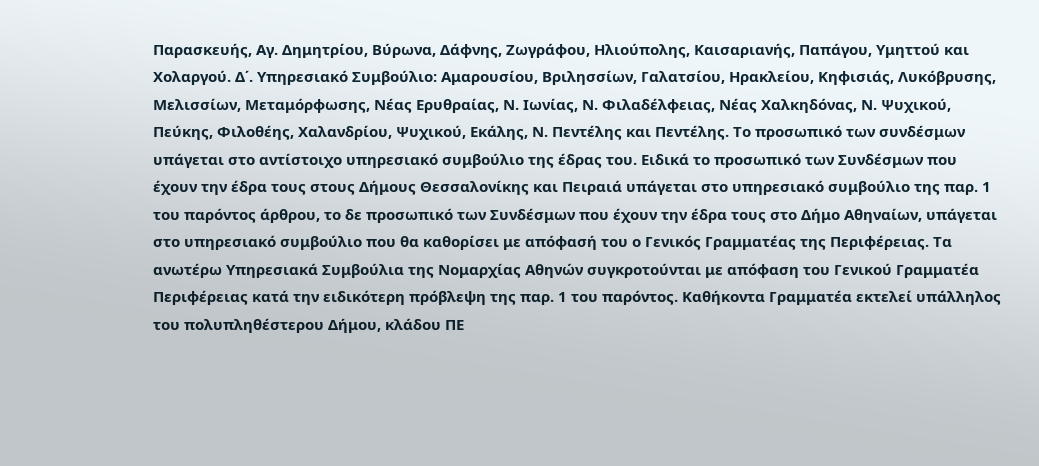Παρασκευής, Αγ. Δημητρίου, Βύρωνα, Δάφνης, Ζωγράφου, Ηλιούπολης, Καισαριανής, Παπάγου, Υμηττού και Χολαργού. Δ΄. Υπηρεσιακό Συμβούλιο: Αμαρουσίου, Βριλησσίων, Γαλατσίου, Ηρακλείου, Κηφισιάς, Λυκόβρυσης, Μελισσίων, Μεταμόρφωσης, Νέας Ερυθραίας, Ν. Ιωνίας, Ν. Φιλαδέλφειας, Νέας Χαλκηδόνας, Ν. Ψυχικού, Πεύκης, Φιλοθέης, Χαλανδρίου, Ψυχικού, Εκάλης, Ν. Πεντέλης και Πεντέλης. Το προσωπικό των συνδέσμων υπάγεται στο αντίστοιχο υπηρεσιακό συμβούλιο της έδρας του. Ειδικά το προσωπικό των Συνδέσμων που έχουν την έδρα τους στους Δήμους Θεσσαλονίκης και Πειραιά υπάγεται στο υπηρεσιακό συμβούλιο της παρ. 1 του παρόντος άρθρου, το δε προσωπικό των Συνδέσμων που έχουν την έδρα τους στο Δήμο Αθηναίων, υπάγεται στο υπηρεσιακό συμβούλιο που θα καθορίσει με απόφασή του ο Γενικός Γραμματέας της Περιφέρειας. Τα ανωτέρω Υπηρεσιακά Συμβούλια της Νομαρχίας Αθηνών συγκροτούνται με απόφαση του Γενικού Γραμματέα Περιφέρειας κατά την ειδικότερη πρόβλεψη της παρ. 1 του παρόντος. Καθήκοντα Γραμματέα εκτελεί υπάλληλος του πολυπληθέστερου Δήμου, κλάδου ΠΕ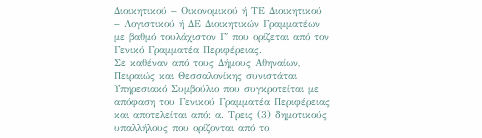Διοικητικού − Οικονομικού ή ΤΕ Διοικητικού − Λογιστικού ή ΔΕ Διοικητικών Γραμματέων με βαθμό τουλάχιστον Γ΄ που ορίζεται από τον Γενικό Γραμματέα Περιφέρειας.
Σε καθέναν από τους Δήμους Αθηναίων, Πειραιώς και Θεσσαλονίκης συνιστάται Υπηρεσιακό Συμβούλιο που συγκροτείται με απόφαση του Γενικού Γραμματέα Περιφέρειας και αποτελείται από: α. Τρεις (3) δημοτικούς υπαλλήλους που ορίζονται από το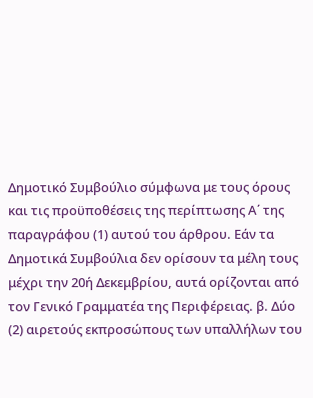Δημοτικό Συμβούλιο σύμφωνα με τους όρους και τις προϋποθέσεις της περίπτωσης Α΄ της παραγράφου (1) αυτού του άρθρου. Εάν τα Δημοτικά Συμβούλια δεν ορίσουν τα μέλη τους μέχρι την 20ή Δεκεμβρίου, αυτά ορίζονται από τον Γενικό Γραμματέα της Περιφέρειας. β. Δύο (2) αιρετούς εκπροσώπους των υπαλλήλων του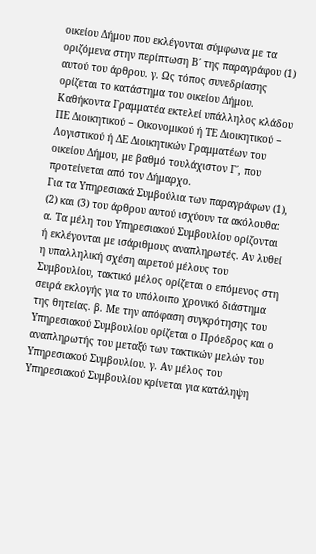οικείου Δήμου που εκλέγονται σύμφωνα με τα οριζόμενα στην περίπτωση Β΄ της παραγράφου (1) αυτού του άρθρου. γ. Ως τόπος συνεδρίασης ορίζεται το κατάστημα του οικείου Δήμου. Καθήκοντα Γραμματέα εκτελεί υπάλληλος κλάδου ΠΕ Διοικητικού − Οικονομικού ή ΤΕ Διοικητικού − Λογιστικού ή ΔΕ Διοικητικών Γραμματέων του οικείου Δήμου, με βαθμό τουλάχιστον Γ΄, που προτείνεται από τον Δήμαρχο.
Για τα Υπηρεσιακά Συμβούλια των παραγράφων (1), (2) και (3) του άρθρου αυτού ισχύουν τα ακόλουθα: α. Τα μέλη του Υπηρεσιακού Συμβουλίου ορίζονται ή εκλέγονται με ισάριθμους αναπληρωτές. Αν λυθεί η υπαλληλική σχέση αιρετού μέλους του Συμβουλίου, τακτικό μέλος ορίζεται ο επόμενος στη σειρά εκλογής για το υπόλοιπο χρονικό διάστημα της θητείας. β. Με την απόφαση συγκρότησης του Υπηρεσιακού Συμβουλίου ορίζεται ο Πρόεδρος και ο αναπληρωτής του μεταξύ των τακτικών μελών του Υπηρεσιακού Συμβουλίου. γ. Αν μέλος του Υπηρεσιακού Συμβουλίου κρίνεται για κατάληψη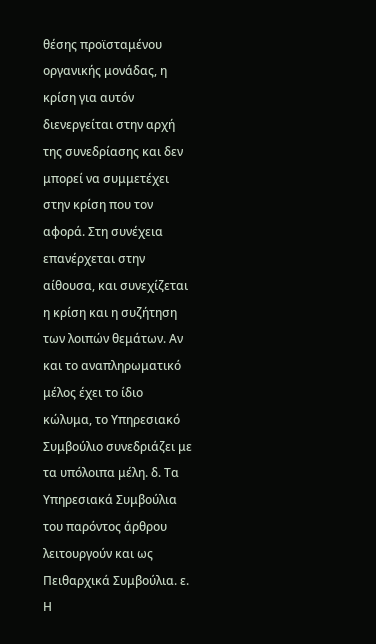θέσης προϊσταμένου οργανικής μονάδας, η κρίση για αυτόν διενεργείται στην αρχή της συνεδρίασης και δεν μπορεί να συμμετέχει στην κρίση που τον αφορά. Στη συνέχεια επανέρχεται στην αίθουσα, και συνεχίζεται η κρίση και η συζήτηση των λοιπών θεμάτων. Αν και το αναπληρωματικό μέλος έχει το ίδιο κώλυμα, το Υπηρεσιακό Συμβούλιο συνεδριάζει με τα υπόλοιπα μέλη. δ. Τα Υπηρεσιακά Συμβούλια του παρόντος άρθρου λειτουργούν και ως Πειθαρχικά Συμβούλια. ε. Η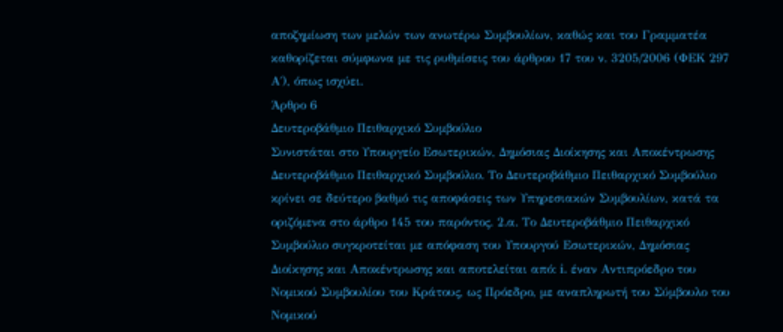αποζημίωση των μελών των ανωτέρω Συμβουλίων, καθώς και του Γραμματέα καθορίζεται σύμφωνα με τις ρυθμίσεις του άρθρου 17 του ν. 3205/2006 (ΦΕΚ 297 Α΄), όπως ισχύει.
Άρθρο 6
Δευτεροβάθμιο Πειθαρχικό Συμβούλιο
Συνιστάται στο Υπουργείο Εσωτερικών, Δημόσιας Διοίκησης και Αποκέντρωσης Δευτεροβάθμιο Πειθαρχικό Συμβούλιο. Το Δευτεροβάθμιο Πειθαρχικό Συμβούλιο κρίνει σε δεύτερο βαθμό τις αποφάσεις των Υπηρεσιακών Συμβουλίων, κατά τα οριζόμενα στο άρθρο 145 του παρόντος. 2.α. Το Δευτεροβάθμιο Πειθαρχικό Συμβούλιο συγκροτείται με απόφαση του Υπουργού Εσωτερικών, Δημόσιας Διοίκησης και Αποκέντρωσης και αποτελείται από: i. έναν Αντιπρόεδρο του Νομικού Συμβουλίου του Κράτους, ως Πρόεδρο, με αναπληρωτή του Σύμβουλο του Νομικού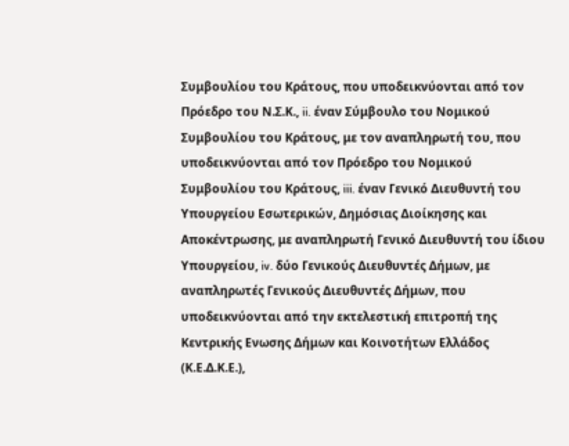Συμβουλίου του Κράτους, που υποδεικνύονται από τον Πρόεδρο του Ν.Σ.Κ., ii. έναν Σύμβουλο του Νομικού Συμβουλίου του Κράτους, με τον αναπληρωτή του, που υποδεικνύονται από τον Πρόεδρο του Νομικού Συμβουλίου του Κράτους, iii. έναν Γενικό Διευθυντή του Υπουργείου Εσωτερικών, Δημόσιας Διοίκησης και Αποκέντρωσης, με αναπληρωτή Γενικό Διευθυντή του ίδιου Υπουργείου, iv. δύο Γενικούς Διευθυντές Δήμων, με αναπληρωτές Γενικούς Διευθυντές Δήμων, που υποδεικνύονται από την εκτελεστική επιτροπή της Κεντρικής Ενωσης Δήμων και Κοινοτήτων Ελλάδος (Κ.Ε.Δ.Κ.Ε.),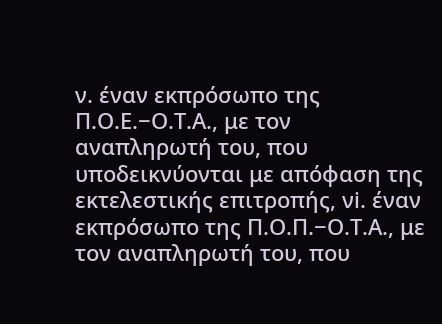ν. έναν εκπρόσωπο της Π.Ο.Ε.−Ο.Τ.Α., με τον αναπληρωτή του, που υποδεικνύονται με απόφαση της εκτελεστικής επιτροπής, νi. έναν εκπρόσωπο της Π.Ο.Π.−Ο.Τ.Α., με τον αναπληρωτή του, που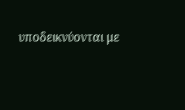υποδεικνύονται με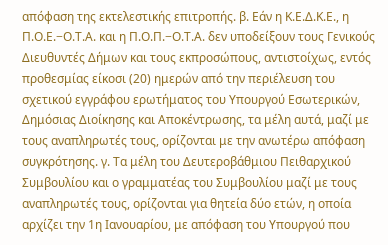απόφαση της εκτελεστικής επιτροπής. β. Εάν η Κ.Ε.Δ.Κ.Ε., η Π.Ο.Ε.−Ο.Τ.Α. και η Π.Ο.Π.−Ο.Τ.Α. δεν υποδείξουν τους Γενικούς Διευθυντές Δήμων και τους εκπροσώπους, αντιστοίχως, εντός προθεσμίας είκοσι (20) ημερών από την περιέλευση του σχετικού εγγράφου ερωτήματος του Υπουργού Εσωτερικών, Δημόσιας Διοίκησης και Αποκέντρωσης, τα μέλη αυτά, μαζί με τους αναπληρωτές τους, ορίζονται με την ανωτέρω απόφαση συγκρότησης. γ. Τα μέλη του Δευτεροβάθμιου Πειθαρχικού Συμβουλίου και ο γραμματέας του Συμβουλίου μαζί με τους αναπληρωτές τους, ορίζονται για θητεία δύο ετών, η οποία αρχίζει την 1η Ιανουαρίου, με απόφαση του Υπουργού που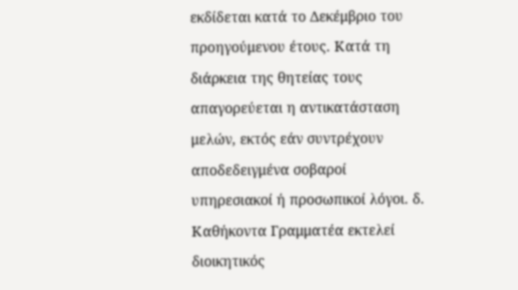εκδίδεται κατά το Δεκέμβριο του προηγούμενου έτους. Κατά τη διάρκεια της θητείας τους απαγορεύεται η αντικατάσταση μελών, εκτός εάν συντρέχουν αποδεδειγμένα σοβαροί υπηρεσιακοί ή προσωπικοί λόγοι. δ. Καθήκοντα Γραμματέα εκτελεί διοικητικός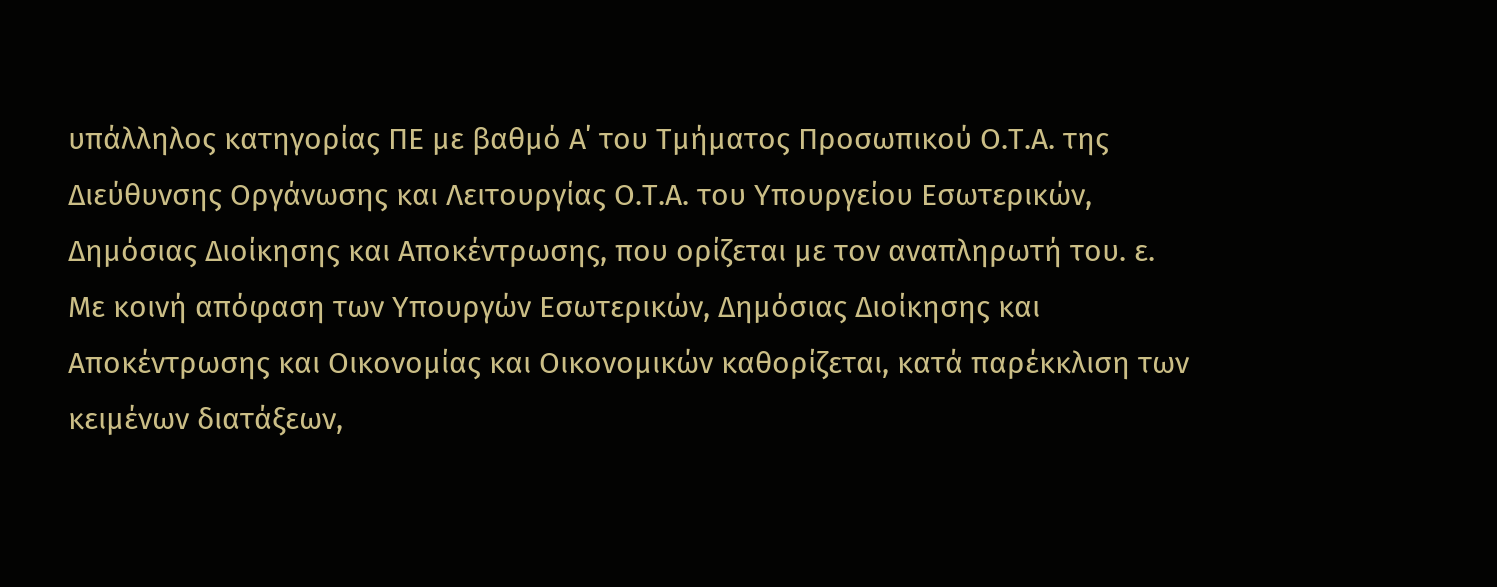υπάλληλος κατηγορίας ΠΕ με βαθμό Α΄ του Τμήματος Προσωπικού Ο.Τ.Α. της Διεύθυνσης Οργάνωσης και Λειτουργίας Ο.Τ.Α. του Υπουργείου Εσωτερικών, Δημόσιας Διοίκησης και Αποκέντρωσης, που ορίζεται με τον αναπληρωτή του. ε. Με κοινή απόφαση των Υπουργών Εσωτερικών, Δημόσιας Διοίκησης και Αποκέντρωσης και Οικονομίας και Οικονομικών καθορίζεται, κατά παρέκκλιση των κειμένων διατάξεων,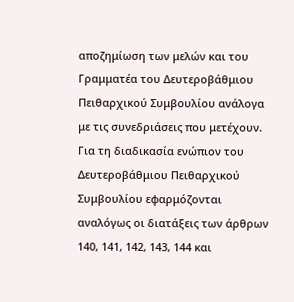αποζημίωση των μελών και του Γραμματέα του Δευτεροβάθμιου Πειθαρχικού Συμβουλίου ανάλογα με τις συνεδριάσεις που μετέχουν.
Για τη διαδικασία ενώπιον του Δευτεροβάθμιου Πειθαρχικού Συμβουλίου εφαρμόζονται αναλόγως οι διατάξεις των άρθρων 140, 141, 142, 143, 144 και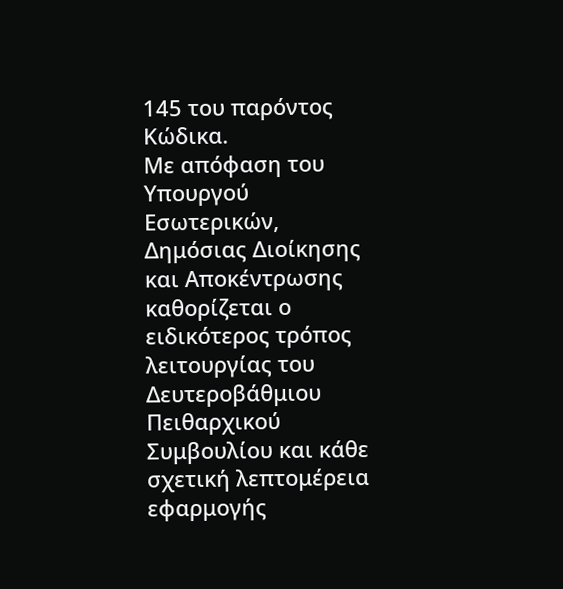145 του παρόντος Κώδικα.
Με απόφαση του Υπουργού Εσωτερικών, Δημόσιας Διοίκησης και Αποκέντρωσης καθορίζεται ο ειδικότερος τρόπος λειτουργίας του Δευτεροβάθμιου Πειθαρχικού Συμβουλίου και κάθε σχετική λεπτομέρεια εφαρμογής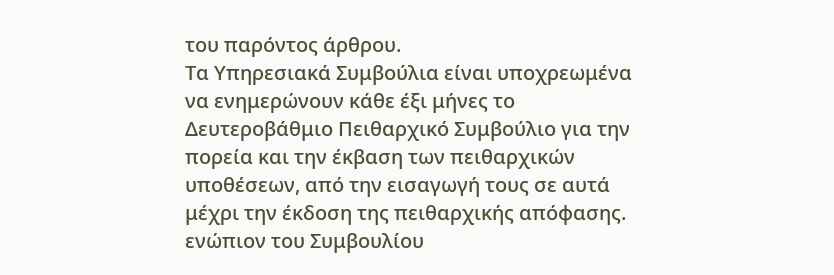του παρόντος άρθρου.
Τα Υπηρεσιακά Συμβούλια είναι υποχρεωμένα να ενημερώνουν κάθε έξι μήνες το Δευτεροβάθμιο Πειθαρχικό Συμβούλιο για την πορεία και την έκβαση των πειθαρχικών υποθέσεων, από την εισαγωγή τους σε αυτά μέχρι την έκδοση της πειθαρχικής απόφασης. ενώπιον του Συμβουλίου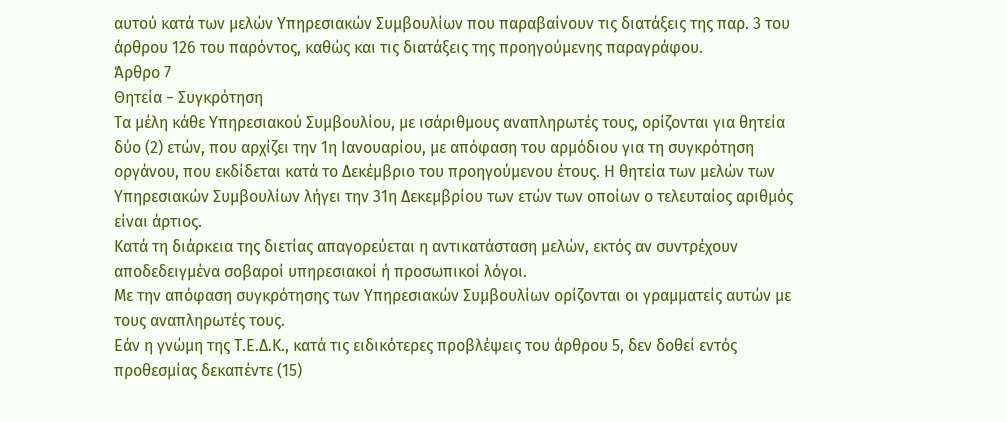αυτού κατά των μελών Υπηρεσιακών Συμβουλίων που παραβαίνουν τις διατάξεις της παρ. 3 του άρθρου 126 του παρόντος, καθώς και τις διατάξεις της προηγούμενης παραγράφου.
Άρθρο 7
Θητεία − Συγκρότηση
Τα μέλη κάθε Υπηρεσιακού Συμβουλίου, με ισάριθμους αναπληρωτές τους, ορίζονται για θητεία δύο (2) ετών, που αρχίζει την 1η Ιανουαρίου, με απόφαση του αρμόδιου για τη συγκρότηση οργάνου, που εκδίδεται κατά το Δεκέμβριο του προηγούμενου έτους. Η θητεία των μελών των Υπηρεσιακών Συμβουλίων λήγει την 31η Δεκεμβρίου των ετών των οποίων ο τελευταίος αριθμός είναι άρτιος.
Κατά τη διάρκεια της διετίας απαγορεύεται η αντικατάσταση μελών, εκτός αν συντρέχουν αποδεδειγμένα σοβαροί υπηρεσιακοί ή προσωπικοί λόγοι.
Με την απόφαση συγκρότησης των Υπηρεσιακών Συμβουλίων ορίζονται οι γραμματείς αυτών με τους αναπληρωτές τους.
Εάν η γνώμη της Τ.Ε.Δ.Κ., κατά τις ειδικότερες προβλέψεις του άρθρου 5, δεν δοθεί εντός προθεσμίας δεκαπέντε (15)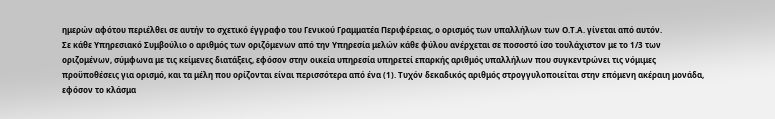ημερών αφότου περιέλθει σε αυτήν το σχετικό έγγραφο του Γενικού Γραμματέα Περιφέρειας, ο ορισμός των υπαλλήλων των Ο.Τ.Α. γίνεται από αυτόν.
Σε κάθε Υπηρεσιακό Συμβούλιο ο αριθμός των οριζόμενων από την Υπηρεσία μελών κάθε φύλου ανέρχεται σε ποσοστό ίσο τουλάχιστον με το 1/3 των οριζομένων, σύμφωνα με τις κείμενες διατάξεις, εφόσον στην οικεία υπηρεσία υπηρετεί επαρκής αριθμός υπαλλήλων που συγκεντρώνει τις νόμιμες προϋποθέσεις για ορισμό, και τα μέλη που ορίζονται είναι περισσότερα από ένα (1). Τυχόν δεκαδικός αριθμός στρογγυλοποιείται στην επόμενη ακέραιη μονάδα, εφόσον το κλάσμα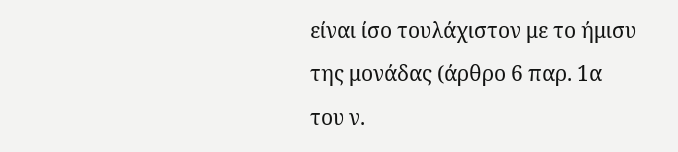είναι ίσο τουλάχιστον με το ήμισυ της μονάδας (άρθρο 6 παρ. 1α του ν.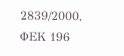2839/2000, ΦΕΚ 196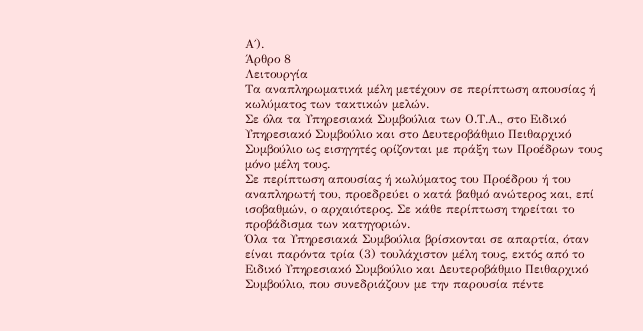Α΄).
Άρθρο 8
Λειτουργία
Τα αναπληρωματικά μέλη μετέχουν σε περίπτωση απουσίας ή κωλύματος των τακτικών μελών.
Σε όλα τα Υπηρεσιακά Συμβούλια των Ο.Τ.Α., στο Ειδικό Υπηρεσιακό Συμβούλιο και στο Δευτεροβάθμιο Πειθαρχικό Συμβούλιο ως εισηγητές ορίζονται με πράξη των Προέδρων τους μόνο μέλη τους.
Σε περίπτωση απουσίας ή κωλύματος του Προέδρου ή του αναπληρωτή του, προεδρεύει ο κατά βαθμό ανώτερος και, επί ισοβαθμών, ο αρχαιότερος. Σε κάθε περίπτωση τηρείται το προβάδισμα των κατηγοριών.
Όλα τα Υπηρεσιακά Συμβούλια βρίσκονται σε απαρτία, όταν είναι παρόντα τρία (3) τουλάχιστον μέλη τους, εκτός από το Ειδικό Υπηρεσιακό Συμβούλιο και Δευτεροβάθμιο Πειθαρχικό Συμβούλιο, που συνεδριάζουν με την παρουσία πέντε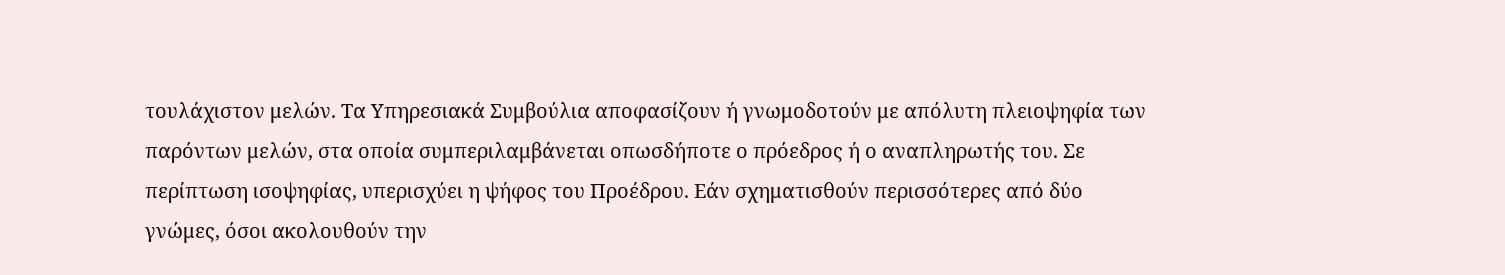τουλάχιστον μελών. Τα Υπηρεσιακά Συμβούλια αποφασίζουν ή γνωμοδοτούν με απόλυτη πλειοψηφία των παρόντων μελών, στα οποία συμπεριλαμβάνεται οπωσδήποτε ο πρόεδρος ή ο αναπληρωτής του. Σε περίπτωση ισοψηφίας, υπερισχύει η ψήφος του Προέδρου. Εάν σχηματισθούν περισσότερες από δύο γνώμες, όσοι ακολουθούν την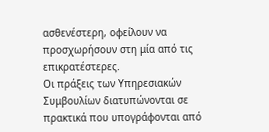ασθενέστερη, οφείλουν να προσχωρήσουν στη μία από τις επικρατέστερες.
Οι πράξεις των Υπηρεσιακών Συμβουλίων διατυπώνονται σε πρακτικά που υπογράφονται από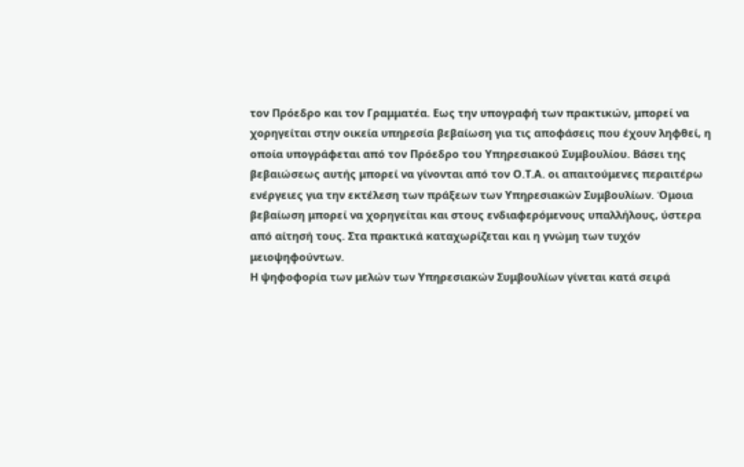τον Πρόεδρο και τον Γραμματέα. Εως την υπογραφή των πρακτικών, μπορεί να χορηγείται στην οικεία υπηρεσία βεβαίωση για τις αποφάσεις που έχουν ληφθεί, η οποία υπογράφεται από τον Πρόεδρο του Υπηρεσιακού Συμβουλίου. Βάσει της βεβαιώσεως αυτής μπορεί να γίνονται από τον Ο.Τ.Α. οι απαιτούμενες περαιτέρω ενέργειες για την εκτέλεση των πράξεων των Υπηρεσιακών Συμβουλίων. Όμοια βεβαίωση μπορεί να χορηγείται και στους ενδιαφερόμενους υπαλλήλους, ύστερα από αίτησή τους. Στα πρακτικά καταχωρίζεται και η γνώμη των τυχόν μειοψηφούντων.
Η ψηφοφορία των μελών των Υπηρεσιακών Συμβουλίων γίνεται κατά σειρά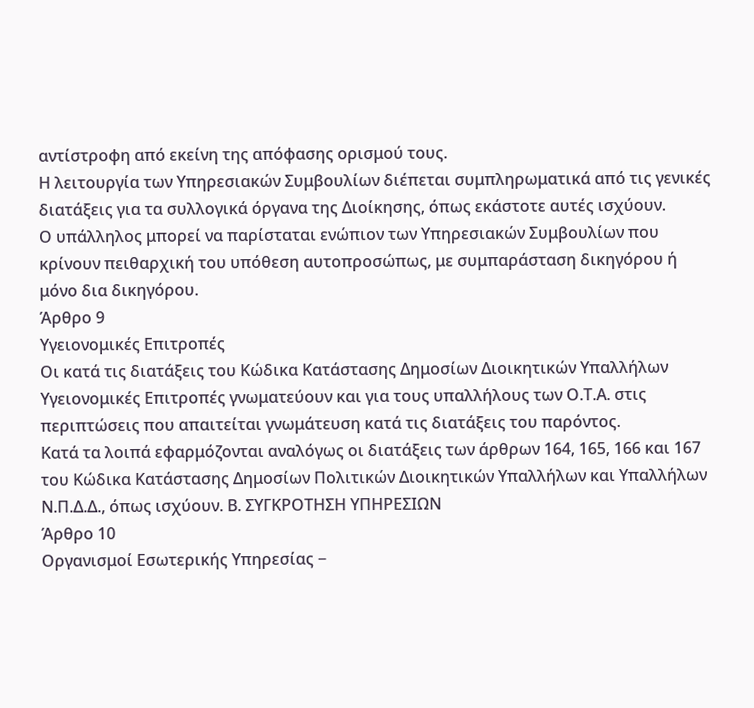αντίστροφη από εκείνη της απόφασης ορισμού τους.
Η λειτουργία των Υπηρεσιακών Συμβουλίων διέπεται συμπληρωματικά από τις γενικές διατάξεις για τα συλλογικά όργανα της Διοίκησης, όπως εκάστοτε αυτές ισχύουν.
Ο υπάλληλος μπορεί να παρίσταται ενώπιον των Υπηρεσιακών Συμβουλίων που κρίνουν πειθαρχική του υπόθεση αυτοπροσώπως, με συμπαράσταση δικηγόρου ή μόνο δια δικηγόρου.
Άρθρο 9
Υγειονομικές Επιτροπές
Οι κατά τις διατάξεις του Κώδικα Κατάστασης Δημοσίων Διοικητικών Υπαλλήλων Υγειονομικές Επιτροπές γνωματεύουν και για τους υπαλλήλους των Ο.Τ.Α. στις περιπτώσεις που απαιτείται γνωμάτευση κατά τις διατάξεις του παρόντος.
Κατά τα λοιπά εφαρμόζονται αναλόγως οι διατάξεις των άρθρων 164, 165, 166 και 167 του Κώδικα Κατάστασης Δημοσίων Πολιτικών Διοικητικών Υπαλλήλων και Υπαλλήλων Ν.Π.Δ.Δ., όπως ισχύουν. Β. ΣΥΓΚΡΟΤΗΣΗ ΥΠΗΡΕΣΙΩΝ
Άρθρο 10
Οργανισμοί Εσωτερικής Υπηρεσίας −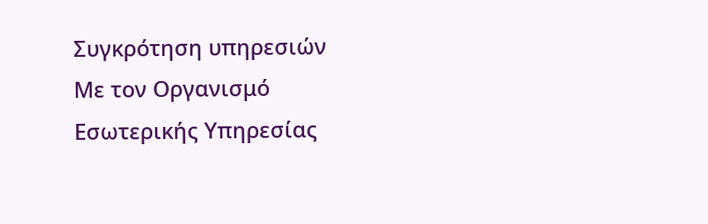Συγκρότηση υπηρεσιών
Με τον Οργανισμό Εσωτερικής Υπηρεσίας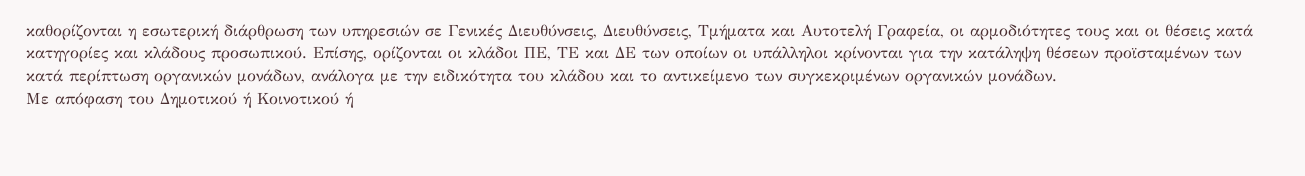καθορίζονται η εσωτερική διάρθρωση των υπηρεσιών σε Γενικές Διευθύνσεις, Διευθύνσεις, Τμήματα και Αυτοτελή Γραφεία, οι αρμοδιότητες τους και οι θέσεις κατά κατηγορίες και κλάδους προσωπικού. Επίσης, ορίζονται οι κλάδοι ΠΕ, ΤΕ και ΔΕ των οποίων οι υπάλληλοι κρίνονται για την κατάληψη θέσεων προϊσταμένων των κατά περίπτωση οργανικών μονάδων, ανάλογα με την ειδικότητα του κλάδου και το αντικείμενο των συγκεκριμένων οργανικών μονάδων.
Με απόφαση του Δημοτικού ή Κοινοτικού ή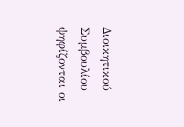Διοικητικού Συμβουλίου ψηφίζονται οι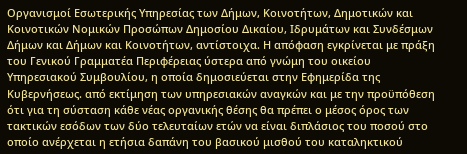Οργανισμοί Εσωτερικής Υπηρεσίας των Δήμων, Κοινοτήτων, Δημοτικών και Κοινοτικών Νομικών Προσώπων Δημοσίου Δικαίου, Ιδρυμάτων και Συνδέσμων Δήμων και Δήμων και Κοινοτήτων, αντίστοιχα. Η απόφαση εγκρίνεται με πράξη του Γενικού Γραμματέα Περιφέρειας ύστερα από γνώμη του οικείου Υπηρεσιακού Συμβουλίου, η οποία δημοσιεύεται στην Εφημερίδα της Κυβερνήσεως. από εκτίμηση των υπηρεσιακών αναγκών και με την προϋπόθεση ότι για τη σύσταση κάθε νέας οργανικής θέσης θα πρέπει ο μέσος όρος των τακτικών εσόδων των δύο τελευταίων ετών να είναι διπλάσιος του ποσού στο οποίο ανέρχεται η ετήσια δαπάνη του βασικού μισθού του καταληκτικού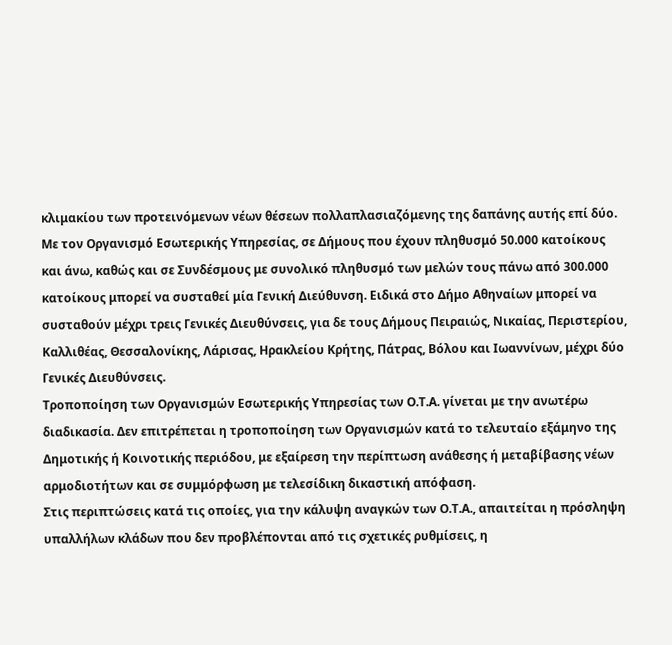κλιμακίου των προτεινόμενων νέων θέσεων πολλαπλασιαζόμενης της δαπάνης αυτής επί δύο.
Με τον Οργανισμό Εσωτερικής Υπηρεσίας, σε Δήμους που έχουν πληθυσμό 50.000 κατοίκους και άνω, καθώς και σε Συνδέσμους με συνολικό πληθυσμό των μελών τους πάνω από 300.000 κατοίκους μπορεί να συσταθεί μία Γενική Διεύθυνση. Ειδικά στο Δήμο Αθηναίων μπορεί να συσταθούν μέχρι τρεις Γενικές Διευθύνσεις, για δε τους Δήμους Πειραιώς, Νικαίας, Περιστερίου, Καλλιθέας, Θεσσαλονίκης, Λάρισας, Ηρακλείου Κρήτης, Πάτρας, Βόλου και Ιωαννίνων, μέχρι δύο Γενικές Διευθύνσεις.
Τροποποίηση των Οργανισμών Εσωτερικής Υπηρεσίας των Ο.Τ.Α. γίνεται με την ανωτέρω διαδικασία. Δεν επιτρέπεται η τροποποίηση των Οργανισμών κατά το τελευταίο εξάμηνο της Δημοτικής ή Κοινοτικής περιόδου, με εξαίρεση την περίπτωση ανάθεσης ή μεταβίβασης νέων αρμοδιοτήτων και σε συμμόρφωση με τελεσίδικη δικαστική απόφαση.
Στις περιπτώσεις κατά τις οποίες, για την κάλυψη αναγκών των Ο.Τ.Α., απαιτείται η πρόσληψη υπαλλήλων κλάδων που δεν προβλέπονται από τις σχετικές ρυθμίσεις, η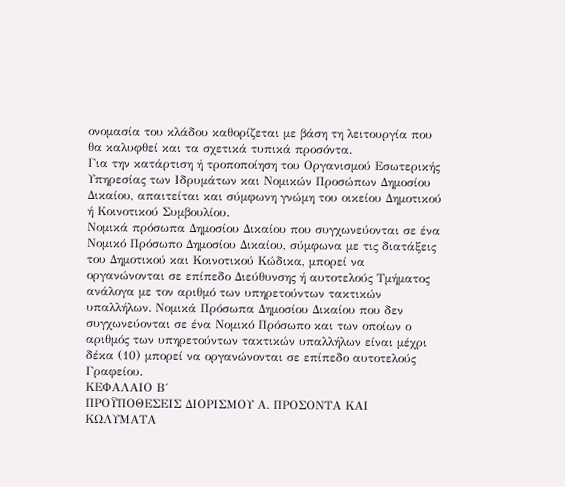ονομασία του κλάδου καθορίζεται με βάση τη λειτουργία που θα καλυφθεί και τα σχετικά τυπικά προσόντα.
Για την κατάρτιση ή τροποποίηση του Οργανισμού Εσωτερικής Υπηρεσίας των Ιδρυμάτων και Νομικών Προσώπων Δημοσίου Δικαίου, απαιτείται και σύμφωνη γνώμη του οικείου Δημοτικού ή Κοινοτικού Συμβουλίου.
Νομικά πρόσωπα Δημοσίου Δικαίου που συγχωνεύονται σε ένα Νομικό Πρόσωπο Δημοσίου Δικαίου, σύμφωνα με τις διατάξεις του Δημοτικού και Κοινοτικού Κώδικα, μπορεί να οργανώνονται σε επίπεδο Διεύθυνσης ή αυτοτελούς Τμήματος ανάλογα με τον αριθμό των υπηρετούντων τακτικών υπαλλήλων. Νομικά Πρόσωπα Δημοσίου Δικαίου που δεν συγχωνεύονται σε ένα Νομικό Πρόσωπο και των οποίων ο αριθμός των υπηρετούντων τακτικών υπαλλήλων είναι μέχρι δέκα (10) μπορεί να οργανώνονται σε επίπεδο αυτοτελούς Γραφείου.
ΚΕΦΑΛΑΙΟ Β΄
ΠΡΟΫΠΟΘΕΣΕΙΣ ΔΙΟΡΙΣΜΟΥ Α. ΠΡΟΣΟΝΤΑ ΚΑΙ ΚΩΛΥΜΑΤΑ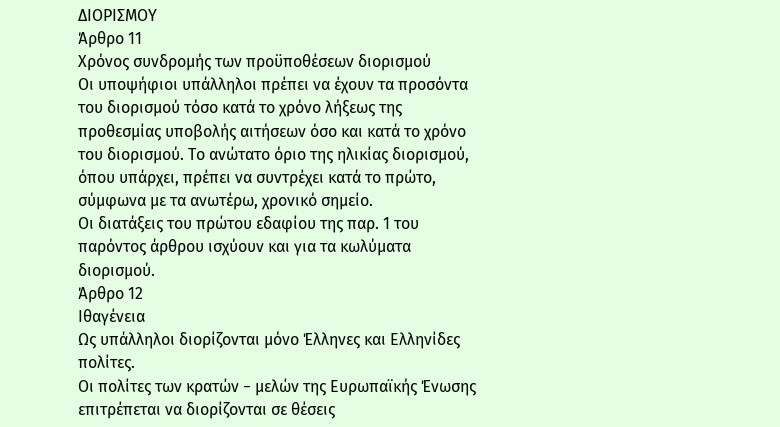ΔΙΟΡΙΣΜΟΥ
Άρθρο 11
Χρόνος συνδρομής των προϋποθέσεων διορισμού
Οι υποψήφιοι υπάλληλοι πρέπει να έχουν τα προσόντα του διορισμού τόσο κατά το χρόνο λήξεως της προθεσμίας υποβολής αιτήσεων όσο και κατά το χρόνο του διορισμού. Το ανώτατο όριο της ηλικίας διορισμού, όπου υπάρχει, πρέπει να συντρέχει κατά το πρώτο, σύμφωνα με τα ανωτέρω, χρονικό σημείο.
Οι διατάξεις του πρώτου εδαφίου της παρ. 1 του παρόντος άρθρου ισχύουν και για τα κωλύματα διορισμού.
Άρθρο 12
Ιθαγένεια
Ως υπάλληλοι διορίζονται μόνο Έλληνες και Ελληνίδες πολίτες.
Οι πολίτες των κρατών − μελών της Ευρωπαϊκής Ένωσης επιτρέπεται να διορίζονται σε θέσεις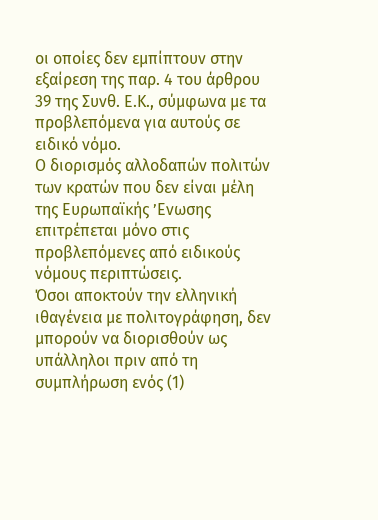οι οποίες δεν εμπίπτουν στην εξαίρεση της παρ. 4 του άρθρου 39 της Συνθ. Ε.Κ., σύμφωνα με τα προβλεπόμενα για αυτούς σε ειδικό νόμο.
Ο διορισμός αλλοδαπών πολιτών των κρατών που δεν είναι μέλη της Ευρωπαϊκής ’Ενωσης επιτρέπεται μόνο στις προβλεπόμενες από ειδικούς νόμους περιπτώσεις.
Όσοι αποκτούν την ελληνική ιθαγένεια με πολιτογράφηση, δεν μπορούν να διορισθούν ως υπάλληλοι πριν από τη συμπλήρωση ενός (1)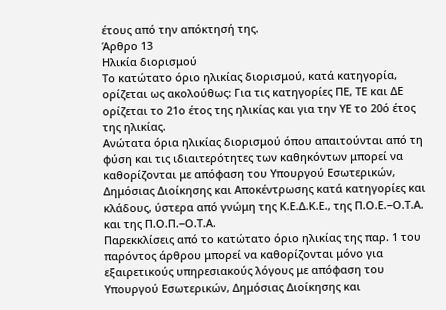έτους από την απόκτησή της.
Άρθρο 13
Ηλικία διορισμού
Το κατώτατο όριο ηλικίας διορισμού, κατά κατηγορία, ορίζεται ως ακολούθως: Για τις κατηγορίες ΠΕ, ΤΕ και ΔΕ ορίζεται το 21ο έτος της ηλικίας και για την ΥΕ το 20ό έτος της ηλικίας.
Ανώτατα όρια ηλικίας διορισμού όπου απαιτούνται από τη φύση και τις ιδιαιτερότητες των καθηκόντων μπορεί να καθορίζονται με απόφαση του Υπουργού Εσωτερικών, Δημόσιας Διοίκησης και Αποκέντρωσης κατά κατηγορίες και κλάδους, ύστερα από γνώμη της Κ.Ε.Δ.Κ.Ε., της Π.Ο.Ε.−Ο.Τ.Α. και της Π.Ο.Π.−Ο.Τ.Α.
Παρεκκλίσεις από το κατώτατο όριο ηλικίας της παρ. 1 του παρόντος άρθρου μπορεί να καθορίζονται μόνο για εξαιρετικούς υπηρεσιακούς λόγους με απόφαση του Υπουργού Εσωτερικών, Δημόσιας Διοίκησης και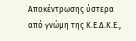Αποκέντρωσης ύστερα από γνώμη της Κ.Ε.Δ.Κ.Ε.,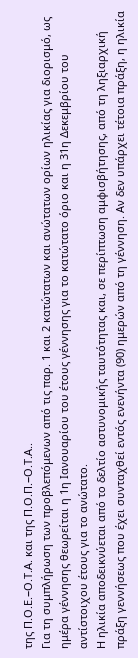της Π.Ο.Ε.−Ο.Τ.Α. και της Π.Ο.Π.−Ο.Τ.Α..
Για τη συμπλήρωση των προβλεπόμενων από τις παρ. 1 και 2 κατώτατων και ανώτατων ορίων ηλικίας για διορισμό, ως ημέρα γέννησης θεωρείται η 1η Ιανουαρίου του έτους γέννησης για το κατώτατο όριο και η 31η Δεκεμβρίου του αντίστοιχου έτους για το ανώτατο.
Η ηλικία αποδεικνύεται από το δελτίο αστυνομικής ταυτότητας και, σε περίπτωση αμφισβήτησης, από τη ληξιαρχική πράξη γεννήσεως που έχει συνταχθεί εντός ενενήντα (90) ημερών από τη γέννηση. Αν δεν υπάρχει τέτοια πράξη, η ηλικία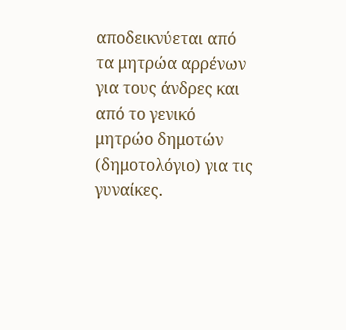αποδεικνύεται από τα μητρώα αρρένων για τους άνδρες και από το γενικό μητρώο δημοτών (δημοτολόγιο) για τις γυναίκες.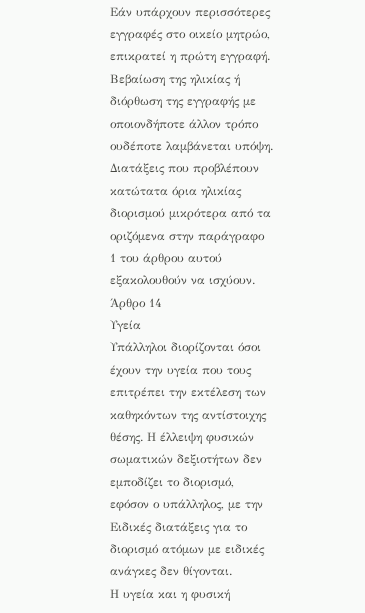Εάν υπάρχουν περισσότερες εγγραφές στο οικείο μητρώο, επικρατεί η πρώτη εγγραφή.
Βεβαίωση της ηλικίας ή διόρθωση της εγγραφής με οποιονδήποτε άλλον τρόπο ουδέποτε λαμβάνεται υπόψη.
Διατάξεις που προβλέπουν κατώτατα όρια ηλικίας διορισμού μικρότερα από τα οριζόμενα στην παράγραφο 1 του άρθρου αυτού εξακολουθούν να ισχύουν.
Άρθρο 14
Υγεία
Υπάλληλοι διορίζονται όσοι έχουν την υγεία που τους επιτρέπει την εκτέλεση των καθηκόντων της αντίστοιχης θέσης. Η έλλειψη φυσικών σωματικών δεξιοτήτων δεν εμποδίζει το διορισμό, εφόσον ο υπάλληλος, με την Ειδικές διατάξεις για το διορισμό ατόμων με ειδικές ανάγκες δεν θίγονται.
Η υγεία και η φυσική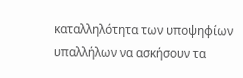καταλληλότητα των υποψηφίων υπαλλήλων να ασκήσουν τα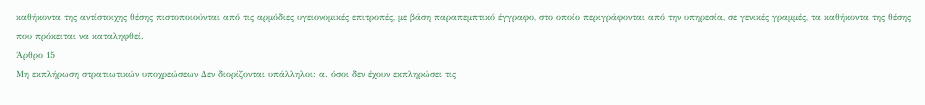καθήκοντα της αντίστοιχης θέσης πιστοποιούνται από τις αρμόδιες υγειονομικές επιτροπές, με βάση παραπεμπτικό έγγραφο, στο οποίο περιγράφονται από την υπηρεσία, σε γενικές γραμμές, τα καθήκοντα της θέσης που πρόκειται να καταληφθεί.
Άρθρο 15
Μη εκπλήρωση στρατιωτικών υποχρεώσεων Δεν διορίζονται υπάλληλοι: α. όσοι δεν έχουν εκπληρώσει τις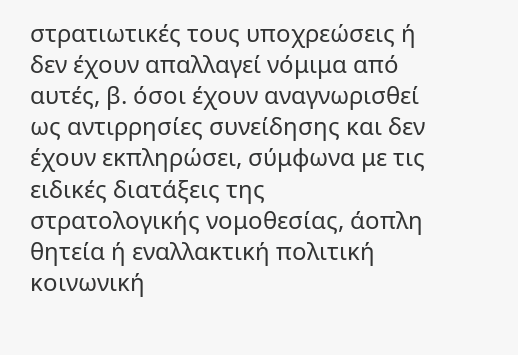στρατιωτικές τους υποχρεώσεις ή δεν έχουν απαλλαγεί νόμιμα από αυτές, β. όσοι έχουν αναγνωρισθεί ως αντιρρησίες συνείδησης και δεν έχουν εκπληρώσει, σύμφωνα με τις ειδικές διατάξεις της στρατολογικής νομοθεσίας, άοπλη θητεία ή εναλλακτική πολιτική κοινωνική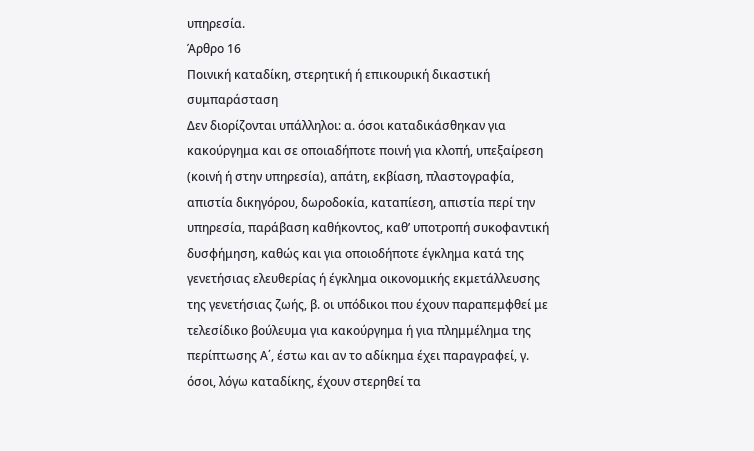υπηρεσία.
Άρθρο 16
Ποινική καταδίκη, στερητική ή επικουρική δικαστική συμπαράσταση
Δεν διορίζονται υπάλληλοι: α. όσοι καταδικάσθηκαν για κακούργημα και σε οποιαδήποτε ποινή για κλοπή, υπεξαίρεση (κοινή ή στην υπηρεσία), απάτη, εκβίαση, πλαστογραφία, απιστία δικηγόρου, δωροδοκία, καταπίεση, απιστία περί την υπηρεσία, παράβαση καθήκοντος, καθ’ υποτροπή συκοφαντική δυσφήμηση, καθώς και για οποιοδήποτε έγκλημα κατά της γενετήσιας ελευθερίας ή έγκλημα οικονομικής εκμετάλλευσης της γενετήσιας ζωής, β. οι υπόδικοι που έχουν παραπεμφθεί με τελεσίδικο βούλευμα για κακούργημα ή για πλημμέλημα της περίπτωσης Α΄, έστω και αν το αδίκημα έχει παραγραφεί, γ. όσοι, λόγω καταδίκης, έχουν στερηθεί τα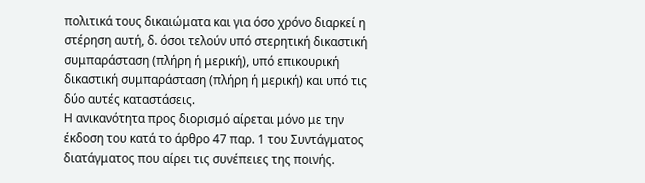πολιτικά τους δικαιώματα και για όσο χρόνο διαρκεί η στέρηση αυτή, δ. όσοι τελούν υπό στερητική δικαστική συμπαράσταση (πλήρη ή μερική), υπό επικουρική δικαστική συμπαράσταση (πλήρη ή μερική) και υπό τις δύο αυτές καταστάσεις.
Η ανικανότητα προς διορισμό αίρεται μόνο με την έκδοση του κατά το άρθρο 47 παρ. 1 του Συντάγματος διατάγματος που αίρει τις συνέπειες της ποινής.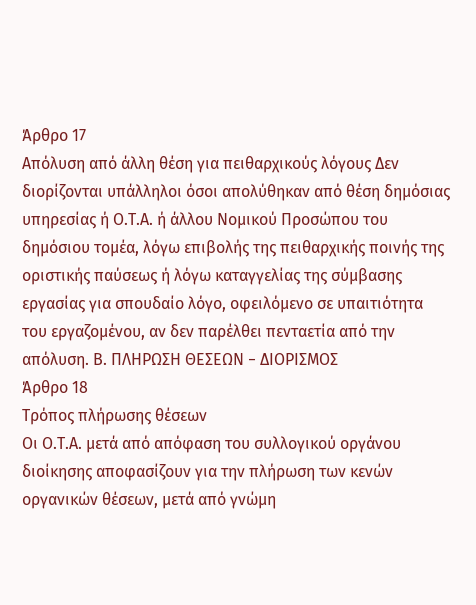Άρθρο 17
Απόλυση από άλλη θέση για πειθαρχικούς λόγους Δεν διορίζονται υπάλληλοι όσοι απολύθηκαν από θέση δημόσιας υπηρεσίας ή Ο.Τ.Α. ή άλλου Νομικού Προσώπου του δημόσιου τομέα, λόγω επιβολής της πειθαρχικής ποινής της οριστικής παύσεως ή λόγω καταγγελίας της σύμβασης εργασίας για σπουδαίο λόγο, οφειλόμενο σε υπαιτιότητα του εργαζομένου, αν δεν παρέλθει πενταετία από την απόλυση. Β. ΠΛΗΡΩΣΗ ΘΕΣΕΩΝ − ΔΙΟΡΙΣΜΟΣ
Άρθρο 18
Τρόπος πλήρωσης θέσεων
Οι Ο.Τ.Α. μετά από απόφαση του συλλογικού οργάνου διοίκησης αποφασίζουν για την πλήρωση των κενών οργανικών θέσεων, μετά από γνώμη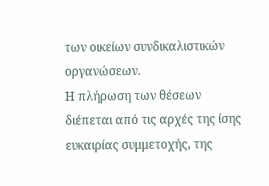των οικείων συνδικαλιστικών οργανώσεων.
Η πλήρωση των θέσεων διέπεται από τις αρχές της ίσης ευκαιρίας συμμετοχής, της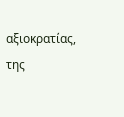αξιοκρατίας, της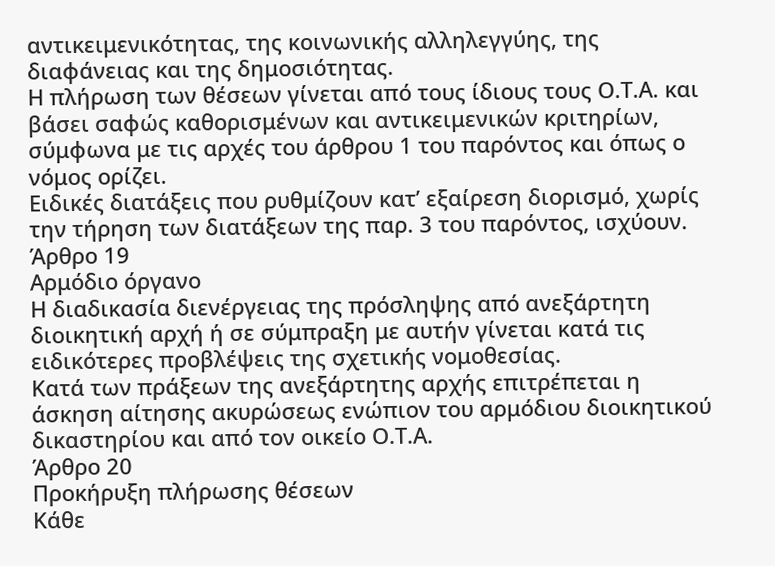αντικειμενικότητας, της κοινωνικής αλληλεγγύης, της διαφάνειας και της δημοσιότητας.
Η πλήρωση των θέσεων γίνεται από τους ίδιους τους Ο.Τ.Α. και βάσει σαφώς καθορισμένων και αντικειμενικών κριτηρίων, σύμφωνα με τις αρχές του άρθρου 1 του παρόντος και όπως ο νόμος ορίζει.
Ειδικές διατάξεις που ρυθμίζουν κατ’ εξαίρεση διορισμό, χωρίς την τήρηση των διατάξεων της παρ. 3 του παρόντος, ισχύουν.
Άρθρο 19
Αρμόδιο όργανο
Η διαδικασία διενέργειας της πρόσληψης από ανεξάρτητη διοικητική αρχή ή σε σύμπραξη με αυτήν γίνεται κατά τις ειδικότερες προβλέψεις της σχετικής νομοθεσίας.
Κατά των πράξεων της ανεξάρτητης αρχής επιτρέπεται η άσκηση αίτησης ακυρώσεως ενώπιον του αρμόδιου διοικητικού δικαστηρίου και από τον οικείο Ο.Τ.Α.
Άρθρο 20
Προκήρυξη πλήρωσης θέσεων
Κάθε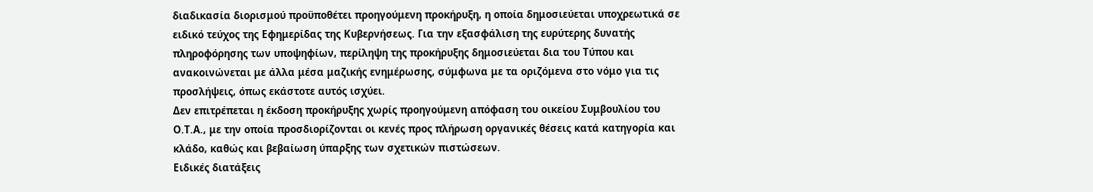διαδικασία διορισμού προϋποθέτει προηγούμενη προκήρυξη, η οποία δημοσιεύεται υποχρεωτικά σε ειδικό τεύχος της Εφημερίδας της Κυβερνήσεως. Για την εξασφάλιση της ευρύτερης δυνατής πληροφόρησης των υποψηφίων, περίληψη της προκήρυξης δημοσιεύεται δια του Τύπου και ανακοινώνεται με άλλα μέσα μαζικής ενημέρωσης, σύμφωνα με τα οριζόμενα στο νόμο για τις προσλήψεις, όπως εκάστοτε αυτός ισχύει.
Δεν επιτρέπεται η έκδοση προκήρυξης χωρίς προηγούμενη απόφαση του οικείου Συμβουλίου του Ο.Τ.Α., με την οποία προσδιορίζονται οι κενές προς πλήρωση οργανικές θέσεις κατά κατηγορία και κλάδο, καθώς και βεβαίωση ύπαρξης των σχετικών πιστώσεων.
Ειδικές διατάξεις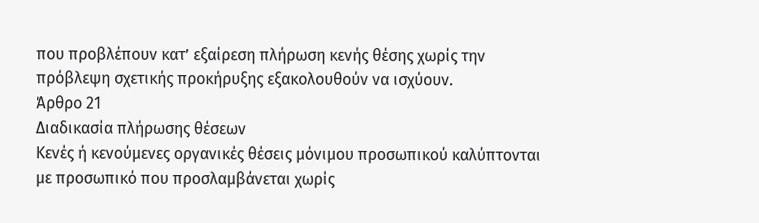που προβλέπουν κατ’ εξαίρεση πλήρωση κενής θέσης χωρίς την πρόβλεψη σχετικής προκήρυξης εξακολουθούν να ισχύουν.
Άρθρο 21
Διαδικασία πλήρωσης θέσεων
Κενές ή κενούμενες οργανικές θέσεις μόνιμου προσωπικού καλύπτονται με προσωπικό που προσλαμβάνεται χωρίς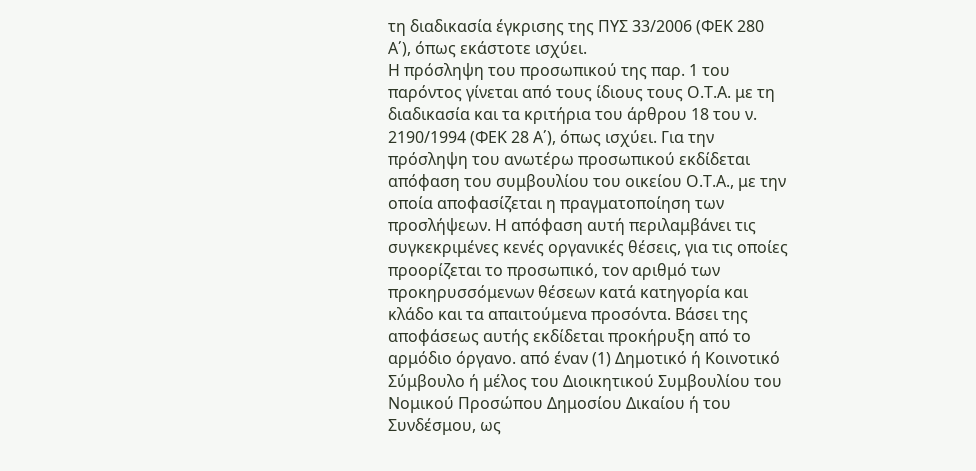τη διαδικασία έγκρισης της ΠΥΣ 33/2006 (ΦΕΚ 280 Α΄), όπως εκάστοτε ισχύει.
Η πρόσληψη του προσωπικού της παρ. 1 του παρόντος γίνεται από τους ίδιους τους Ο.Τ.Α. με τη διαδικασία και τα κριτήρια του άρθρου 18 του ν. 2190/1994 (ΦΕΚ 28 Α΄), όπως ισχύει. Για την πρόσληψη του ανωτέρω προσωπικού εκδίδεται απόφαση του συμβουλίου του οικείου Ο.Τ.Α., με την οποία αποφασίζεται η πραγματοποίηση των προσλήψεων. Η απόφαση αυτή περιλαμβάνει τις συγκεκριμένες κενές οργανικές θέσεις, για τις οποίες προορίζεται το προσωπικό, τον αριθμό των προκηρυσσόμενων θέσεων κατά κατηγορία και κλάδο και τα απαιτούμενα προσόντα. Βάσει της αποφάσεως αυτής εκδίδεται προκήρυξη από το αρμόδιο όργανο. από έναν (1) Δημοτικό ή Κοινοτικό Σύμβουλο ή μέλος του Διοικητικού Συμβουλίου του Νομικού Προσώπου Δημοσίου Δικαίου ή του Συνδέσμου, ως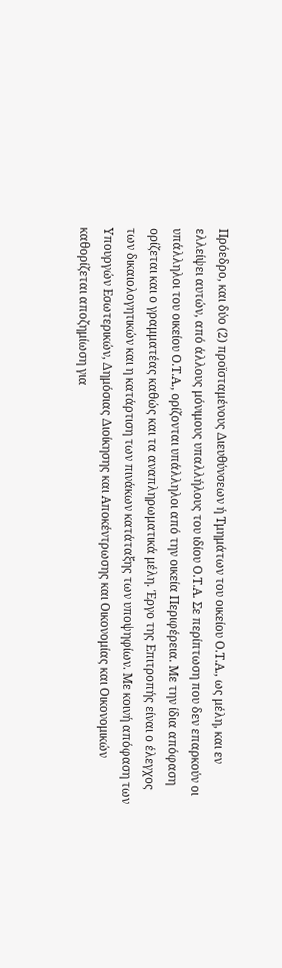Πρόεδρο, και δύο (2) προϊσταμένους Διευθύνσεων ή Τμημάτων του οικείου Ο.Τ.Α., ως μέλη, και εν ελλείψει αυτών, από άλλους μόνιμους υπαλλήλους του ιδίου Ο.Τ.Α. Σε περίπτωση που δεν επαρκούν οι υπάλληλοι του οικείου Ο.Τ.Α., ορίζονται υπάλληλοι από την οικεία Περιφέρεια. Με την ίδια απόφαση ορίζεται και ο γραμματέας καθώς και τα αναπληρωματικά μέλη. Έργο της Επιτροπής είναι ο έλεγχος των δικαιολογητικών και η κατάρτιση των πινάκων κατάταξης των υποψηφίων. Με κοινή απόφαση των Υπουργών Εσωτερικών, Δημόσιας Διοίκησης και Αποκέντρωσης και Οικονομίας και Οικονομικών καθορίζεται αποζημίωση για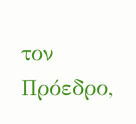τον Πρόεδρο,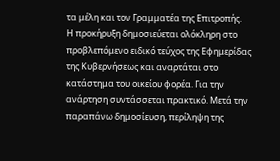τα μέλη και τον Γραμματέα της Επιτροπής.
Η προκήρυξη δημοσιεύεται ολόκληρη στο προβλεπόμενο ειδικό τεύχος της Εφημερίδας της Κυβερνήσεως και αναρτάται στο κατάστημα του οικείου φορέα. Για την ανάρτηση συντάσσεται πρακτικό. Μετά την παραπάνω δημοσίευση, περίληψη της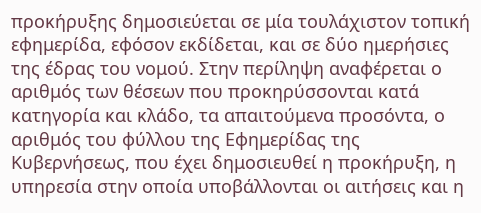προκήρυξης δημοσιεύεται σε μία τουλάχιστον τοπική εφημερίδα, εφόσον εκδίδεται, και σε δύο ημερήσιες της έδρας του νομού. Στην περίληψη αναφέρεται ο αριθμός των θέσεων που προκηρύσσονται κατά κατηγορία και κλάδο, τα απαιτούμενα προσόντα, ο αριθμός του φύλλου της Εφημερίδας της Κυβερνήσεως, που έχει δημοσιευθεί η προκήρυξη, η υπηρεσία στην οποία υποβάλλονται οι αιτήσεις και η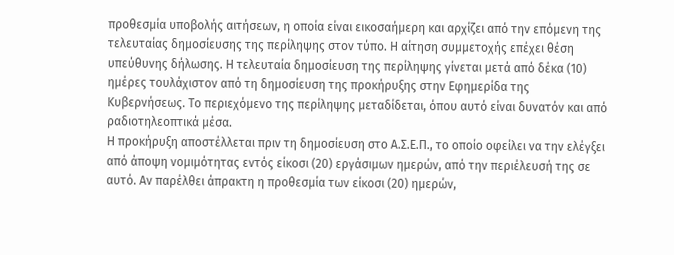προθεσμία υποβολής αιτήσεων, η οποία είναι εικοσαήμερη και αρχίζει από την επόμενη της τελευταίας δημοσίευσης της περίληψης στον τύπο. Η αίτηση συμμετοχής επέχει θέση υπεύθυνης δήλωσης. Η τελευταία δημοσίευση της περίληψης γίνεται μετά από δέκα (10) ημέρες τουλάχιστον από τη δημοσίευση της προκήρυξης στην Εφημερίδα της Κυβερνήσεως. Το περιεχόμενο της περίληψης μεταδίδεται, όπου αυτό είναι δυνατόν και από ραδιοτηλεοπτικά μέσα.
Η προκήρυξη αποστέλλεται πριν τη δημοσίευση στο Α.Σ.Ε.Π., το οποίο οφείλει να την ελέγξει από άποψη νομιμότητας εντός είκοσι (20) εργάσιμων ημερών, από την περιέλευσή της σε αυτό. Αν παρέλθει άπρακτη η προθεσμία των είκοσι (20) ημερών,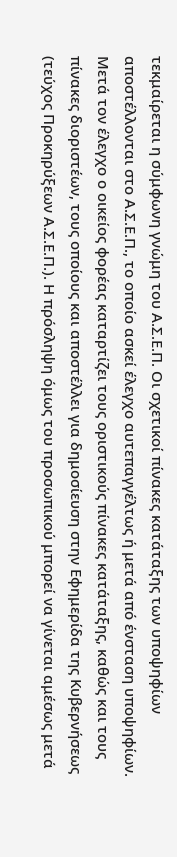τεκμαίρεται η σύμφωνη γνώμη του Α.Σ.Ε.Π. Οι σχετικοί πίνακες κατάταξης των υποψηφίων αποστέλλονται στο Α.Σ.Ε.Π., το οποίο ασκεί έλεγχο αυτεπαγγέλτως ή μετά από ένσταση υποψηφίων. Μετά τον έλεγχο ο οικείος φορέας καταρτίζει τους οριστικούς πίνακες κατάταξης, καθώς και τους πίνακες διοριστέων, τους οποίους και αποστέλλει για δημοσίευση στην Εφημερίδα της Κυβερνήσεως (τεύχος Προκηρύξεων Α.Σ.Ε.Π.). Η πρόσληψη όμως του προσωπικού μπορεί να γίνεται αμέσως μετά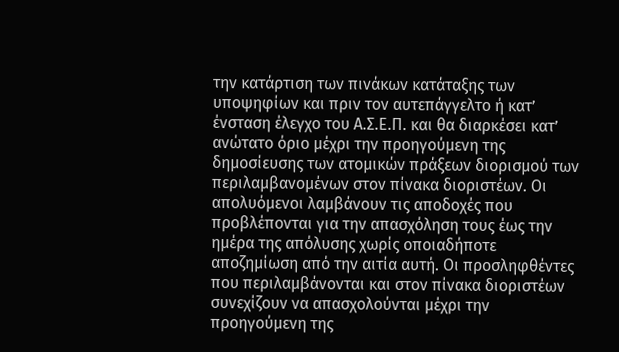την κατάρτιση των πινάκων κατάταξης των υποψηφίων και πριν τον αυτεπάγγελτο ή κατ’ ένσταση έλεγχο του Α.Σ.Ε.Π. και θα διαρκέσει κατ’ ανώτατο όριο μέχρι την προηγούμενη της δημοσίευσης των ατομικών πράξεων διορισμού των περιλαμβανομένων στον πίνακα διοριστέων. Οι απολυόμενοι λαμβάνουν τις αποδοχές που προβλέπονται για την απασχόληση τους έως την ημέρα της απόλυσης χωρίς οποιαδήποτε αποζημίωση από την αιτία αυτή. Οι προσληφθέντες που περιλαμβάνονται και στον πίνακα διοριστέων συνεχίζουν να απασχολούνται μέχρι την προηγούμενη της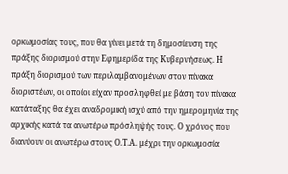ορκωμοσίας τους, που θα γίνει μετά τη δημοσίευση της πράξης διορισμού στην Εφημερίδα της Κυβερνήσεως. Η πράξη διορισμού των περιλαμβανομένων στον πίνακα διοριστέων, οι οποίοι είχαν προσληφθεί με βάση τον πίνακα κατάταξης θα έχει αναδρομική ισχύ από την ημερομηνία της αρχικής κατά τα ανωτέρω πρόσληψής τους. Ο χρόνος που διανύουν οι ανωτέρω στους Ο.Τ.Α. μέχρι την ορκωμοσία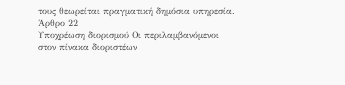τους θεωρείται πραγματική δημόσια υπηρεσία.
Άρθρο 22
Υποχρέωση διορισμού Οι περιλαμβανόμενοι στον πίνακα διοριστέων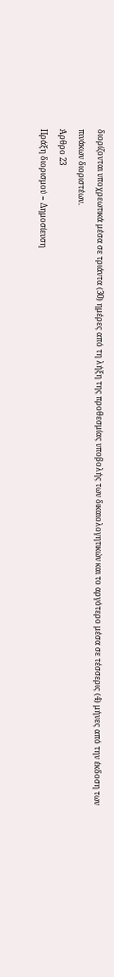διορίζονται υποχρεωτικά μέσα σε τριάντα (30) ημέρες από τη λήξη της προθεσμίας υποβολής των δικαιολογητικών και το αργότερο μέσα σε τέσσερις (4) μήνες από την έκδοση των πινάκων διοριστέων.
Άρθρο 23
Πράξη διορισμού − Δημοσίευση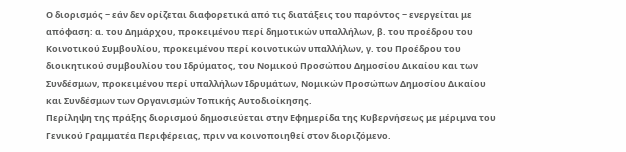Ο διορισμός − εάν δεν ορίζεται διαφορετικά από τις διατάξεις του παρόντος − ενεργείται με απόφαση: α. του Δημάρχου, προκειμένου περί δημοτικών υπαλλήλων, β. του προέδρου του Κοινοτικού Συμβουλίου, προκειμένου περί κοινοτικών υπαλλήλων, γ. του Προέδρου του διοικητικού συμβουλίου του Ιδρύματος, του Νομικού Προσώπου Δημοσίου Δικαίου και των Συνδέσμων, προκειμένου περί υπαλλήλων Ιδρυμάτων, Νομικών Προσώπων Δημοσίου Δικαίου και Συνδέσμων των Οργανισμών Τοπικής Αυτοδιοίκησης.
Περίληψη της πράξης διορισμού δημοσιεύεται στην Εφημερίδα της Κυβερνήσεως με μέριμνα του Γενικού Γραμματέα Περιφέρειας, πριν να κοινοποιηθεί στον διοριζόμενο.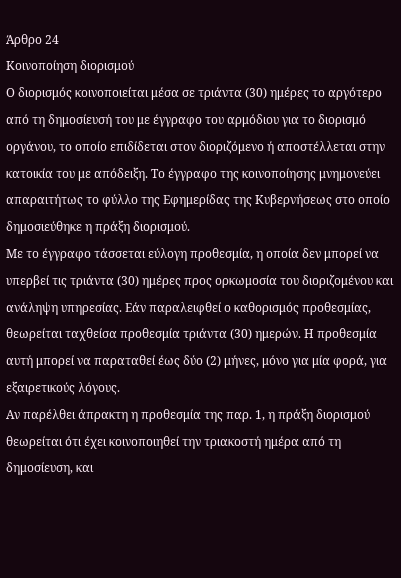Άρθρο 24
Κοινοποίηση διορισμού
Ο διορισμός κοινοποιείται μέσα σε τριάντα (30) ημέρες το αργότερο από τη δημοσίευσή του με έγγραφο του αρμόδιου για το διορισμό οργάνου, το οποίο επιδίδεται στον διοριζόμενο ή αποστέλλεται στην κατοικία του με απόδειξη. Το έγγραφο της κοινοποίησης μνημονεύει απαραιτήτως το φύλλο της Εφημερίδας της Κυβερνήσεως στο οποίο δημοσιεύθηκε η πράξη διορισμού.
Με το έγγραφο τάσσεται εύλογη προθεσμία, η οποία δεν μπορεί να υπερβεί τις τριάντα (30) ημέρες προς ορκωμοσία του διοριζομένου και ανάληψη υπηρεσίας. Εάν παραλειφθεί ο καθορισμός προθεσμίας, θεωρείται ταχθείσα προθεσμία τριάντα (30) ημερών. Η προθεσμία αυτή μπορεί να παραταθεί έως δύο (2) μήνες, μόνο για μία φορά, για εξαιρετικούς λόγους.
Αν παρέλθει άπρακτη η προθεσμία της παρ. 1, η πράξη διορισμού θεωρείται ότι έχει κοινοποιηθεί την τριακοστή ημέρα από τη δημοσίευση, και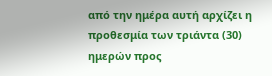από την ημέρα αυτή αρχίζει η προθεσμία των τριάντα (30) ημερών προς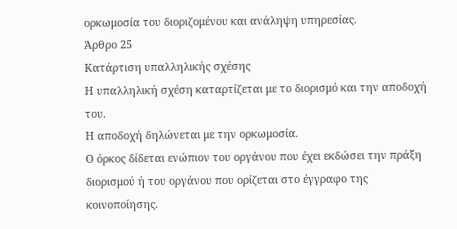ορκωμοσία του διοριζομένου και ανάληψη υπηρεσίας.
Άρθρο 25
Κατάρτιση υπαλληλικής σχέσης
Η υπαλληλική σχέση καταρτίζεται με το διορισμό και την αποδοχή του.
Η αποδοχή δηλώνεται με την ορκωμοσία.
Ο όρκος δίδεται ενώπιον του οργάνου που έχει εκδώσει την πράξη διορισμού ή του οργάνου που ορίζεται στο έγγραφο της κοινοποίησης.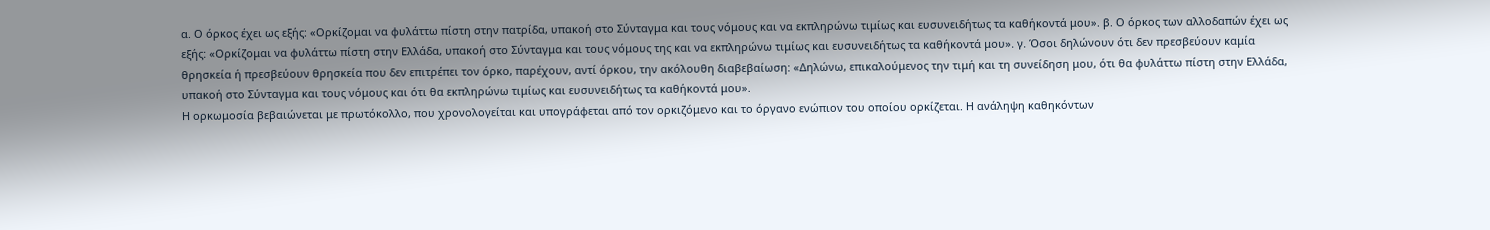α. Ο όρκος έχει ως εξής: «Ορκίζομαι να φυλάττω πίστη στην πατρίδα, υπακοή στο Σύνταγμα και τους νόμους και να εκπληρώνω τιμίως και ευσυνειδήτως τα καθήκοντά μου». β. Ο όρκος των αλλοδαπών έχει ως εξής: «Ορκίζομαι να φυλάττω πίστη στην Ελλάδα, υπακοή στο Σύνταγμα και τους νόμους της και να εκπληρώνω τιμίως και ευσυνειδήτως τα καθήκοντά μου». γ. Όσοι δηλώνουν ότι δεν πρεσβεύουν καμία θρησκεία ή πρεσβεύουν θρησκεία που δεν επιτρέπει τον όρκο, παρέχουν, αντί όρκου, την ακόλουθη διαβεβαίωση: «Δηλώνω, επικαλούμενος την τιμή και τη συνείδηση μου, ότι θα φυλάττω πίστη στην Ελλάδα, υπακοή στο Σύνταγμα και τους νόμους και ότι θα εκπληρώνω τιμίως και ευσυνειδήτως τα καθήκοντά μου».
Η ορκωμοσία βεβαιώνεται με πρωτόκολλο, που χρονολογείται και υπογράφεται από τον ορκιζόμενο και το όργανο ενώπιον του οποίου ορκίζεται. Η ανάληψη καθηκόντων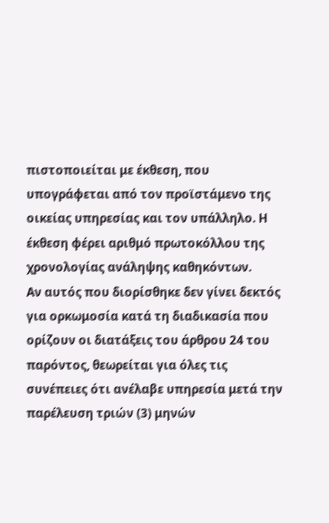πιστοποιείται με έκθεση, που υπογράφεται από τον προϊστάμενο της οικείας υπηρεσίας και τον υπάλληλο. Η έκθεση φέρει αριθμό πρωτοκόλλου της χρονολογίας ανάληψης καθηκόντων.
Αν αυτός που διορίσθηκε δεν γίνει δεκτός για ορκωμοσία κατά τη διαδικασία που ορίζουν οι διατάξεις του άρθρου 24 του παρόντος, θεωρείται για όλες τις συνέπειες ότι ανέλαβε υπηρεσία μετά την παρέλευση τριών (3) μηνών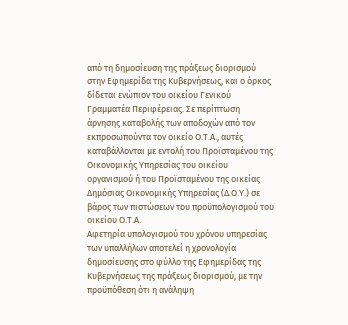από τη δημοσίευση της πράξεως διορισμού στην Εφημερίδα της Κυβερνήσεως, και ο όρκος δίδεται ενώπιον του οικείου Γενικού Γραμματέα Περιφέρειας. Σε περίπτωση άρνησης καταβολής των αποδοχών από τον εκπροσωπούντα τον οικείο Ο.Τ.Α., αυτές καταβάλλονται με εντολή του Προϊσταμένου της Οικονομικής Υπηρεσίας του οικείου οργανισμού ή του Προϊσταμένου της οικείας Δημόσιας Οικονομικής Υπηρεσίας (Δ.Ο.Υ.) σε βάρος των πιστώσεων του προϋπολογισμού του οικείου Ο.Τ.Α.
Αφετηρία υπολογισμού του χρόνου υπηρεσίας των υπαλλήλων αποτελεί η χρονολογία δημοσίευσης στο φύλλο της Εφημερίδας της Κυβερνήσεως της πράξεως διορισμού, με την προϋπόθεση ότι η ανάληψη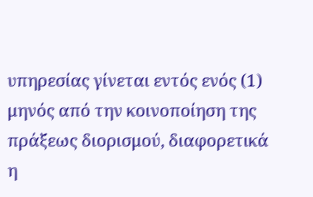υπηρεσίας γίνεται εντός ενός (1) μηνός από την κοινοποίηση της πράξεως διορισμού, διαφορετικά η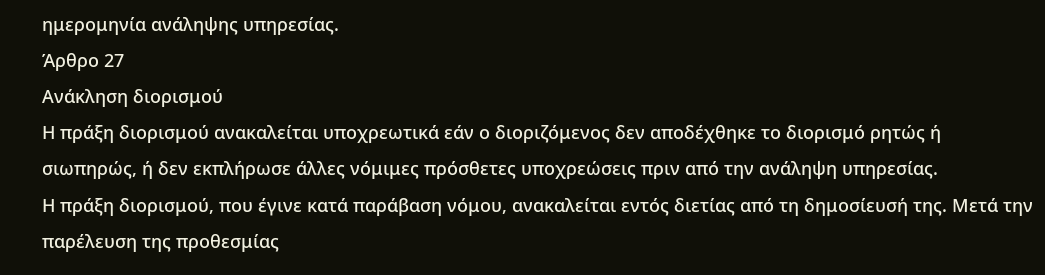ημερομηνία ανάληψης υπηρεσίας.
Άρθρο 27
Ανάκληση διορισμού
Η πράξη διορισμού ανακαλείται υποχρεωτικά εάν ο διοριζόμενος δεν αποδέχθηκε το διορισμό ρητώς ή σιωπηρώς, ή δεν εκπλήρωσε άλλες νόμιμες πρόσθετες υποχρεώσεις πριν από την ανάληψη υπηρεσίας.
Η πράξη διορισμού, που έγινε κατά παράβαση νόμου, ανακαλείται εντός διετίας από τη δημοσίευσή της. Μετά την παρέλευση της προθεσμίας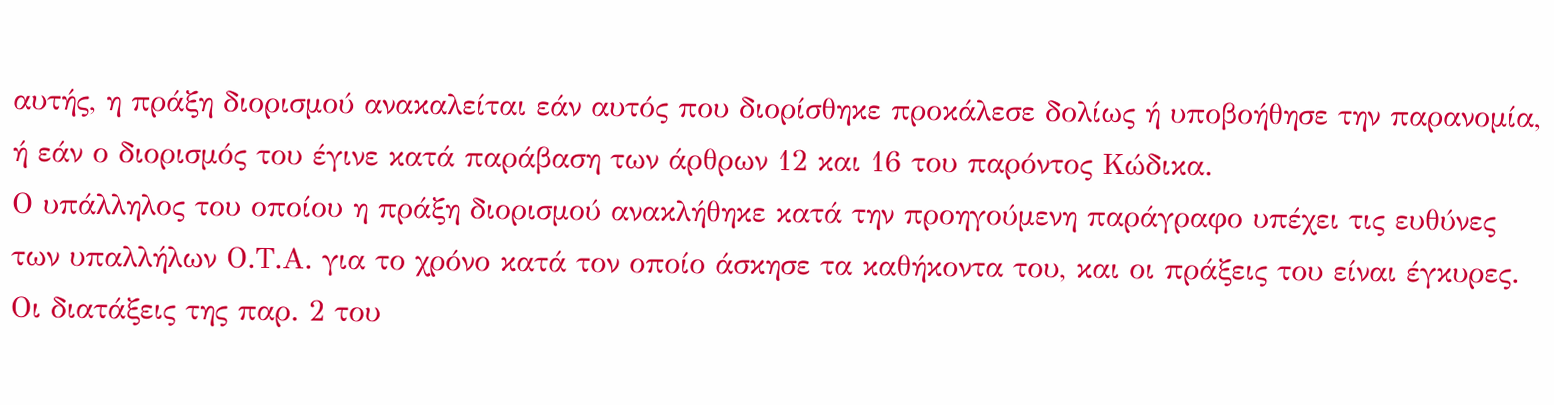αυτής, η πράξη διορισμού ανακαλείται εάν αυτός που διορίσθηκε προκάλεσε δολίως ή υποβοήθησε την παρανομία, ή εάν ο διορισμός του έγινε κατά παράβαση των άρθρων 12 και 16 του παρόντος Κώδικα.
Ο υπάλληλος του οποίου η πράξη διορισμού ανακλήθηκε κατά την προηγούμενη παράγραφο υπέχει τις ευθύνες των υπαλλήλων Ο.Τ.Α. για το χρόνο κατά τον οποίο άσκησε τα καθήκοντα του, και οι πράξεις του είναι έγκυρες.
Οι διατάξεις της παρ. 2 του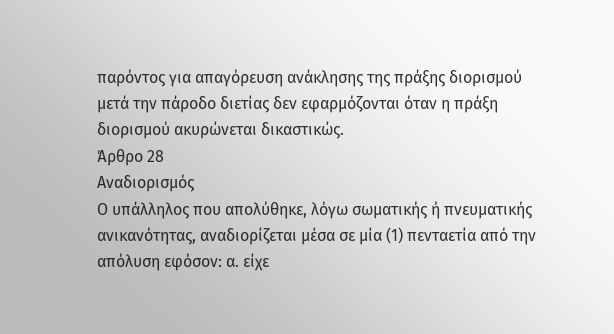παρόντος για απαγόρευση ανάκλησης της πράξης διορισμού μετά την πάροδο διετίας δεν εφαρμόζονται όταν η πράξη διορισμού ακυρώνεται δικαστικώς.
Άρθρο 28
Αναδιορισμός
Ο υπάλληλος που απολύθηκε, λόγω σωματικής ή πνευματικής ανικανότητας, αναδιορίζεται μέσα σε μία (1) πενταετία από την απόλυση εφόσον: α. είχε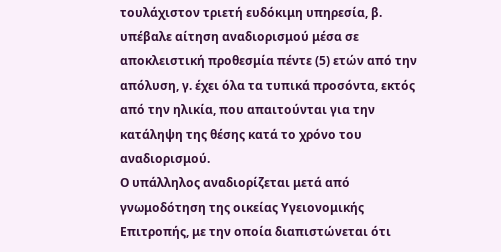τουλάχιστον τριετή ευδόκιμη υπηρεσία, β. υπέβαλε αίτηση αναδιορισμού μέσα σε αποκλειστική προθεσμία πέντε (5) ετών από την απόλυση, γ. έχει όλα τα τυπικά προσόντα, εκτός από την ηλικία, που απαιτούνται για την κατάληψη της θέσης κατά το χρόνο του αναδιορισμού.
Ο υπάλληλος αναδιορίζεται μετά από γνωμοδότηση της οικείας Υγειονομικής Επιτροπής, με την οποία διαπιστώνεται ότι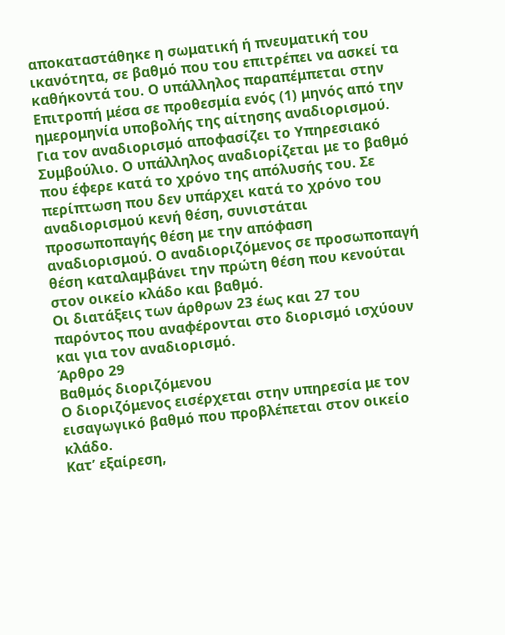αποκαταστάθηκε η σωματική ή πνευματική του ικανότητα, σε βαθμό που του επιτρέπει να ασκεί τα καθήκοντά του. Ο υπάλληλος παραπέμπεται στην Επιτροπή μέσα σε προθεσμία ενός (1) μηνός από την ημερομηνία υποβολής της αίτησης αναδιορισμού.
Για τον αναδιορισμό αποφασίζει το Υπηρεσιακό Συμβούλιο. Ο υπάλληλος αναδιορίζεται με το βαθμό που έφερε κατά το χρόνο της απόλυσής του. Σε περίπτωση που δεν υπάρχει κατά το χρόνο του αναδιορισμού κενή θέση, συνιστάται προσωποπαγής θέση με την απόφαση αναδιορισμού. Ο αναδιοριζόμενος σε προσωποπαγή θέση καταλαμβάνει την πρώτη θέση που κενούται στον οικείο κλάδο και βαθμό.
Οι διατάξεις των άρθρων 23 έως και 27 του παρόντος που αναφέρονται στο διορισμό ισχύουν και για τον αναδιορισμό.
Άρθρο 29
Βαθμός διοριζόμενου
Ο διοριζόμενος εισέρχεται στην υπηρεσία με τον εισαγωγικό βαθμό που προβλέπεται στον οικείο κλάδο.
Κατ’ εξαίρεση,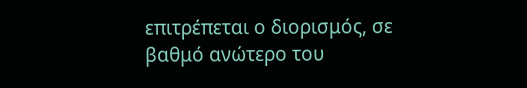επιτρέπεται ο διορισμός, σε βαθμό ανώτερο του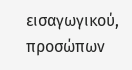εισαγωγικού, προσώπων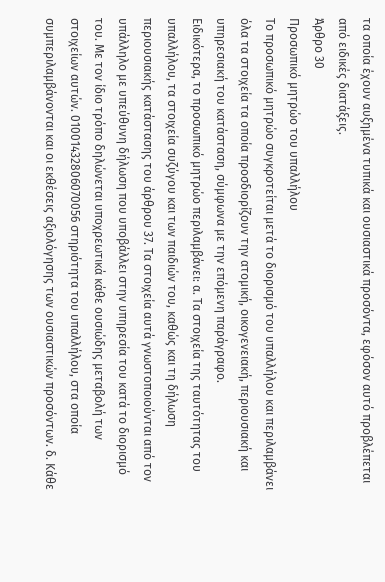τα οποία έχουν αυξημένα τυπικά και ουσιαστικά προσόντα, εφόσον αυτό προβλέπεται από ειδικές διατάξεις.
Άρθρο 30
Προσωπικό μητρώο του υπαλλήλου
Το προσωπικό μητρώο συγκροτείται μετά το διορισμό του υπαλλήλου και περιλαμβάνει όλα τα στοιχεία τα οποία προσδιορίζουν την ατομική, οικογενειακή, περιουσιακή και υπηρεσιακή του κατάσταση, σύμφωνα με την επόμενη παράγραφο.
Ειδικότερα, το προσωπικό μητρώο περιλαμβάνει: α. Τα στοιχεία της ταυτότητας του υπαλλήλου, τα στοιχεία συζύγου και των παιδιών του, καθώς και τη δήλωση περιουσιακής κατάστασης του άρθρου 37. Τα στοιχεία αυτά γνωστοποιούνται από τον υπάλληλο με υπεύθυνη δήλωση που υποβάλλει στην υπηρεσία του κατά το διορισμό του. Με τον ίδιο τρόπο δηλώνεται υποχρεωτικά κάθε ουσιώδης μεταβολή των στοιχείων αυτών. 01001432806070056 στηριότητα του υπαλλήλου, στα οποία συμπεριλαμβάνονται και οι εκθέσεις αξιολόγησης των ουσιαστικών προσόντων. δ. Κάθε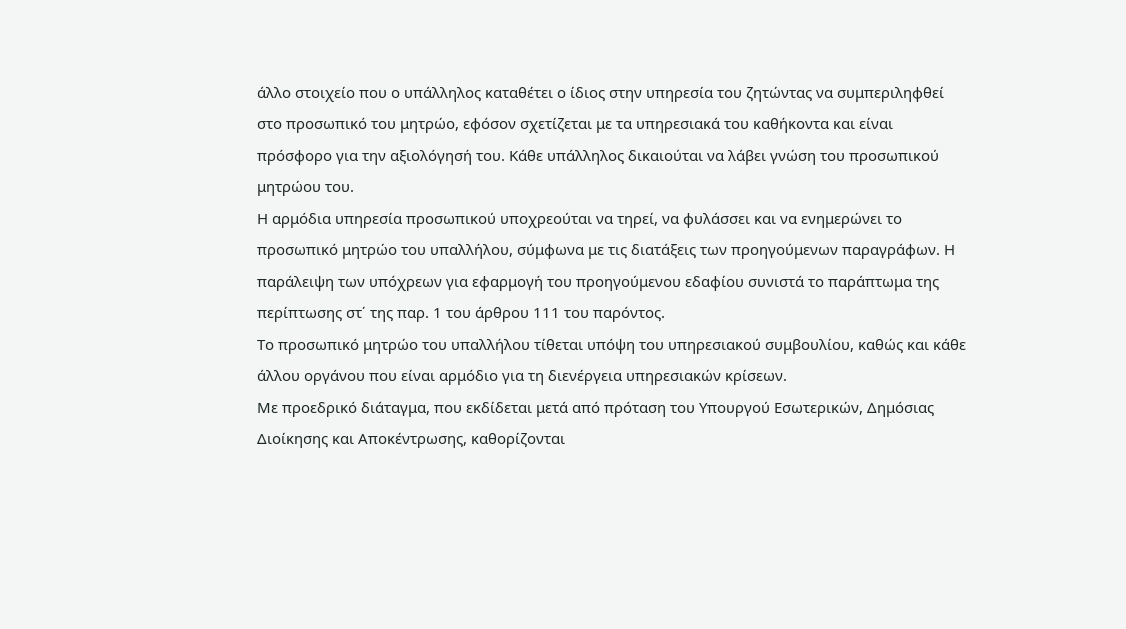άλλο στοιχείο που ο υπάλληλος καταθέτει ο ίδιος στην υπηρεσία του ζητώντας να συμπεριληφθεί στο προσωπικό του μητρώο, εφόσον σχετίζεται με τα υπηρεσιακά του καθήκοντα και είναι πρόσφορο για την αξιολόγησή του. Κάθε υπάλληλος δικαιούται να λάβει γνώση του προσωπικού μητρώου του.
Η αρμόδια υπηρεσία προσωπικού υποχρεούται να τηρεί, να φυλάσσει και να ενημερώνει το προσωπικό μητρώο του υπαλλήλου, σύμφωνα με τις διατάξεις των προηγούμενων παραγράφων. Η παράλειψη των υπόχρεων για εφαρμογή του προηγούμενου εδαφίου συνιστά το παράπτωμα της περίπτωσης στ΄ της παρ. 1 του άρθρου 111 του παρόντος.
Το προσωπικό μητρώο του υπαλλήλου τίθεται υπόψη του υπηρεσιακού συμβουλίου, καθώς και κάθε άλλου οργάνου που είναι αρμόδιο για τη διενέργεια υπηρεσιακών κρίσεων.
Με προεδρικό διάταγμα, που εκδίδεται μετά από πρόταση του Υπουργού Εσωτερικών, Δημόσιας Διοίκησης και Αποκέντρωσης, καθορίζονται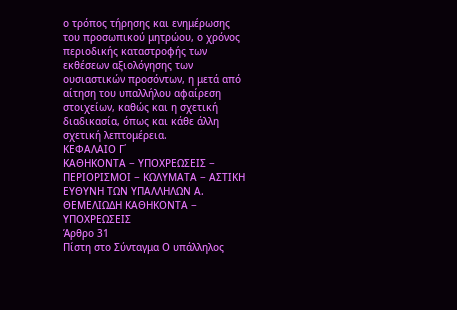ο τρόπος τήρησης και ενημέρωσης του προσωπικού μητρώου, ο χρόνος περιοδικής καταστροφής των εκθέσεων αξιολόγησης των ουσιαστικών προσόντων, η μετά από αίτηση του υπαλλήλου αφαίρεση στοιχείων, καθώς και η σχετική διαδικασία, όπως και κάθε άλλη σχετική λεπτομέρεια.
ΚΕΦΑΛΑΙΟ Γ΄
ΚΑΘΗΚΟΝΤΑ − ΥΠΟΧΡΕΩΣΕΙΣ − ΠΕΡΙΟΡΙΣΜΟΙ − ΚΩΛΥΜΑΤΑ − ΑΣΤΙΚΗ ΕΥΘΥΝΗ ΤΩΝ ΥΠΑΛΛΗΛΩΝ Α. ΘΕΜΕΛΙΩΔΗ ΚΑΘΗΚΟΝΤΑ − ΥΠΟΧΡΕΩΣΕΙΣ
Άρθρο 31
Πίστη στο Σύνταγμα Ο υπάλληλος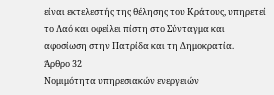είναι εκτελεστής της θέλησης του Κράτους, υπηρετεί το Λαό και οφείλει πίστη στο Σύνταγμα και αφοσίωση στην Πατρίδα και τη Δημοκρατία.
Άρθρο 32
Νομιμότητα υπηρεσιακών ενεργειών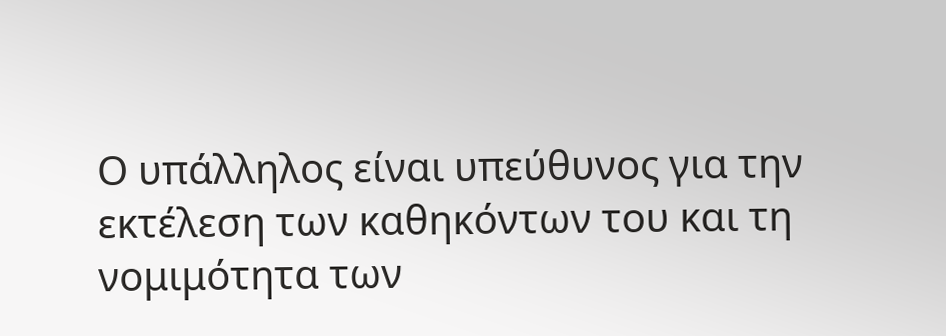Ο υπάλληλος είναι υπεύθυνος για την εκτέλεση των καθηκόντων του και τη νομιμότητα των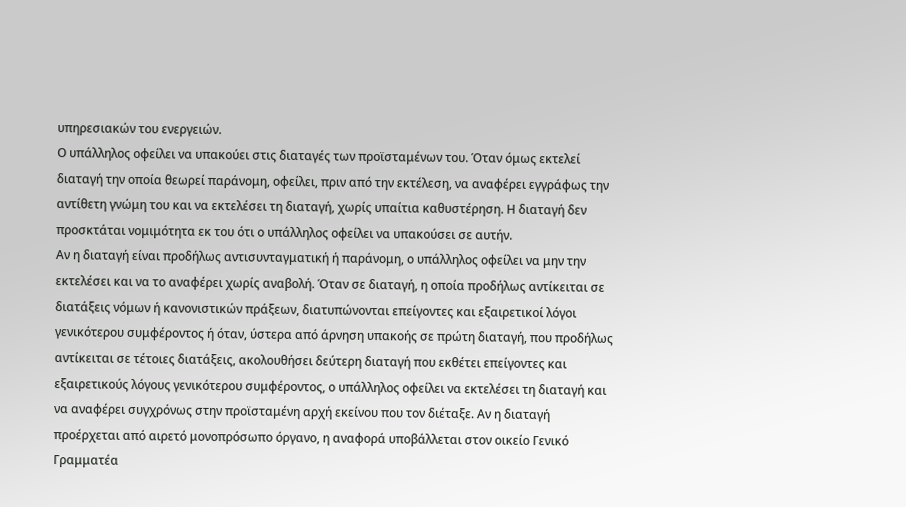υπηρεσιακών του ενεργειών.
Ο υπάλληλος οφείλει να υπακούει στις διαταγές των προϊσταμένων του. Όταν όμως εκτελεί διαταγή την οποία θεωρεί παράνομη, οφείλει, πριν από την εκτέλεση, να αναφέρει εγγράφως την αντίθετη γνώμη του και να εκτελέσει τη διαταγή, χωρίς υπαίτια καθυστέρηση. Η διαταγή δεν προσκτάται νομιμότητα εκ του ότι ο υπάλληλος οφείλει να υπακούσει σε αυτήν.
Αν η διαταγή είναι προδήλως αντισυνταγματική ή παράνομη, ο υπάλληλος οφείλει να μην την εκτελέσει και να το αναφέρει χωρίς αναβολή. Όταν σε διαταγή, η οποία προδήλως αντίκειται σε διατάξεις νόμων ή κανονιστικών πράξεων, διατυπώνονται επείγοντες και εξαιρετικοί λόγοι γενικότερου συμφέροντος ή όταν, ύστερα από άρνηση υπακοής σε πρώτη διαταγή, που προδήλως αντίκειται σε τέτοιες διατάξεις, ακολουθήσει δεύτερη διαταγή που εκθέτει επείγοντες και εξαιρετικούς λόγους γενικότερου συμφέροντος, ο υπάλληλος οφείλει να εκτελέσει τη διαταγή και να αναφέρει συγχρόνως στην προϊσταμένη αρχή εκείνου που τον διέταξε. Αν η διαταγή προέρχεται από αιρετό μονοπρόσωπο όργανο, η αναφορά υποβάλλεται στον οικείο Γενικό Γραμματέα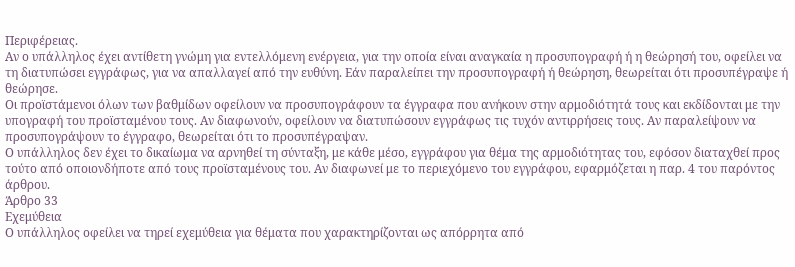Περιφέρειας.
Αν ο υπάλληλος έχει αντίθετη γνώμη για εντελλόμενη ενέργεια, για την οποία είναι αναγκαία η προσυπογραφή ή η θεώρησή του, οφείλει να τη διατυπώσει εγγράφως, για να απαλλαγεί από την ευθύνη. Εάν παραλείπει την προσυπογραφή ή θεώρηση, θεωρείται ότι προσυπέγραψε ή θεώρησε.
Οι προϊστάμενοι όλων των βαθμίδων οφείλουν να προσυπογράφουν τα έγγραφα που ανήκουν στην αρμοδιότητά τους και εκδίδονται με την υπογραφή του προϊσταμένου τους. Αν διαφωνούν, οφείλουν να διατυπώσουν εγγράφως τις τυχόν αντιρρήσεις τους. Αν παραλείψουν να προσυπογράψουν το έγγραφο, θεωρείται ότι το προσυπέγραψαν.
Ο υπάλληλος δεν έχει το δικαίωμα να αρνηθεί τη σύνταξη, με κάθε μέσο, εγγράφου για θέμα της αρμοδιότητας του, εφόσον διαταχθεί προς τούτο από οποιονδήποτε από τους προϊσταμένους του. Αν διαφωνεί με το περιεχόμενο του εγγράφου, εφαρμόζεται η παρ. 4 του παρόντος άρθρου.
Άρθρο 33
Εχεμύθεια
Ο υπάλληλος οφείλει να τηρεί εχεμύθεια για θέματα που χαρακτηρίζονται ως απόρρητα από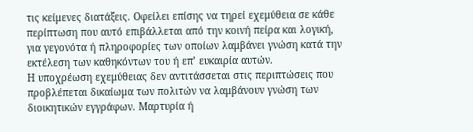τις κείμενες διατάξεις. Οφείλει επίσης να τηρεί εχεμύθεια σε κάθε περίπτωση που αυτό επιβάλλεται από την κοινή πείρα και λογική, για γεγονότα ή πληροφορίες των οποίων λαμβάνει γνώση κατά την εκτέλεση των καθηκόντων του ή επ’ ευκαιρία αυτών.
Η υποχρέωση εχεμύθειας δεν αντιτάσσεται στις περιπτώσεις που προβλέπεται δικαίωμα των πολιτών να λαμβάνουν γνώση των διοικητικών εγγράφων. Μαρτυρία ή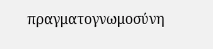πραγματογνωμοσύνη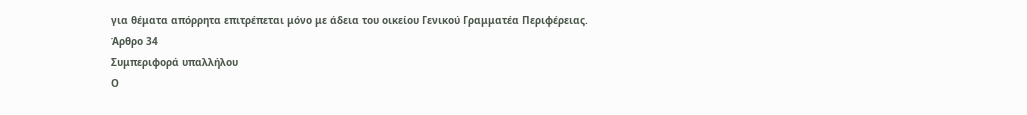για θέματα απόρρητα επιτρέπεται μόνο με άδεια του οικείου Γενικού Γραμματέα Περιφέρειας.
Άρθρο 34
Συμπεριφορά υπαλλήλου
Ο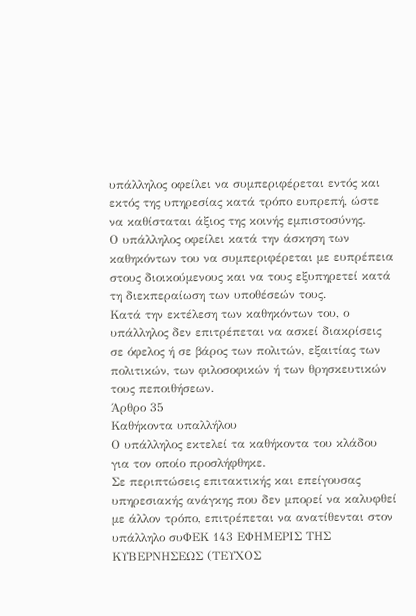υπάλληλος οφείλει να συμπεριφέρεται εντός και εκτός της υπηρεσίας κατά τρόπο ευπρεπή, ώστε να καθίσταται άξιος της κοινής εμπιστοσύνης.
Ο υπάλληλος οφείλει κατά την άσκηση των καθηκόντων του να συμπεριφέρεται με ευπρέπεια στους διοικούμενους και να τους εξυπηρετεί κατά τη διεκπεραίωση των υποθέσεών τους.
Κατά την εκτέλεση των καθηκόντων του, ο υπάλληλος δεν επιτρέπεται να ασκεί διακρίσεις σε όφελος ή σε βάρος των πολιτών, εξαιτίας των πολιτικών, των φιλοσοφικών ή των θρησκευτικών τους πεποιθήσεων.
Άρθρο 35
Καθήκοντα υπαλλήλου
Ο υπάλληλος εκτελεί τα καθήκοντα του κλάδου για τον οποίο προσλήφθηκε.
Σε περιπτώσεις επιτακτικής και επείγουσας υπηρεσιακής ανάγκης που δεν μπορεί να καλυφθεί με άλλον τρόπο, επιτρέπεται να ανατίθενται στον υπάλληλο συΦΕΚ 143 ΕΦΗΜΕΡΙΣ ΤΗΣ ΚΥΒΕΡΝΗΣΕΩΣ (ΤΕΥΧΟΣ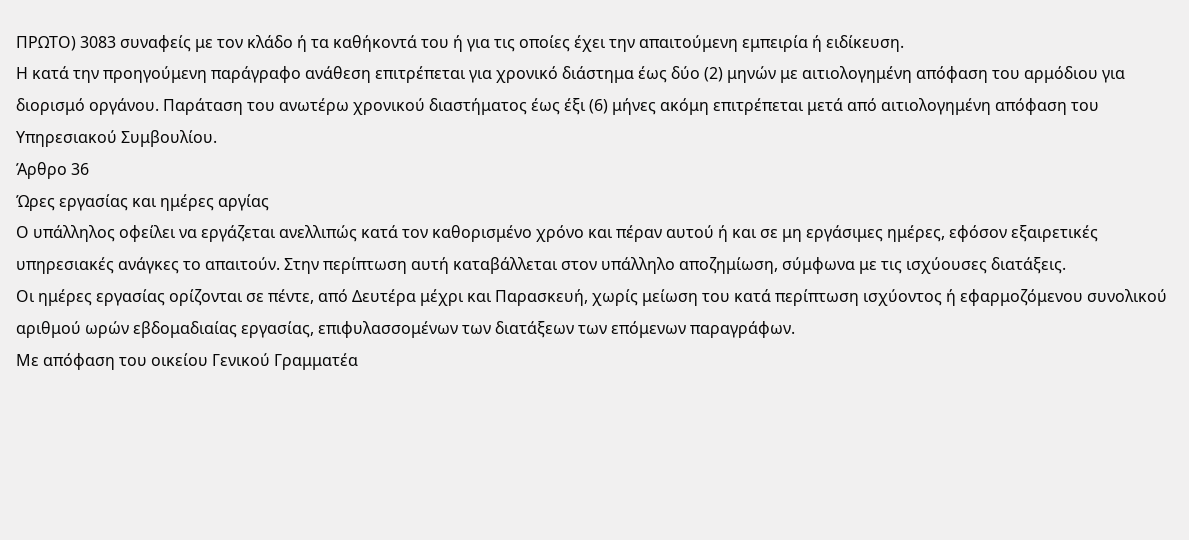ΠΡΩΤΟ) 3083 συναφείς με τον κλάδο ή τα καθήκοντά του ή για τις οποίες έχει την απαιτούμενη εμπειρία ή ειδίκευση.
Η κατά την προηγούμενη παράγραφο ανάθεση επιτρέπεται για χρονικό διάστημα έως δύο (2) μηνών με αιτιολογημένη απόφαση του αρμόδιου για διορισμό οργάνου. Παράταση του ανωτέρω χρονικού διαστήματος έως έξι (6) μήνες ακόμη επιτρέπεται μετά από αιτιολογημένη απόφαση του Υπηρεσιακού Συμβουλίου.
Άρθρο 36
Ώρες εργασίας και ημέρες αργίας
Ο υπάλληλος οφείλει να εργάζεται ανελλιπώς κατά τον καθορισμένο χρόνο και πέραν αυτού ή και σε μη εργάσιμες ημέρες, εφόσον εξαιρετικές υπηρεσιακές ανάγκες το απαιτούν. Στην περίπτωση αυτή καταβάλλεται στον υπάλληλο αποζημίωση, σύμφωνα με τις ισχύουσες διατάξεις.
Οι ημέρες εργασίας ορίζονται σε πέντε, από Δευτέρα μέχρι και Παρασκευή, χωρίς μείωση του κατά περίπτωση ισχύοντος ή εφαρμοζόμενου συνολικού αριθμού ωρών εβδομαδιαίας εργασίας, επιφυλασσομένων των διατάξεων των επόμενων παραγράφων.
Με απόφαση του οικείου Γενικού Γραμματέα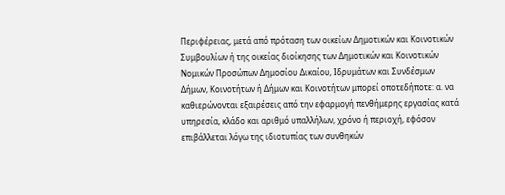Περιφέρειας, μετά από πρόταση των οικείων Δημοτικών και Κοινοτικών Συμβουλίων ή της οικείας διοίκησης των Δημοτικών και Κοινοτικών Νομικών Προσώπων Δημοσίου Δικαίου, Ιδρυμάτων και Συνδέσμων Δήμων, Κοινοτήτων ή Δήμων και Κοινοτήτων μπορεί οποτεδήποτε: α. να καθιερώνονται εξαιρέσεις από την εφαρμογή πενθήμερης εργασίας κατά υπηρεσία, κλάδο και αριθμό υπαλλήλων, χρόνο ή περιοχή, εφόσον επιβάλλεται λόγω της ιδιοτυπίας των συνθηκών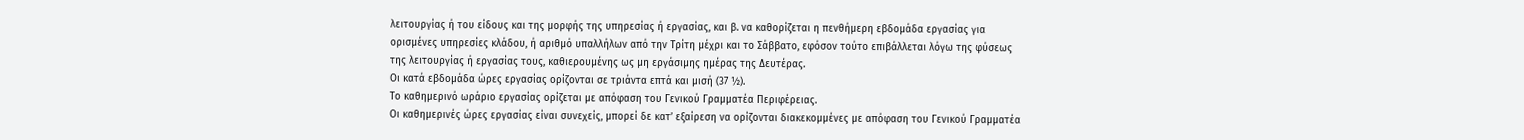λειτουργίας ή του είδους και της μορφής της υπηρεσίας ή εργασίας, και β. να καθορίζεται η πενθήμερη εβδομάδα εργασίας για ορισμένες υπηρεσίες κλάδου, ή αριθμό υπαλλήλων από την Τρίτη μέχρι και το Σάββατο, εφόσον τούτο επιβάλλεται λόγω της φύσεως της λειτουργίας ή εργασίας τους, καθιερουμένης ως μη εργάσιμης ημέρας της Δευτέρας.
Οι κατά εβδομάδα ώρες εργασίας ορίζονται σε τριάντα επτά και μισή (37 ½).
Το καθημερινό ωράριο εργασίας ορίζεται με απόφαση του Γενικού Γραμματέα Περιφέρειας.
Οι καθημερινές ώρες εργασίας είναι συνεχείς, μπορεί δε κατ’ εξαίρεση να ορίζονται διακεκομμένες με απόφαση του Γενικού Γραμματέα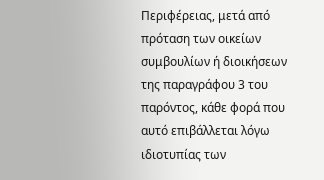Περιφέρειας, μετά από πρόταση των οικείων συμβουλίων ή διοικήσεων της παραγράφου 3 του παρόντος, κάθε φορά που αυτό επιβάλλεται λόγω ιδιοτυπίας των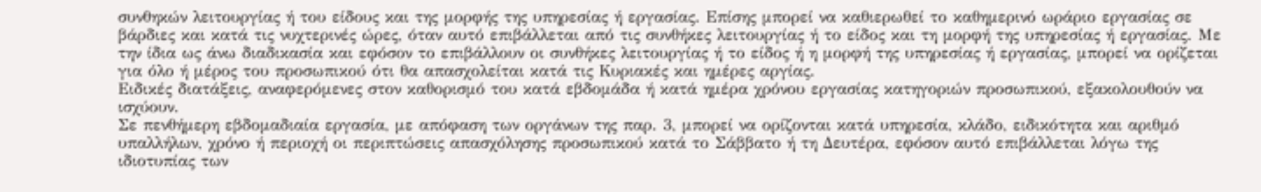συνθηκών λειτουργίας ή του είδους και της μορφής της υπηρεσίας ή εργασίας. Επίσης μπορεί να καθιερωθεί το καθημερινό ωράριο εργασίας σε βάρδιες και κατά τις νυχτερινές ώρες, όταν αυτό επιβάλλεται από τις συνθήκες λειτουργίας ή το είδος και τη μορφή της υπηρεσίας ή εργασίας. Με την ίδια ως άνω διαδικασία και εφόσον το επιβάλλουν οι συνθήκες λειτουργίας ή το είδος ή η μορφή της υπηρεσίας ή εργασίας, μπορεί να ορίζεται για όλο ή μέρος του προσωπικού ότι θα απασχολείται κατά τις Κυριακές και ημέρες αργίας.
Ειδικές διατάξεις, αναφερόμενες στον καθορισμό του κατά εβδομάδα ή κατά ημέρα χρόνου εργασίας κατηγοριών προσωπικού, εξακολουθούν να ισχύουν.
Σε πενθήμερη εβδομαδιαία εργασία, με απόφαση των οργάνων της παρ. 3, μπορεί να ορίζονται κατά υπηρεσία, κλάδο, ειδικότητα και αριθμό υπαλλήλων, χρόνο ή περιοχή οι περιπτώσεις απασχόλησης προσωπικού κατά το Σάββατο ή τη Δευτέρα, εφόσον αυτό επιβάλλεται λόγω της ιδιοτυπίας των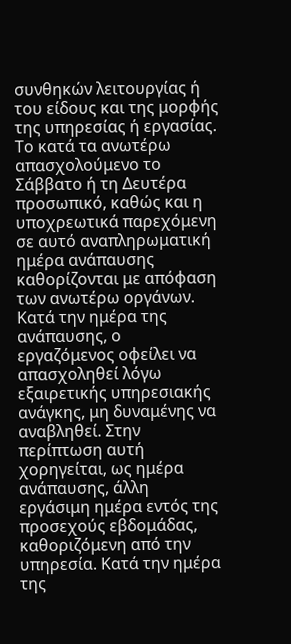συνθηκών λειτουργίας ή του είδους και της μορφής της υπηρεσίας ή εργασίας. Το κατά τα ανωτέρω απασχολούμενο το Σάββατο ή τη Δευτέρα προσωπικό, καθώς και η υποχρεωτικά παρεχόμενη σε αυτό αναπληρωματική ημέρα ανάπαυσης καθορίζονται με απόφαση των ανωτέρω οργάνων.
Κατά την ημέρα της ανάπαυσης, ο εργαζόμενος οφείλει να απασχοληθεί λόγω εξαιρετικής υπηρεσιακής ανάγκης, μη δυναμένης να αναβληθεί. Στην περίπτωση αυτή χορηγείται, ως ημέρα ανάπαυσης, άλλη εργάσιμη ημέρα εντός της προσεχούς εβδομάδας, καθοριζόμενη από την υπηρεσία. Κατά την ημέρα της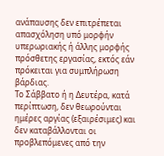ανάπαυσης δεν επιτρέπεται απασχόληση υπό μορφήν υπερωριακής ή άλλης μορφής πρόσθετης εργασίας, εκτός εάν πρόκειται για συμπλήρωση βάρδιας.
Το Σάββατο ή η Δευτέρα, κατά περίπτωση, δεν θεωρούνται ημέρες αργίας (εξαιρέσιμες) και δεν καταβάλλονται οι προβλεπόμενες από την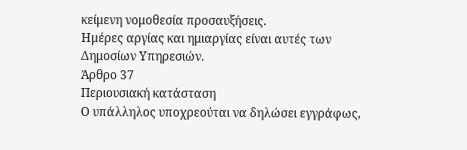κείμενη νομοθεσία προσαυξήσεις.
Ημέρες αργίας και ημιαργίας είναι αυτές των Δημοσίων Υπηρεσιών.
Άρθρο 37
Περιουσιακή κατάσταση
Ο υπάλληλος υποχρεούται να δηλώσει εγγράφως,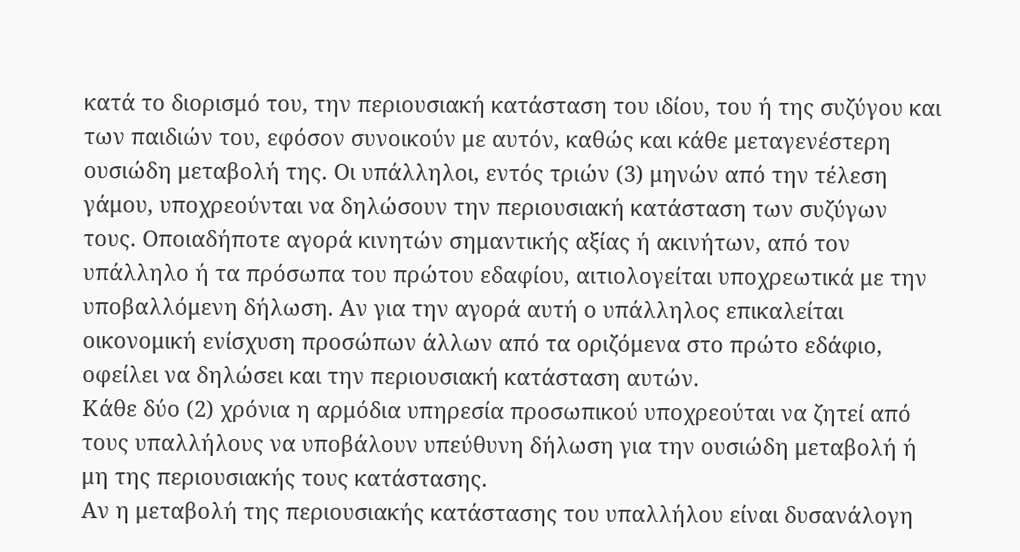κατά το διορισμό του, την περιουσιακή κατάσταση του ιδίου, του ή της συζύγου και των παιδιών του, εφόσον συνοικούν με αυτόν, καθώς και κάθε μεταγενέστερη ουσιώδη μεταβολή της. Οι υπάλληλοι, εντός τριών (3) μηνών από την τέλεση γάμου, υποχρεούνται να δηλώσουν την περιουσιακή κατάσταση των συζύγων τους. Οποιαδήποτε αγορά κινητών σημαντικής αξίας ή ακινήτων, από τον υπάλληλο ή τα πρόσωπα του πρώτου εδαφίου, αιτιολογείται υποχρεωτικά με την υποβαλλόμενη δήλωση. Αν για την αγορά αυτή ο υπάλληλος επικαλείται οικονομική ενίσχυση προσώπων άλλων από τα οριζόμενα στο πρώτο εδάφιο, οφείλει να δηλώσει και την περιουσιακή κατάσταση αυτών.
Κάθε δύο (2) χρόνια η αρμόδια υπηρεσία προσωπικού υποχρεούται να ζητεί από τους υπαλλήλους να υποβάλουν υπεύθυνη δήλωση για την ουσιώδη μεταβολή ή μη της περιουσιακής τους κατάστασης.
Αν η μεταβολή της περιουσιακής κατάστασης του υπαλλήλου είναι δυσανάλογη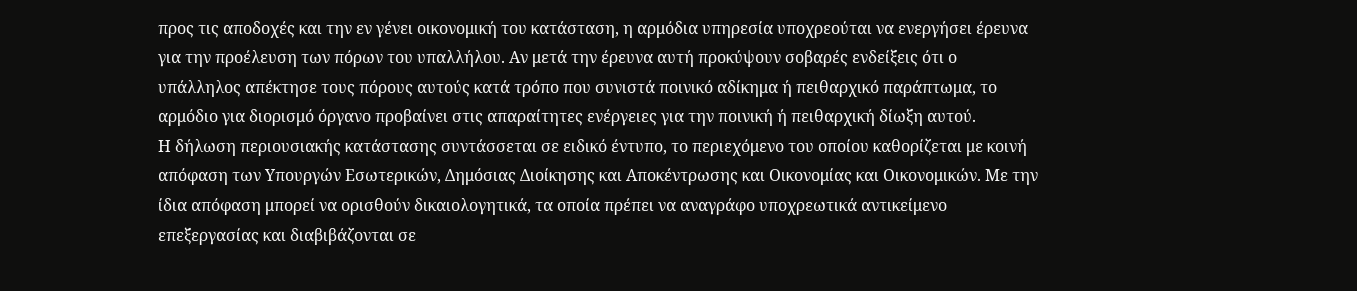προς τις αποδοχές και την εν γένει οικονομική του κατάσταση, η αρμόδια υπηρεσία υποχρεούται να ενεργήσει έρευνα για την προέλευση των πόρων του υπαλλήλου. Αν μετά την έρευνα αυτή προκύψουν σοβαρές ενδείξεις ότι ο υπάλληλος απέκτησε τους πόρους αυτούς κατά τρόπο που συνιστά ποινικό αδίκημα ή πειθαρχικό παράπτωμα, το αρμόδιο για διορισμό όργανο προβαίνει στις απαραίτητες ενέργειες για την ποινική ή πειθαρχική δίωξη αυτού.
Η δήλωση περιουσιακής κατάστασης συντάσσεται σε ειδικό έντυπο, το περιεχόμενο του οποίου καθορίζεται με κοινή απόφαση των Υπουργών Εσωτερικών, Δημόσιας Διοίκησης και Αποκέντρωσης και Οικονομίας και Οικονομικών. Με την ίδια απόφαση μπορεί να ορισθούν δικαιολογητικά, τα οποία πρέπει να αναγράφο υποχρεωτικά αντικείμενο επεξεργασίας και διαβιβάζονται σε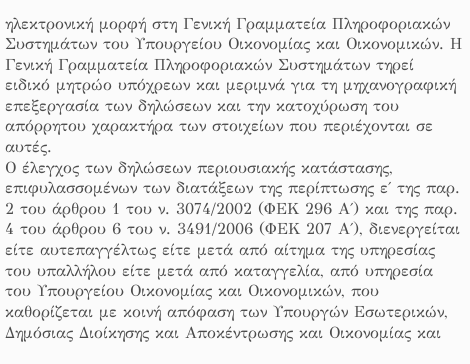ηλεκτρονική μορφή στη Γενική Γραμματεία Πληροφοριακών Συστημάτων του Υπουργείου Οικονομίας και Οικονομικών. Η Γενική Γραμματεία Πληροφοριακών Συστημάτων τηρεί ειδικό μητρώο υπόχρεων και μεριμνά για τη μηχανογραφική επεξεργασία των δηλώσεων και την κατοχύρωση του απόρρητου χαρακτήρα των στοιχείων που περιέχονται σε αυτές.
Ο έλεγχος των δηλώσεων περιουσιακής κατάστασης, επιφυλασσομένων των διατάξεων της περίπτωσης ε΄ της παρ. 2 του άρθρου 1 του ν. 3074/2002 (ΦΕΚ 296 Α΄) και της παρ. 4 του άρθρου 6 του ν. 3491/2006 (ΦΕΚ 207 Α΄), διενεργείται είτε αυτεπαγγέλτως είτε μετά από αίτημα της υπηρεσίας του υπαλλήλου είτε μετά από καταγγελία, από υπηρεσία του Υπουργείου Οικονομίας και Οικονομικών, που καθορίζεται με κοινή απόφαση των Υπουργών Εσωτερικών, Δημόσιας Διοίκησης και Αποκέντρωσης και Οικονομίας και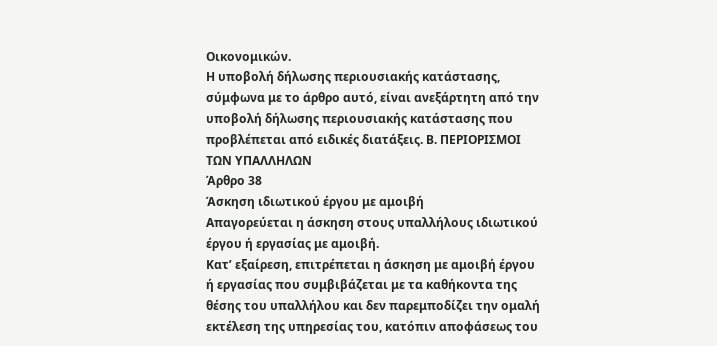Οικονομικών.
Η υποβολή δήλωσης περιουσιακής κατάστασης, σύμφωνα με το άρθρο αυτό, είναι ανεξάρτητη από την υποβολή δήλωσης περιουσιακής κατάστασης που προβλέπεται από ειδικές διατάξεις. Β. ΠΕΡΙΟΡΙΣΜΟΙ ΤΩΝ ΥΠΑΛΛΗΛΩΝ
Άρθρο 38
Άσκηση ιδιωτικού έργου με αμοιβή
Απαγορεύεται η άσκηση στους υπαλλήλους ιδιωτικού έργου ή εργασίας με αμοιβή.
Κατ’ εξαίρεση, επιτρέπεται η άσκηση με αμοιβή έργου ή εργασίας που συμβιβάζεται με τα καθήκοντα της θέσης του υπαλλήλου και δεν παρεμποδίζει την ομαλή εκτέλεση της υπηρεσίας του, κατόπιν αποφάσεως του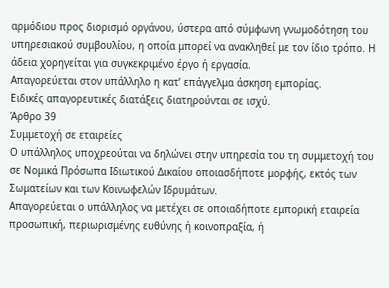αρμόδιου προς διορισμό οργάνου, ύστερα από σύμφωνη γνωμοδότηση του υπηρεσιακού συμβουλίου, η οποία μπορεί να ανακληθεί με τον ίδιο τρόπο. Η άδεια χορηγείται για συγκεκριμένο έργο ή εργασία.
Απαγορεύεται στον υπάλληλο η κατ’ επάγγελμα άσκηση εμπορίας.
Ειδικές απαγορευτικές διατάξεις διατηρούνται σε ισχύ.
Άρθρο 39
Συμμετοχή σε εταιρείες
Ο υπάλληλος υποχρεούται να δηλώνει στην υπηρεσία του τη συμμετοχή του σε Νομικά Πρόσωπα Ιδιωτικού Δικαίου οποιασδήποτε μορφής, εκτός των Σωματείων και των Κοινωφελών Ιδρυμάτων.
Απαγορεύεται ο υπάλληλος να μετέχει σε οποιαδήποτε εμπορική εταιρεία προσωπική, περιωρισμένης ευθύνης ή κοινοπραξία, ή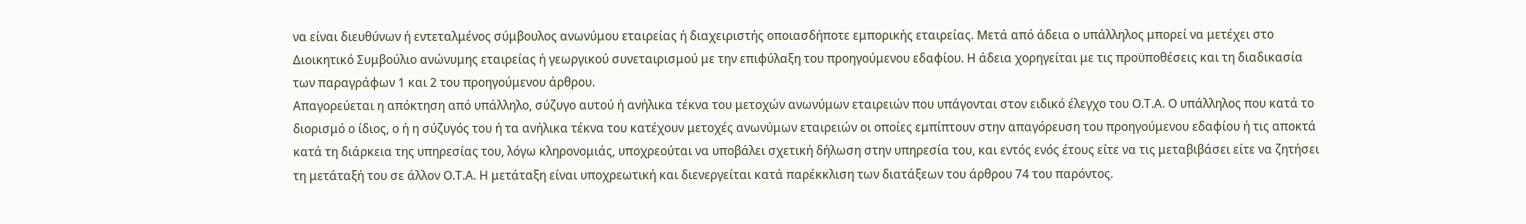να είναι διευθύνων ή εντεταλμένος σύμβουλος ανωνύμου εταιρείας ή διαχειριστής οποιασδήποτε εμπορικής εταιρείας. Μετά από άδεια ο υπάλληλος μπορεί να μετέχει στο Διοικητικό Συμβούλιο ανώνυμης εταιρείας ή γεωργικού συνεταιρισμού με την επιφύλαξη του προηγούμενου εδαφίου. Η άδεια χορηγείται με τις προϋποθέσεις και τη διαδικασία των παραγράφων 1 και 2 του προηγούμενου άρθρου.
Απαγορεύεται η απόκτηση από υπάλληλο, σύζυγο αυτού ή ανήλικα τέκνα του μετοχών ανωνύμων εταιρειών που υπάγονται στον ειδικό έλεγχο του Ο.Τ.Α. Ο υπάλληλος που κατά το διορισμό ο ίδιος, ο ή η σύζυγός του ή τα ανήλικα τέκνα του κατέχουν μετοχές ανωνύμων εταιρειών οι οποίες εμπίπτουν στην απαγόρευση του προηγούμενου εδαφίου ή τις αποκτά κατά τη διάρκεια της υπηρεσίας του, λόγω κληρονομιάς, υποχρεούται να υποβάλει σχετική δήλωση στην υπηρεσία του, και εντός ενός έτους είτε να τις μεταβιβάσει είτε να ζητήσει τη μετάταξή του σε άλλον Ο.Τ.Α. Η μετάταξη είναι υποχρεωτική και διενεργείται κατά παρέκκλιση των διατάξεων του άρθρου 74 του παρόντος.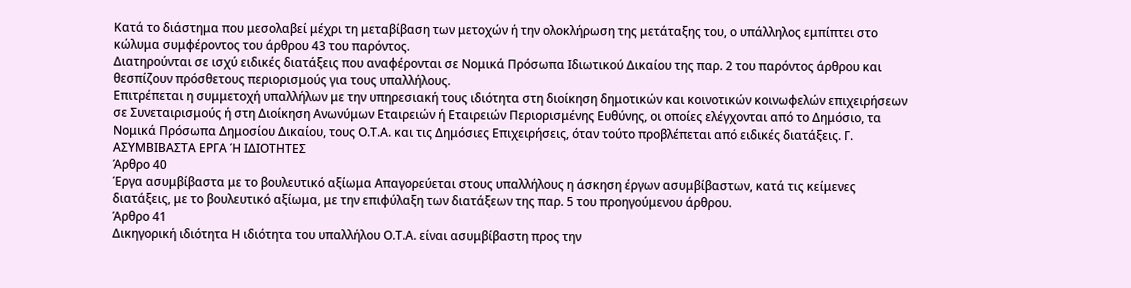Κατά το διάστημα που μεσολαβεί μέχρι τη μεταβίβαση των μετοχών ή την ολοκλήρωση της μετάταξης του, ο υπάλληλος εμπίπτει στο κώλυμα συμφέροντος του άρθρου 43 του παρόντος.
Διατηρούνται σε ισχύ ειδικές διατάξεις που αναφέρονται σε Νομικά Πρόσωπα Ιδιωτικού Δικαίου της παρ. 2 του παρόντος άρθρου και θεσπίζουν πρόσθετους περιορισμούς για τους υπαλλήλους.
Επιτρέπεται η συμμετοχή υπαλλήλων με την υπηρεσιακή τους ιδιότητα στη διοίκηση δημοτικών και κοινοτικών κοινωφελών επιχειρήσεων σε Συνεταιρισμούς ή στη Διοίκηση Ανωνύμων Εταιρειών ή Εταιρειών Περιορισμένης Ευθύνης, οι οποίες ελέγχονται από το Δημόσιο, τα Νομικά Πρόσωπα Δημοσίου Δικαίου, τους Ο.Τ.Α. και τις Δημόσιες Επιχειρήσεις, όταν τούτο προβλέπεται από ειδικές διατάξεις. Γ. ΑΣΥΜΒΙΒΑΣΤΑ ΕΡΓΑ Ή ΙΔΙΟΤΗΤΕΣ
Άρθρο 40
Έργα ασυμβίβαστα με το βουλευτικό αξίωμα Απαγορεύεται στους υπαλλήλους η άσκηση έργων ασυμβίβαστων, κατά τις κείμενες διατάξεις, με το βουλευτικό αξίωμα, με την επιφύλαξη των διατάξεων της παρ. 5 του προηγούμενου άρθρου.
Άρθρο 41
Δικηγορική ιδιότητα Η ιδιότητα του υπαλλήλου Ο.Τ.Α. είναι ασυμβίβαστη προς την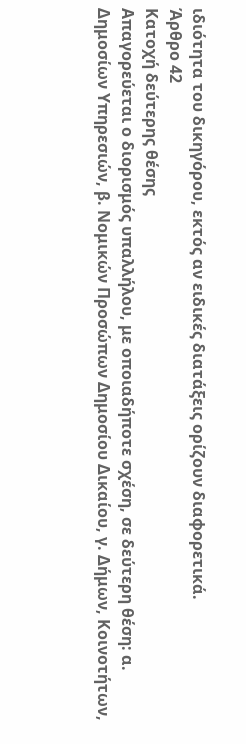ιδιότητα του δικηγόρου, εκτός αν ειδικές διατάξεις ορίζουν διαφορετικά.
Άρθρο 42
Κατοχή δεύτερης θέσης
Απαγορεύεται ο διορισμός υπαλλήλου, με οποιαδήποτε σχέση, σε δεύτερη θέση: α. Δημοσίων Υπηρεσιών, β. Νομικών Προσώπων Δημοσίου Δικαίου, γ. Δήμων, Κοινοτήτων,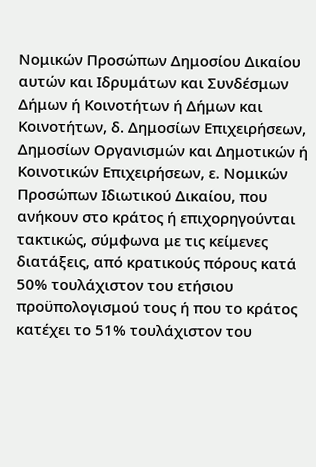Νομικών Προσώπων Δημοσίου Δικαίου αυτών και Ιδρυμάτων και Συνδέσμων Δήμων ή Κοινοτήτων ή Δήμων και Κοινοτήτων, δ. Δημοσίων Επιχειρήσεων, Δημοσίων Οργανισμών και Δημοτικών ή Κοινοτικών Επιχειρήσεων, ε. Νομικών Προσώπων Ιδιωτικού Δικαίου, που ανήκουν στο κράτος ή επιχορηγούνται τακτικώς, σύμφωνα με τις κείμενες διατάξεις, από κρατικούς πόρους κατά 50% τουλάχιστον του ετήσιου προϋπολογισμού τους ή που το κράτος κατέχει το 51% τουλάχιστον του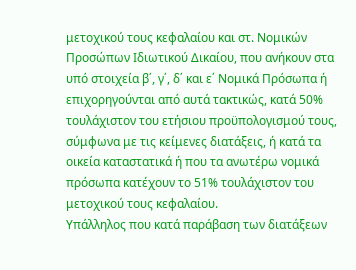μετοχικού τους κεφαλαίου και στ. Νομικών Προσώπων Ιδιωτικού Δικαίου, που ανήκουν στα υπό στοιχεία β΄, γ΄, δ΄ και ε΄ Νομικά Πρόσωπα ή επιχορηγούνται από αυτά τακτικώς, κατά 50% τουλάχιστον του ετήσιου προϋπολογισμού τους, σύμφωνα με τις κείμενες διατάξεις, ή κατά τα οικεία καταστατικά ή που τα ανωτέρω νομικά πρόσωπα κατέχουν το 51% τουλάχιστον του μετοχικού τους κεφαλαίου.
Υπάλληλος που κατά παράβαση των διατάξεων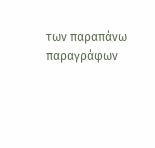των παραπάνω παραγράφων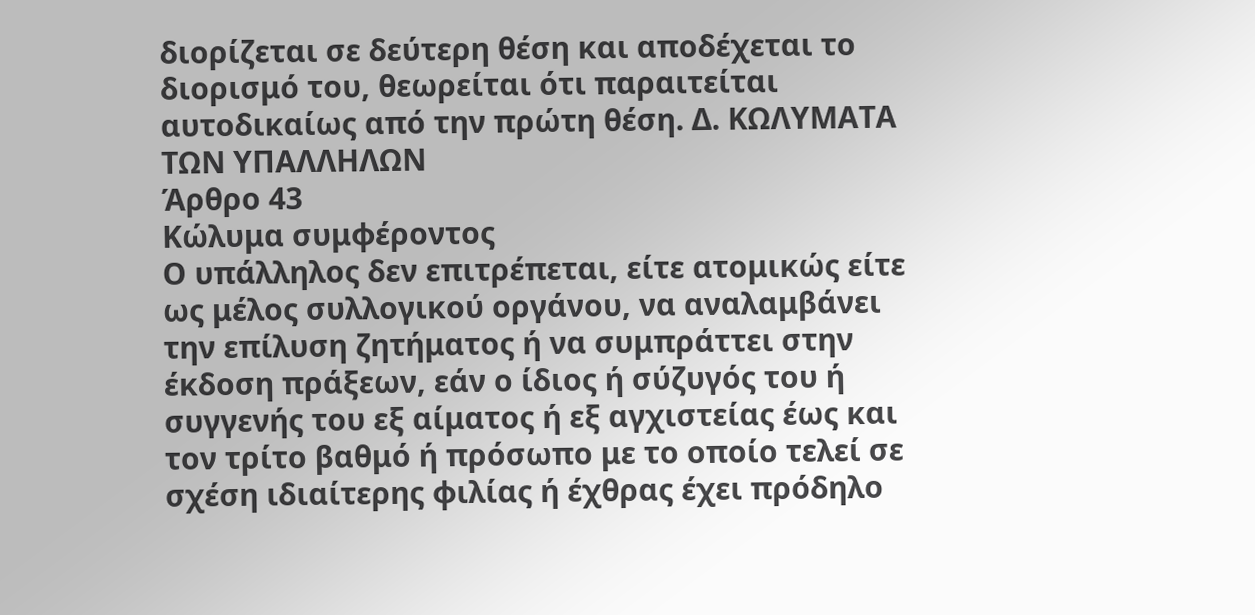διορίζεται σε δεύτερη θέση και αποδέχεται το διορισμό του, θεωρείται ότι παραιτείται αυτοδικαίως από την πρώτη θέση. Δ. ΚΩΛΥΜΑΤΑ ΤΩΝ ΥΠΑΛΛΗΛΩΝ
Άρθρο 43
Κώλυμα συμφέροντος
Ο υπάλληλος δεν επιτρέπεται, είτε ατομικώς είτε ως μέλος συλλογικού οργάνου, να αναλαμβάνει την επίλυση ζητήματος ή να συμπράττει στην έκδοση πράξεων, εάν ο ίδιος ή σύζυγός του ή συγγενής του εξ αίματος ή εξ αγχιστείας έως και τον τρίτο βαθμό ή πρόσωπο με το οποίο τελεί σε σχέση ιδιαίτερης φιλίας ή έχθρας έχει πρόδηλο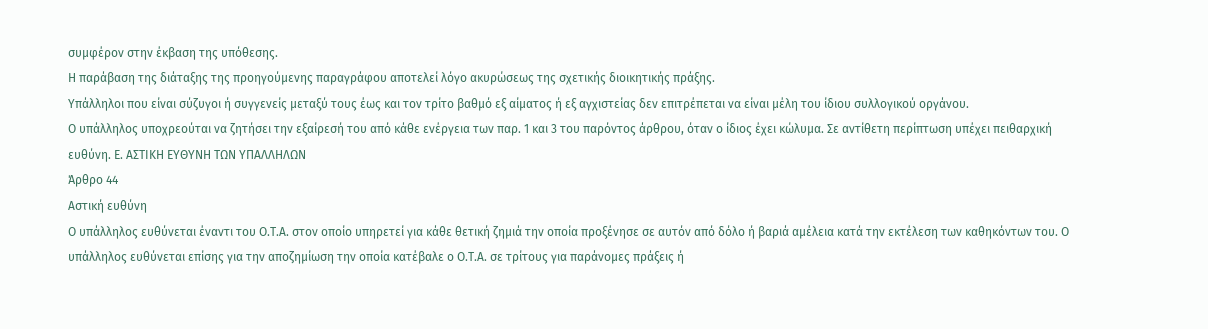συμφέρον στην έκβαση της υπόθεσης.
Η παράβαση της διάταξης της προηγούμενης παραγράφου αποτελεί λόγο ακυρώσεως της σχετικής διοικητικής πράξης.
Υπάλληλοι που είναι σύζυγοι ή συγγενείς μεταξύ τους έως και τον τρίτο βαθμό εξ αίματος ή εξ αγχιστείας δεν επιτρέπεται να είναι μέλη του ίδιου συλλογικού οργάνου.
Ο υπάλληλος υποχρεούται να ζητήσει την εξαίρεσή του από κάθε ενέργεια των παρ. 1 και 3 του παρόντος άρθρου, όταν ο ίδιος έχει κώλυμα. Σε αντίθετη περίπτωση υπέχει πειθαρχική ευθύνη. Ε. ΑΣΤΙΚΗ ΕΥΘΥΝΗ ΤΩΝ ΥΠΑΛΛΗΛΩΝ
Άρθρο 44
Αστική ευθύνη
Ο υπάλληλος ευθύνεται έναντι του Ο.Τ.Α. στον οποίο υπηρετεί για κάθε θετική ζημιά την οποία προξένησε σε αυτόν από δόλο ή βαριά αμέλεια κατά την εκτέλεση των καθηκόντων του. Ο υπάλληλος ευθύνεται επίσης για την αποζημίωση την οποία κατέβαλε ο Ο.Τ.Α. σε τρίτους για παράνομες πράξεις ή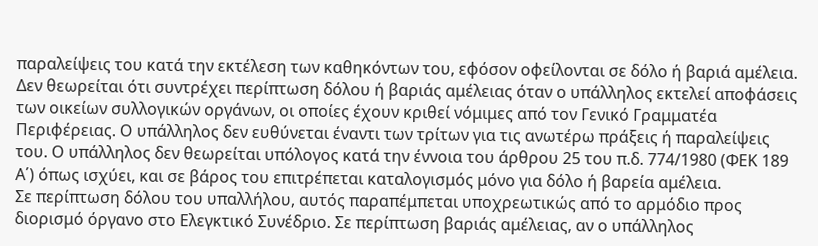παραλείψεις του κατά την εκτέλεση των καθηκόντων του, εφόσον οφείλονται σε δόλο ή βαριά αμέλεια. Δεν θεωρείται ότι συντρέχει περίπτωση δόλου ή βαριάς αμέλειας όταν ο υπάλληλος εκτελεί αποφάσεις των οικείων συλλογικών οργάνων, οι οποίες έχουν κριθεί νόμιμες από τον Γενικό Γραμματέα Περιφέρειας. Ο υπάλληλος δεν ευθύνεται έναντι των τρίτων για τις ανωτέρω πράξεις ή παραλείψεις του. Ο υπάλληλος δεν θεωρείται υπόλογος κατά την έννοια του άρθρου 25 του π.δ. 774/1980 (ΦΕΚ 189 Α΄) όπως ισχύει, και σε βάρος του επιτρέπεται καταλογισμός μόνο για δόλο ή βαρεία αμέλεια.
Σε περίπτωση δόλου του υπαλλήλου, αυτός παραπέμπεται υποχρεωτικώς από το αρμόδιο προς διορισμό όργανο στο Ελεγκτικό Συνέδριο. Σε περίπτωση βαριάς αμέλειας, αν ο υπάλληλος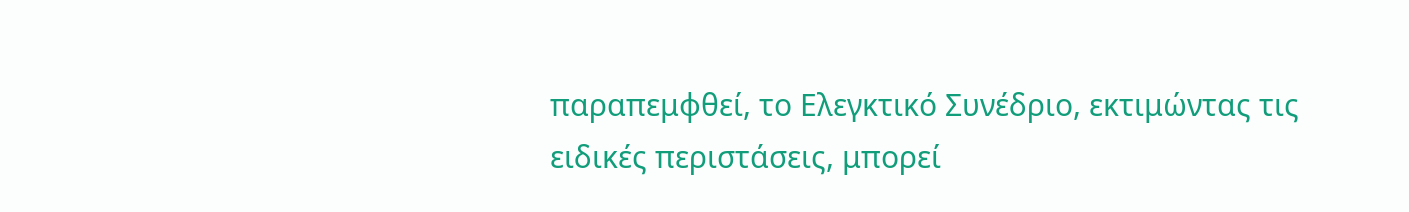παραπεμφθεί, το Ελεγκτικό Συνέδριο, εκτιμώντας τις ειδικές περιστάσεις, μπορεί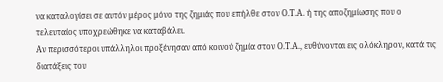να καταλογίσει σε αυτόν μέρος μόνο της ζημιάς που επήλθε στον Ο.Τ.Α. ή της αποζημίωσης που ο τελευταίος υποχρεώθηκε να καταβάλει.
Αν περισσότεροι υπάλληλοι προξένησαν από κοινού ζημία στον Ο.Τ.Α., ευθύνονται εις ολόκληρον, κατά τις διατάξεις του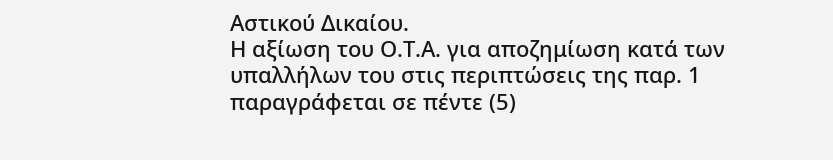Αστικού Δικαίου.
Η αξίωση του Ο.Τ.Α. για αποζημίωση κατά των υπαλλήλων του στις περιπτώσεις της παρ. 1 παραγράφεται σε πέντε (5)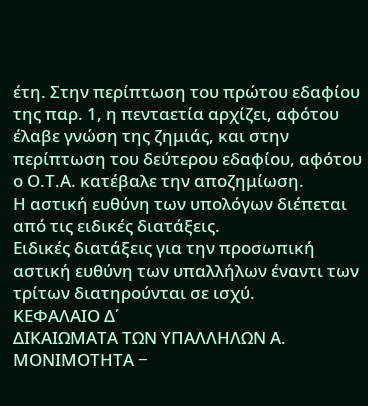έτη. Στην περίπτωση του πρώτου εδαφίου της παρ. 1, η πενταετία αρχίζει, αφότου έλαβε γνώση της ζημιάς, και στην περίπτωση του δεύτερου εδαφίου, αφότου ο Ο.Τ.Α. κατέβαλε την αποζημίωση.
Η αστική ευθύνη των υπολόγων διέπεται από τις ειδικές διατάξεις.
Ειδικές διατάξεις για την προσωπική αστική ευθύνη των υπαλλήλων έναντι των τρίτων διατηρούνται σε ισχύ.
ΚΕΦΑΛΑΙΟ Δ΄
ΔΙΚΑΙΩΜΑΤΑ ΤΩΝ ΥΠΑΛΛΗΛΩΝ Α. ΜΟΝΙΜΟΤΗΤΑ −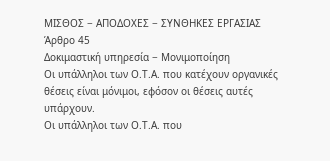ΜΙΣΘΟΣ − ΑΠΟΔΟΧΕΣ − ΣΥΝΘΗΚΕΣ ΕΡΓΑΣΙΑΣ
Άρθρο 45
Δοκιμαστική υπηρεσία − Μονιμοποίηση
Οι υπάλληλοι των Ο.Τ.Α. που κατέχουν οργανικές θέσεις είναι μόνιμοι, εφόσον οι θέσεις αυτές υπάρχουν.
Οι υπάλληλοι των Ο.Τ.Α. που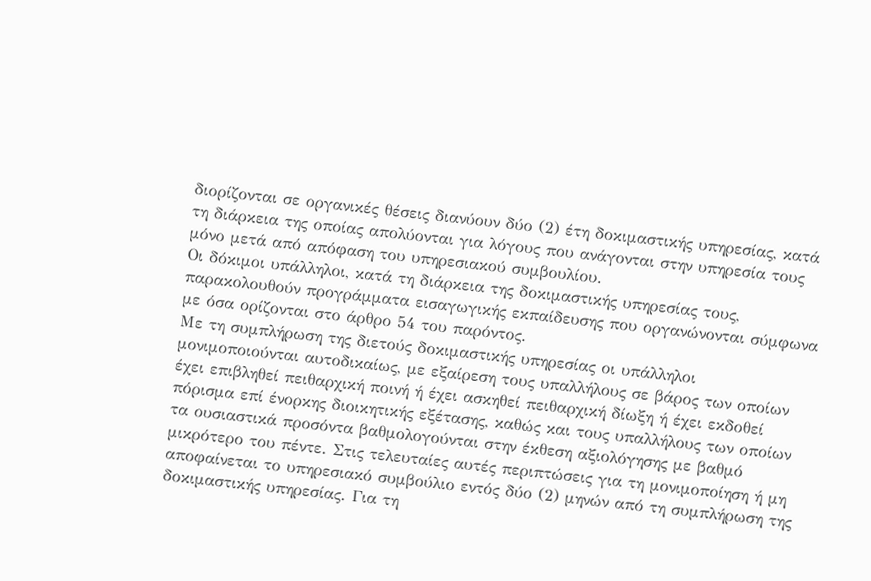διορίζονται σε οργανικές θέσεις διανύουν δύο (2) έτη δοκιμαστικής υπηρεσίας, κατά τη διάρκεια της οποίας απολύονται για λόγους που ανάγονται στην υπηρεσία τους μόνο μετά από απόφαση του υπηρεσιακού συμβουλίου.
Οι δόκιμοι υπάλληλοι, κατά τη διάρκεια της δοκιμαστικής υπηρεσίας τους, παρακολουθούν προγράμματα εισαγωγικής εκπαίδευσης που οργανώνονται σύμφωνα με όσα ορίζονται στο άρθρο 54 του παρόντος.
Με τη συμπλήρωση της διετούς δοκιμαστικής υπηρεσίας οι υπάλληλοι μονιμοποιούνται αυτοδικαίως, με εξαίρεση τους υπαλλήλους σε βάρος των οποίων έχει επιβληθεί πειθαρχική ποινή ή έχει ασκηθεί πειθαρχική δίωξη ή έχει εκδοθεί πόρισμα επί ένορκης διοικητικής εξέτασης, καθώς και τους υπαλλήλους των οποίων τα ουσιαστικά προσόντα βαθμολογούνται στην έκθεση αξιολόγησης με βαθμό μικρότερο του πέντε. Στις τελευταίες αυτές περιπτώσεις για τη μονιμοποίηση ή μη αποφαίνεται το υπηρεσιακό συμβούλιο εντός δύο (2) μηνών από τη συμπλήρωση της δοκιμαστικής υπηρεσίας. Για τη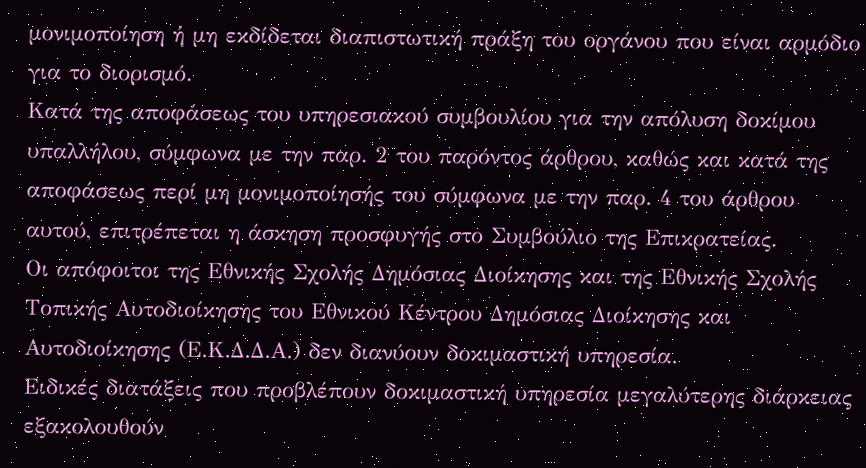μονιμοποίηση ή μη εκδίδεται διαπιστωτική πράξη του οργάνου που είναι αρμόδιο για το διορισμό.
Κατά της αποφάσεως του υπηρεσιακού συμβουλίου για την απόλυση δοκίμου υπαλλήλου, σύμφωνα με την παρ. 2 του παρόντος άρθρου, καθώς και κατά της αποφάσεως περί μη μονιμοποίησής του σύμφωνα με την παρ. 4 του άρθρου αυτού, επιτρέπεται η άσκηση προσφυγής στο Συμβούλιο της Επικρατείας.
Οι απόφοιτοι της Εθνικής Σχολής Δημόσιας Διοίκησης και της Εθνικής Σχολής Τοπικής Αυτοδιοίκησης του Εθνικού Κέντρου Δημόσιας Διοίκησης και Αυτοδιοίκησης (Ε.Κ.Δ.Δ.Α.) δεν διανύουν δοκιμαστική υπηρεσία.
Ειδικές διατάξεις που προβλέπουν δοκιμαστική υπηρεσία μεγαλύτερης διάρκειας εξακολουθούν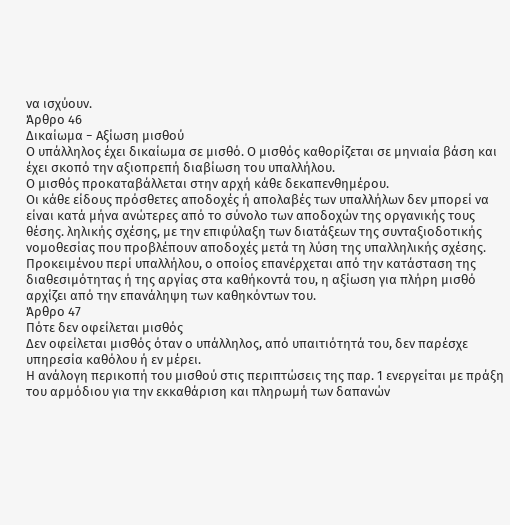να ισχύουν.
Άρθρο 46
Δικαίωμα − Αξίωση μισθού
Ο υπάλληλος έχει δικαίωμα σε μισθό. Ο μισθός καθορίζεται σε μηνιαία βάση και έχει σκοπό την αξιοπρεπή διαβίωση του υπαλλήλου.
Ο μισθός προκαταβάλλεται στην αρχή κάθε δεκαπενθημέρου.
Οι κάθε είδους πρόσθετες αποδοχές ή απολαβές των υπαλλήλων δεν μπορεί να είναι κατά μήνα ανώτερες από το σύνολο των αποδοχών της οργανικής τους θέσης. ληλικής σχέσης, με την επιφύλαξη των διατάξεων της συνταξιοδοτικής νομοθεσίας που προβλέπουν αποδοχές μετά τη λύση της υπαλληλικής σχέσης.
Προκειμένου περί υπαλλήλου, ο οποίος επανέρχεται από την κατάσταση της διαθεσιμότητας ή της αργίας στα καθήκοντά του, η αξίωση για πλήρη μισθό αρχίζει από την επανάληψη των καθηκόντων του.
Άρθρο 47
Πότε δεν οφείλεται μισθός
Δεν οφείλεται μισθός όταν ο υπάλληλος, από υπαιτιότητά του, δεν παρέσχε υπηρεσία καθόλου ή εν μέρει.
Η ανάλογη περικοπή του μισθού στις περιπτώσεις της παρ. 1 ενεργείται με πράξη του αρμόδιου για την εκκαθάριση και πληρωμή των δαπανών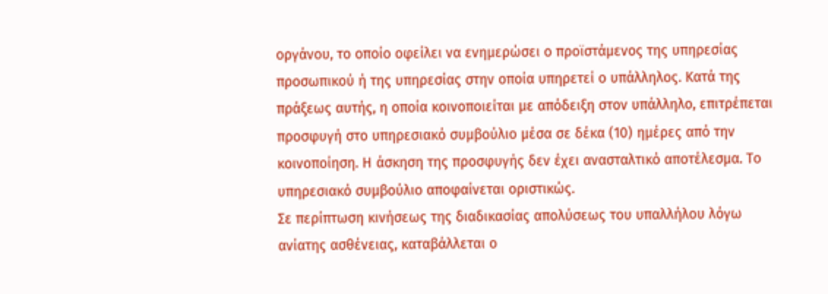οργάνου, το οποίο οφείλει να ενημερώσει ο προϊστάμενος της υπηρεσίας προσωπικού ή της υπηρεσίας στην οποία υπηρετεί ο υπάλληλος. Κατά της πράξεως αυτής, η οποία κοινοποιείται με απόδειξη στον υπάλληλο, επιτρέπεται προσφυγή στο υπηρεσιακό συμβούλιο μέσα σε δέκα (10) ημέρες από την κοινοποίηση. Η άσκηση της προσφυγής δεν έχει ανασταλτικό αποτέλεσμα. Το υπηρεσιακό συμβούλιο αποφαίνεται οριστικώς.
Σε περίπτωση κινήσεως της διαδικασίας απολύσεως του υπαλλήλου λόγω ανίατης ασθένειας, καταβάλλεται ο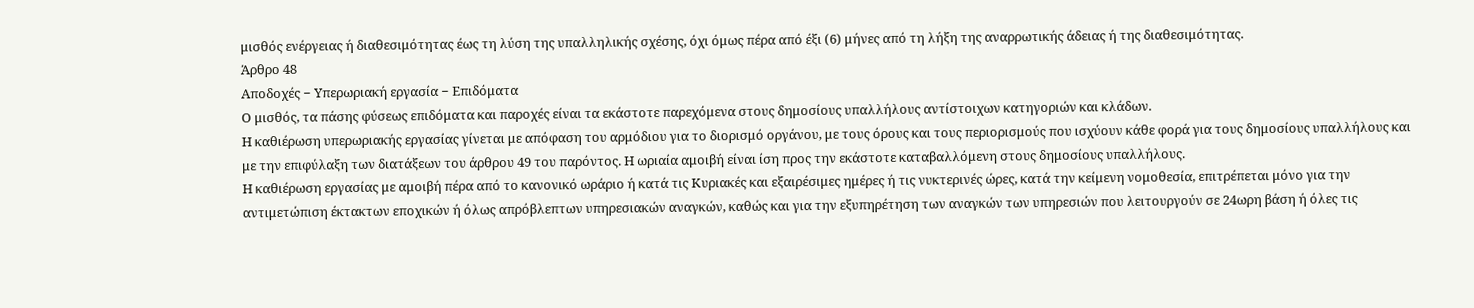μισθός ενέργειας ή διαθεσιμότητας έως τη λύση της υπαλληλικής σχέσης, όχι όμως πέρα από έξι (6) μήνες από τη λήξη της αναρρωτικής άδειας ή της διαθεσιμότητας.
Άρθρο 48
Αποδοχές − Υπερωριακή εργασία − Επιδόματα
Ο μισθός, τα πάσης φύσεως επιδόματα και παροχές είναι τα εκάστοτε παρεχόμενα στους δημοσίους υπαλλήλους αντίστοιχων κατηγοριών και κλάδων.
Η καθιέρωση υπερωριακής εργασίας γίνεται με απόφαση του αρμόδιου για το διορισμό οργάνου, με τους όρους και τους περιορισμούς που ισχύουν κάθε φορά για τους δημοσίους υπαλλήλους και με την επιφύλαξη των διατάξεων του άρθρου 49 του παρόντος. Η ωριαία αμοιβή είναι ίση προς την εκάστοτε καταβαλλόμενη στους δημοσίους υπαλλήλους.
Η καθιέρωση εργασίας με αμοιβή πέρα από το κανονικό ωράριο ή κατά τις Κυριακές και εξαιρέσιμες ημέρες ή τις νυκτερινές ώρες, κατά την κείμενη νομοθεσία, επιτρέπεται μόνο για την αντιμετώπιση έκτακτων εποχικών ή όλως απρόβλεπτων υπηρεσιακών αναγκών, καθώς και για την εξυπηρέτηση των αναγκών των υπηρεσιών που λειτουργούν σε 24ωρη βάση ή όλες τις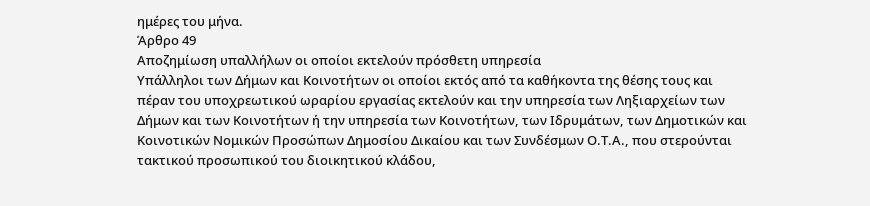ημέρες του μήνα.
Άρθρο 49
Αποζημίωση υπαλλήλων οι οποίοι εκτελούν πρόσθετη υπηρεσία
Υπάλληλοι των Δήμων και Κοινοτήτων οι οποίοι εκτός από τα καθήκοντα της θέσης τους και πέραν του υποχρεωτικού ωραρίου εργασίας εκτελούν και την υπηρεσία των Ληξιαρχείων των Δήμων και των Κοινοτήτων ή την υπηρεσία των Κοινοτήτων, των Ιδρυμάτων, των Δημοτικών και Κοινοτικών Νομικών Προσώπων Δημοσίου Δικαίου και των Συνδέσμων Ο.Τ.Α., που στερούνται τακτικού προσωπικού του διοικητικού κλάδου,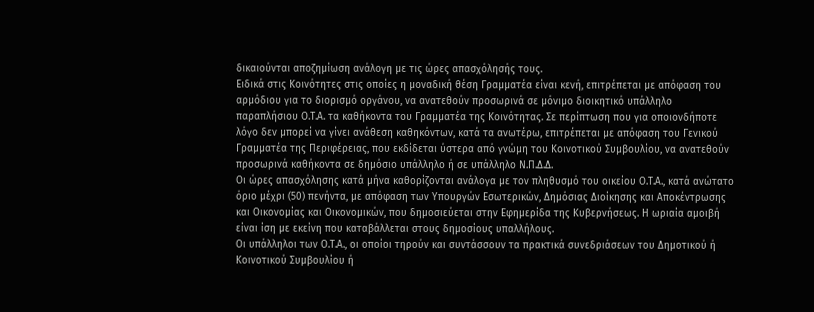δικαιούνται αποζημίωση ανάλογη με τις ώρες απασχόλησής τους.
Ειδικά στις Κοινότητες στις οποίες η μοναδική θέση Γραμματέα είναι κενή, επιτρέπεται με απόφαση του αρμόδιου για το διορισμό οργάνου, να ανατεθούν προσωρινά σε μόνιμο διοικητικό υπάλληλο παραπλήσιου Ο.Τ.Α. τα καθήκοντα του Γραμματέα της Κοινότητας. Σε περίπτωση που για οποιονδήποτε λόγο δεν μπορεί να γίνει ανάθεση καθηκόντων, κατά τα ανωτέρω, επιτρέπεται με απόφαση του Γενικού Γραμματέα της Περιφέρειας, που εκδίδεται ύστερα από γνώμη του Κοινοτικού Συμβουλίου, να ανατεθούν προσωρινά καθήκοντα σε δημόσιο υπάλληλο ή σε υπάλληλο Ν.Π.Δ.Δ.
Οι ώρες απασχόλησης κατά μήνα καθορίζονται ανάλογα με τον πληθυσμό του οικείου Ο.Τ.Α., κατά ανώτατο όριο μέχρι (50) πενήντα, με απόφαση των Υπουργών Εσωτερικών, Δημόσιας Διοίκησης και Αποκέντρωσης και Οικονομίας και Οικονομικών, που δημοσιεύεται στην Εφημερίδα της Κυβερνήσεως. Η ωριαία αμοιβή είναι ίση με εκείνη που καταβάλλεται στους δημοσίους υπαλλήλους.
Οι υπάλληλοι των Ο.Τ.Α., οι οποίοι τηρούν και συντάσσουν τα πρακτικά συνεδριάσεων του Δημοτικού ή Κοινοτικού Συμβουλίου ή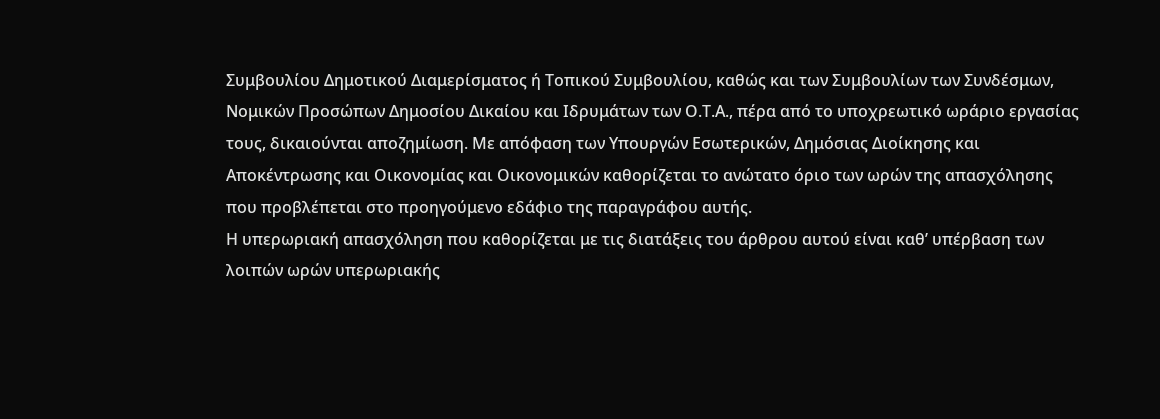Συμβουλίου Δημοτικού Διαμερίσματος ή Τοπικού Συμβουλίου, καθώς και των Συμβουλίων των Συνδέσμων, Νομικών Προσώπων Δημοσίου Δικαίου και Ιδρυμάτων των Ο.Τ.Α., πέρα από το υποχρεωτικό ωράριο εργασίας τους, δικαιούνται αποζημίωση. Με απόφαση των Υπουργών Εσωτερικών, Δημόσιας Διοίκησης και Αποκέντρωσης και Οικονομίας και Οικονομικών καθορίζεται το ανώτατο όριο των ωρών της απασχόλησης που προβλέπεται στο προηγούμενο εδάφιο της παραγράφου αυτής.
Η υπερωριακή απασχόληση που καθορίζεται με τις διατάξεις του άρθρου αυτού είναι καθ’ υπέρβαση των λοιπών ωρών υπερωριακής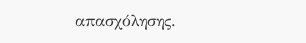απασχόλησης.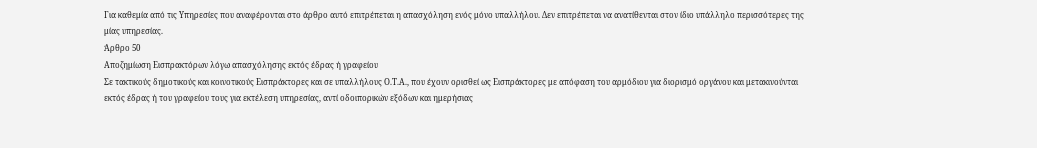Για καθεμία από τις Υπηρεσίες που αναφέρονται στο άρθρο αυτό επιτρέπεται η απασχόληση ενός μόνο υπαλλήλου. Δεν επιτρέπεται να ανατίθενται στον ίδιο υπάλληλο περισσότερες της μίας υπηρεσίας.
Άρθρο 50
Αποζημίωση Εισπρακτόρων λόγω απασχόλησης εκτός έδρας ή γραφείου
Σε τακτικούς δημοτικούς και κοινοτικούς Εισπράκτορες και σε υπαλλήλους Ο.Τ.Α., που έχουν ορισθεί ως Εισπράκτορες με απόφαση του αρμόδιου για διορισμό οργάνου και μετακινούνται εκτός έδρας ή του γραφείου τους για εκτέλεση υπηρεσίας, αντί οδοιπορικών εξόδων και ημερήσιας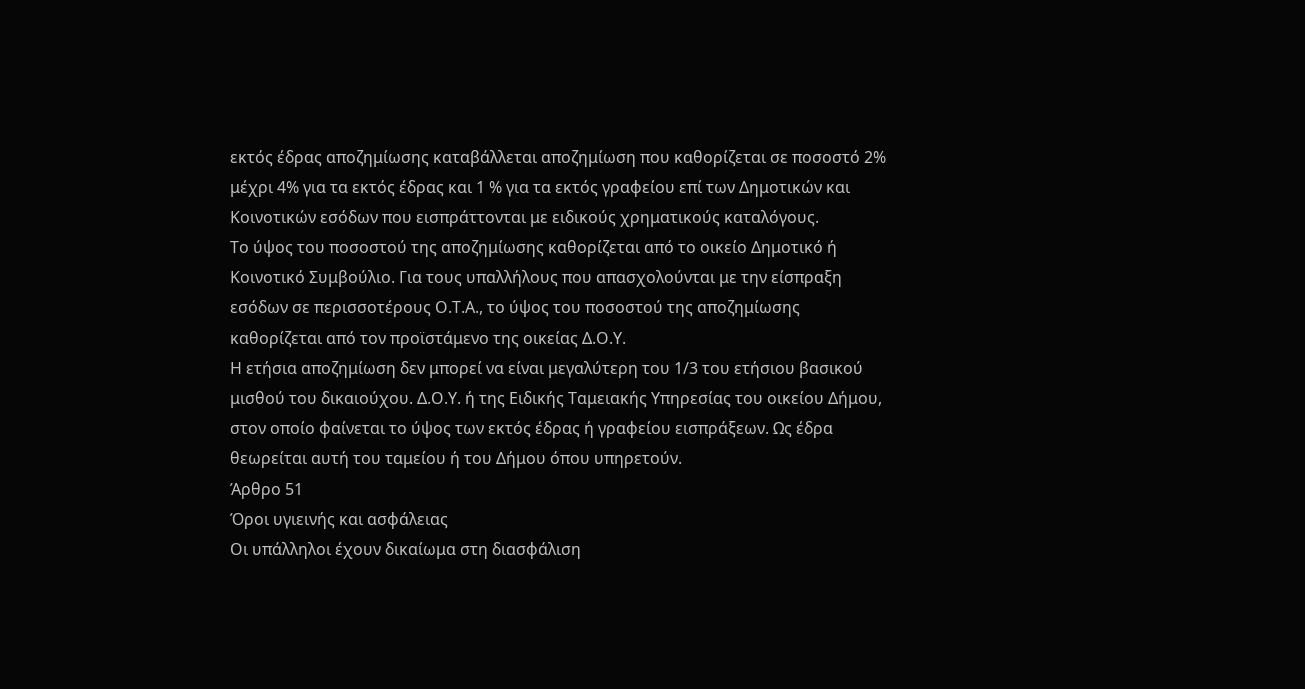εκτός έδρας αποζημίωσης καταβάλλεται αποζημίωση που καθορίζεται σε ποσοστό 2% μέχρι 4% για τα εκτός έδρας και 1 % για τα εκτός γραφείου επί των Δημοτικών και Κοινοτικών εσόδων που εισπράττονται με ειδικούς χρηματικούς καταλόγους.
Το ύψος του ποσοστού της αποζημίωσης καθορίζεται από το οικείο Δημοτικό ή Κοινοτικό Συμβούλιο. Για τους υπαλλήλους που απασχολούνται με την είσπραξη εσόδων σε περισσοτέρους Ο.Τ.Α., το ύψος του ποσοστού της αποζημίωσης καθορίζεται από τον προϊστάμενο της οικείας Δ.Ο.Υ.
Η ετήσια αποζημίωση δεν μπορεί να είναι μεγαλύτερη του 1/3 του ετήσιου βασικού μισθού του δικαιούχου. Δ.Ο.Υ. ή της Ειδικής Ταμειακής Υπηρεσίας του οικείου Δήμου, στον οποίο φαίνεται το ύψος των εκτός έδρας ή γραφείου εισπράξεων. Ως έδρα θεωρείται αυτή του ταμείου ή του Δήμου όπου υπηρετούν.
Άρθρο 51
Όροι υγιεινής και ασφάλειας
Οι υπάλληλοι έχουν δικαίωμα στη διασφάλιση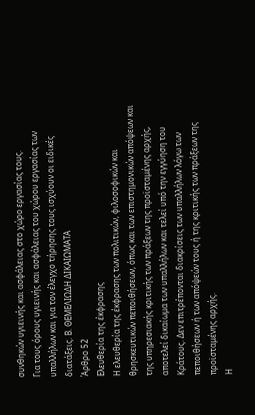συνθηκών υγιεινής και ασφάλειας στο χώρο εργασίας τους.
Για τους όρους υγιεινής και ασφάλειας του χώρου εργασίας των υπαλλήλων και για τον έλεγχο τήρησης τους ισχύουν οι ειδικές διατάξεις. Β. ΘΕΜΕΛΙΩΔΗ ΔΙΚΑΙΩΜΑΤΑ
Άρθρο 52
Ελευθερία της έκφρασης
Η ελευθερία της έκφρασης των πολιτικών, φιλοσοφικών και θρησκευτικών πεποιθήσεων, όπως και των επιστημονικών απόψεων και της υπηρεσιακής κριτικής των πράξεων της προϊσταμένης αρχής, αποτελεί δικαίωμα των υπαλλήλων και τελεί υπό την εγγύηση του Κράτους. Δεν επιτρέπονται διακρίσεις των υπαλλήλων λόγω των πεποιθήσεων ή των απόψεών τους ή της κριτικής των πράξεων της προϊσταμένης αρχής.
Η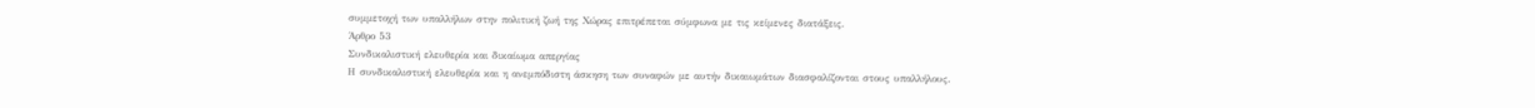συμμετοχή των υπαλλήλων στην πολιτική ζωή της Χώρας επιτρέπεται σύμφωνα με τις κείμενες διατάξεις.
Άρθρο 53
Συνδικαλιστική ελευθερία και δικαίωμα απεργίας
Η συνδικαλιστική ελευθερία και η ανεμπόδιστη άσκηση των συναφών με αυτήν δικαιωμάτων διασφαλίζονται στους υπαλλήλους.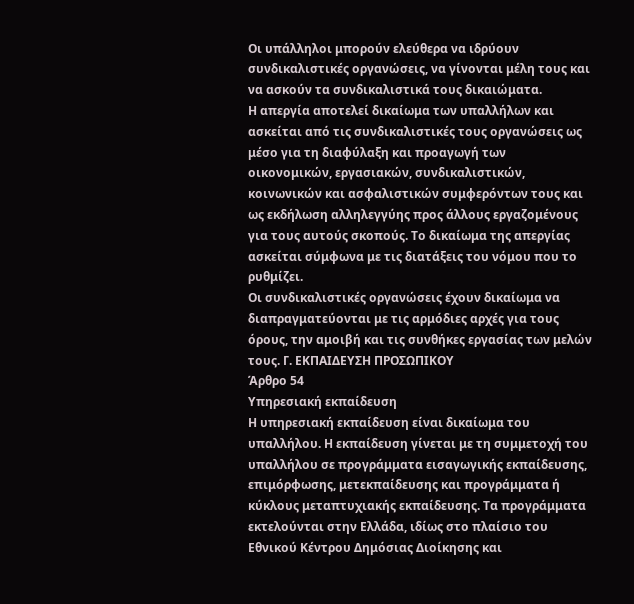Οι υπάλληλοι μπορούν ελεύθερα να ιδρύουν συνδικαλιστικές οργανώσεις, να γίνονται μέλη τους και να ασκούν τα συνδικαλιστικά τους δικαιώματα.
Η απεργία αποτελεί δικαίωμα των υπαλλήλων και ασκείται από τις συνδικαλιστικές τους οργανώσεις ως μέσο για τη διαφύλαξη και προαγωγή των οικονομικών, εργασιακών, συνδικαλιστικών, κοινωνικών και ασφαλιστικών συμφερόντων τους και ως εκδήλωση αλληλεγγύης προς άλλους εργαζομένους για τους αυτούς σκοπούς. Το δικαίωμα της απεργίας ασκείται σύμφωνα με τις διατάξεις του νόμου που το ρυθμίζει.
Οι συνδικαλιστικές οργανώσεις έχουν δικαίωμα να διαπραγματεύονται με τις αρμόδιες αρχές για τους όρους, την αμοιβή και τις συνθήκες εργασίας των μελών τους. Γ. ΕΚΠΑΙΔΕΥΣΗ ΠΡΟΣΩΠΙΚΟΥ
Άρθρο 54
Υπηρεσιακή εκπαίδευση
Η υπηρεσιακή εκπαίδευση είναι δικαίωμα του υπαλλήλου. Η εκπαίδευση γίνεται με τη συμμετοχή του υπαλλήλου σε προγράμματα εισαγωγικής εκπαίδευσης, επιμόρφωσης, μετεκπαίδευσης και προγράμματα ή κύκλους μεταπτυχιακής εκπαίδευσης. Τα προγράμματα εκτελούνται στην Ελλάδα, ιδίως στο πλαίσιο του Εθνικού Κέντρου Δημόσιας Διοίκησης και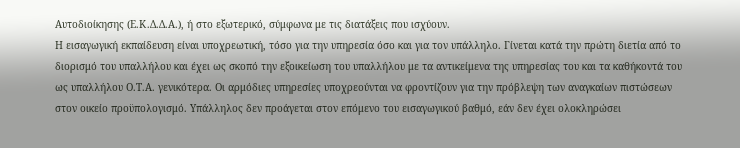Αυτοδιοίκησης (Ε.Κ.Δ.Δ.Α.), ή στο εξωτερικό, σύμφωνα με τις διατάξεις που ισχύουν.
Η εισαγωγική εκπαίδευση είναι υποχρεωτική, τόσο για την υπηρεσία όσο και για τον υπάλληλο. Γίνεται κατά την πρώτη διετία από το διορισμό του υπαλλήλου και έχει ως σκοπό την εξοικείωση του υπαλλήλου με τα αντικείμενα της υπηρεσίας του και τα καθήκοντά του ως υπαλλήλου Ο.Τ.Α. γενικότερα. Οι αρμόδιες υπηρεσίες υποχρεούνται να φροντίζουν για την πρόβλεψη των αναγκαίων πιστώσεων στον οικείο προϋπολογισμό. Υπάλληλος δεν προάγεται στον επόμενο του εισαγωγικού βαθμό, εάν δεν έχει ολοκληρώσει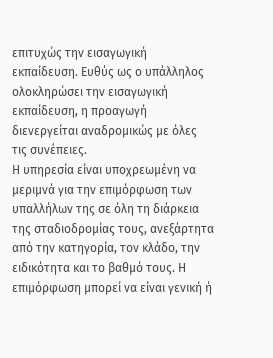επιτυχώς την εισαγωγική εκπαίδευση. Ευθύς ως ο υπάλληλος ολοκληρώσει την εισαγωγική εκπαίδευση, η προαγωγή διενεργείται αναδρομικώς με όλες τις συνέπειες.
Η υπηρεσία είναι υποχρεωμένη να μεριμνά για την επιμόρφωση των υπαλλήλων της σε όλη τη διάρκεια της σταδιοδρομίας τους, ανεξάρτητα από την κατηγορία, τον κλάδο, την ειδικότητα και το βαθμό τους. Η επιμόρφωση μπορεί να είναι γενική ή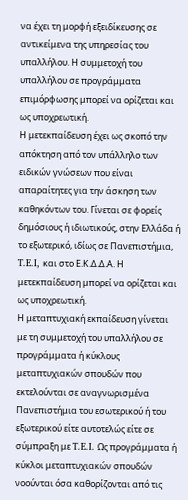να έχει τη μορφή εξειδίκευσης σε αντικείμενα της υπηρεσίας του υπαλλήλου. Η συμμετοχή του υπαλλήλου σε προγράμματα επιμόρφωσης μπορεί να ορίζεται και ως υποχρεωτική.
Η μετεκπαίδευση έχει ως σκοπό την απόκτηση από τον υπάλληλο των ειδικών γνώσεων που είναι απαραίτητες για την άσκηση των καθηκόντων του. Γίνεται σε φορείς δημόσιους ή ιδιωτικούς, στην Ελλάδα ή το εξωτερικό, ιδίως σε Πανεπιστήμια, T.E.I, και στο Ε.Κ.Δ.Δ.Α. Η μετεκπαίδευση μπορεί να ορίζεται και ως υποχρεωτική.
Η μεταπτυχιακή εκπαίδευση γίνεται με τη συμμετοχή του υπαλλήλου σε προγράμματα ή κύκλους μεταπτυχιακών σπουδών που εκτελούνται σε αναγνωρισμένα Πανεπιστήμια του εσωτερικού ή του εξωτερικού είτε αυτοτελώς είτε σε σύμπραξη με T.E.I. Ως προγράμματα ή κύκλοι μεταπτυχιακών σπουδών νοούνται όσα καθορίζονται από τις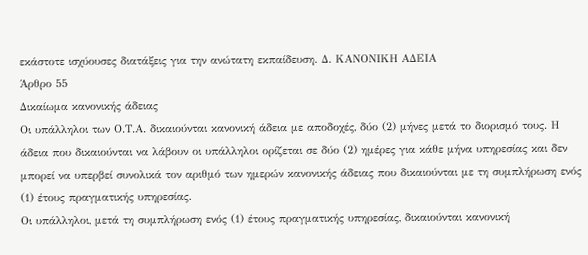εκάστοτε ισχύουσες διατάξεις για την ανώτατη εκπαίδευση. Δ. ΚΑΝΟΝΙΚΗ ΑΔΕΙΑ
Άρθρο 55
Δικαίωμα κανονικής άδειας
Οι υπάλληλοι των Ο.Τ.Α. δικαιούνται κανονική άδεια με αποδοχές, δύο (2) μήνες μετά το διορισμό τους. Η άδεια που δικαιούνται να λάβουν οι υπάλληλοι ορίζεται σε δύο (2) ημέρες για κάθε μήνα υπηρεσίας και δεν μπορεί να υπερβεί συνολικά τον αριθμό των ημερών κανονικής άδειας που δικαιούνται με τη συμπλήρωση ενός (1) έτους πραγματικής υπηρεσίας.
Οι υπάλληλοι, μετά τη συμπλήρωση ενός (1) έτους πραγματικής υπηρεσίας, δικαιούνται κανονική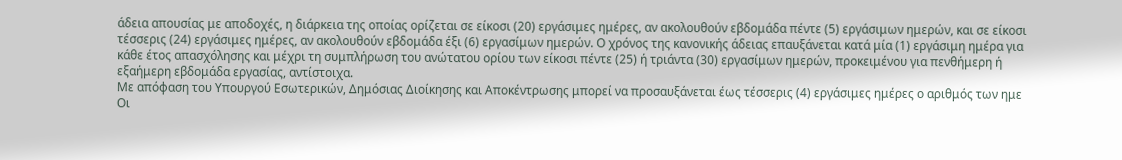άδεια απουσίας με αποδοχές, η διάρκεια της οποίας ορίζεται σε είκοσι (20) εργάσιμες ημέρες, αν ακολουθούν εβδομάδα πέντε (5) εργάσιμων ημερών, και σε είκοσι τέσσερις (24) εργάσιμες ημέρες, αν ακολουθούν εβδομάδα έξι (6) εργασίμων ημερών. Ο χρόνος της κανονικής άδειας επαυξάνεται κατά μία (1) εργάσιμη ημέρα για κάθε έτος απασχόλησης και μέχρι τη συμπλήρωση του ανώτατου ορίου των είκοσι πέντε (25) ή τριάντα (30) εργασίμων ημερών, προκειμένου για πενθήμερη ή εξαήμερη εβδομάδα εργασίας, αντίστοιχα.
Με απόφαση του Υπουργού Εσωτερικών, Δημόσιας Διοίκησης και Αποκέντρωσης μπορεί να προσαυξάνεται έως τέσσερις (4) εργάσιμες ημέρες ο αριθμός των ημε
Οι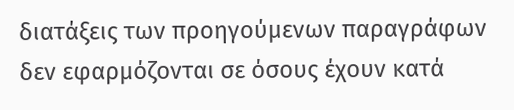διατάξεις των προηγούμενων παραγράφων δεν εφαρμόζονται σε όσους έχουν κατά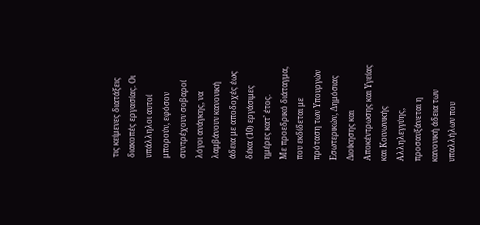τις κείμενες διατάξεις διακοπές εργασίας. Οι υπάλληλοι αυτοί μπορούν, εφόσον συντρέχουν σοβαροί λόγοι ανάγκης, να λαμβάνουν κανονική άδεια με αποδοχές έως δέκα (10) εργάσιμες ημέρες κατ’ έτος.
Με προεδρικό διάταγμα, που εκδίδεται με πρόταση των Υπουργών Εσωτερικών, Δημόσιας Διοίκησης και Αποκέντρωσης και Υγείας και Κοινωνικής Αλληλεγγύης, προσαυξάνεται η κανονική άδεια των υπαλλήλων που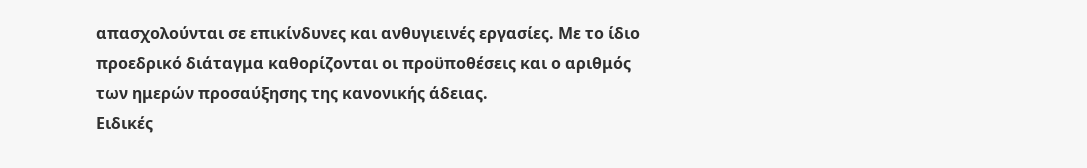απασχολούνται σε επικίνδυνες και ανθυγιεινές εργασίες. Με το ίδιο προεδρικό διάταγμα καθορίζονται οι προϋποθέσεις και ο αριθμός των ημερών προσαύξησης της κανονικής άδειας.
Ειδικές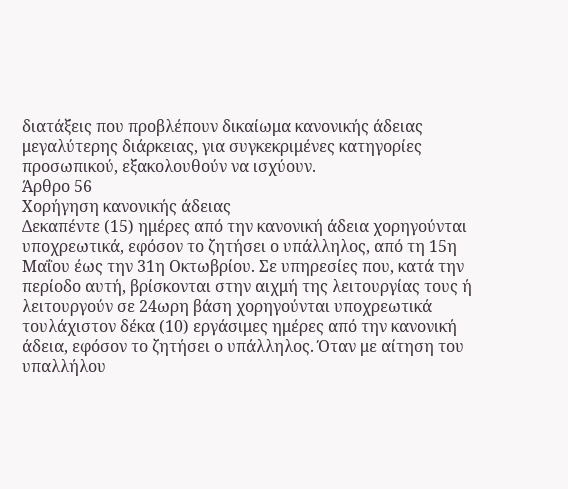διατάξεις που προβλέπουν δικαίωμα κανονικής άδειας μεγαλύτερης διάρκειας, για συγκεκριμένες κατηγορίες προσωπικού, εξακολουθούν να ισχύουν.
Άρθρο 56
Χορήγηση κανονικής άδειας
Δεκαπέντε (15) ημέρες από την κανονική άδεια χορηγούνται υποχρεωτικά, εφόσον το ζητήσει ο υπάλληλος, από τη 15η Μαΐου έως την 31η Οκτωβρίου. Σε υπηρεσίες που, κατά την περίοδο αυτή, βρίσκονται στην αιχμή της λειτουργίας τους ή λειτουργούν σε 24ωρη βάση χορηγούνται υποχρεωτικά τουλάχιστον δέκα (10) εργάσιμες ημέρες από την κανονική άδεια, εφόσον το ζητήσει ο υπάλληλος. Όταν με αίτηση του υπαλλήλου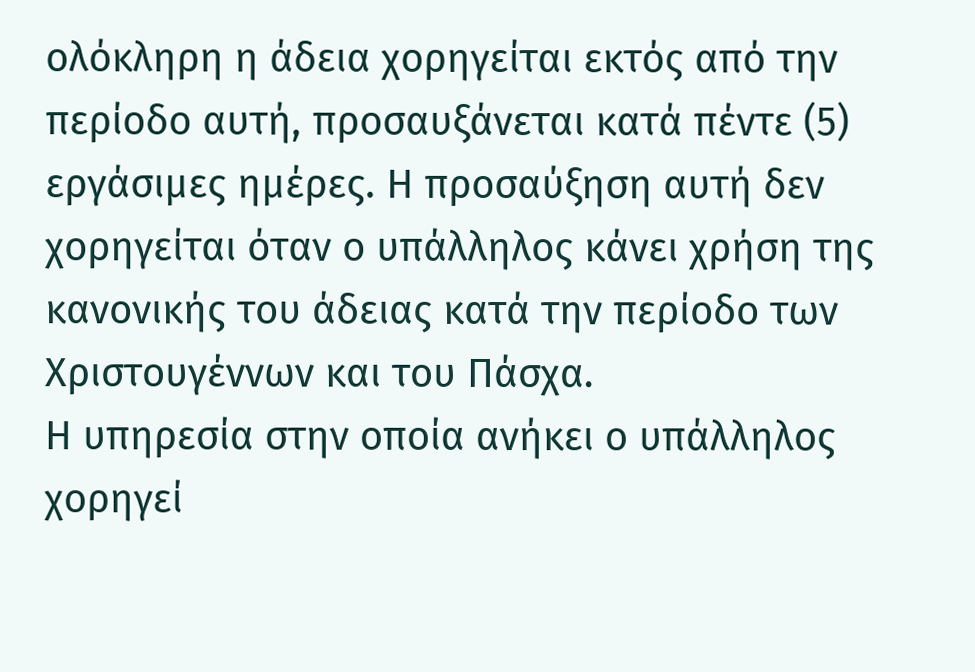ολόκληρη η άδεια χορηγείται εκτός από την περίοδο αυτή, προσαυξάνεται κατά πέντε (5) εργάσιμες ημέρες. Η προσαύξηση αυτή δεν χορηγείται όταν ο υπάλληλος κάνει χρήση της κανονικής του άδειας κατά την περίοδο των Χριστουγέννων και του Πάσχα.
Η υπηρεσία στην οποία ανήκει ο υπάλληλος χορηγεί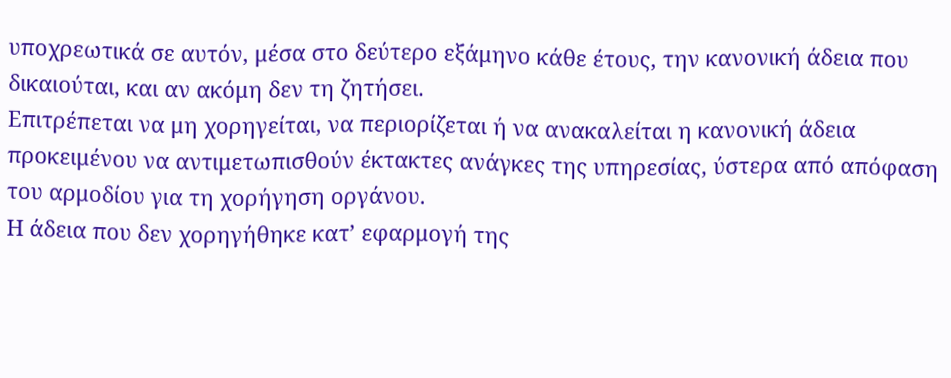υποχρεωτικά σε αυτόν, μέσα στο δεύτερο εξάμηνο κάθε έτους, την κανονική άδεια που δικαιούται, και αν ακόμη δεν τη ζητήσει.
Επιτρέπεται να μη χορηγείται, να περιορίζεται ή να ανακαλείται η κανονική άδεια προκειμένου να αντιμετωπισθούν έκτακτες ανάγκες της υπηρεσίας, ύστερα από απόφαση του αρμοδίου για τη χορήγηση οργάνου.
Η άδεια που δεν χορηγήθηκε κατ’ εφαρμογή της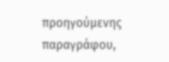προηγούμενης παραγράφου,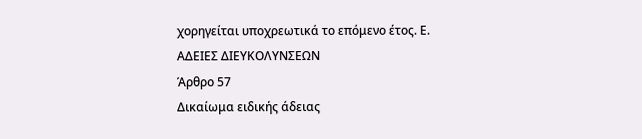χορηγείται υποχρεωτικά το επόμενο έτος. Ε. ΑΔΕΙΕΣ ΔΙΕΥΚΟΛΥΝΣΕΩΝ
Άρθρο 57
Δικαίωμα ειδικής άδειας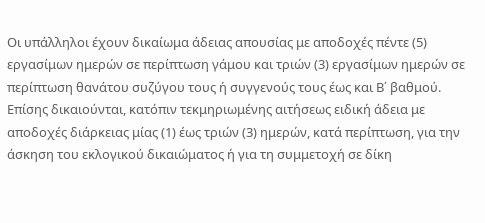Οι υπάλληλοι έχουν δικαίωμα άδειας απουσίας με αποδοχές πέντε (5) εργασίμων ημερών σε περίπτωση γάμου και τριών (3) εργασίμων ημερών σε περίπτωση θανάτου συζύγου τους ή συγγενούς τους έως και Β΄ βαθμού. Επίσης δικαιούνται, κατόπιν τεκμηριωμένης αιτήσεως ειδική άδεια με αποδοχές διάρκειας μίας (1) έως τριών (3) ημερών, κατά περίπτωση, για την άσκηση του εκλογικού δικαιώματος ή για τη συμμετοχή σε δίκη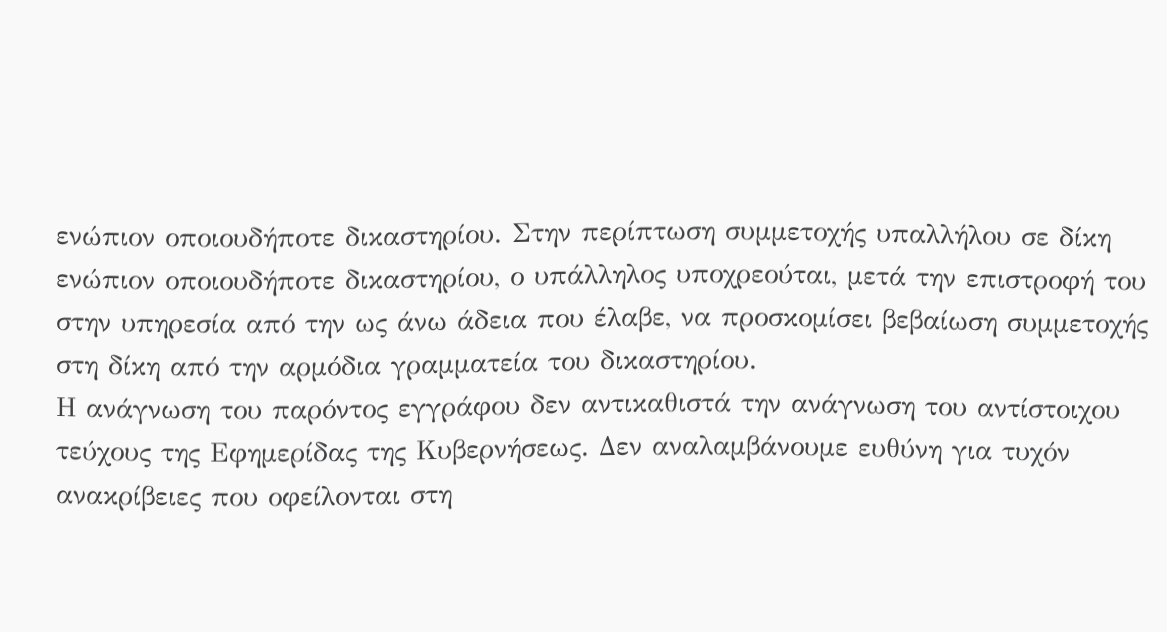ενώπιον οποιουδήποτε δικαστηρίου. Στην περίπτωση συμμετοχής υπαλλήλου σε δίκη ενώπιον οποιουδήποτε δικαστηρίου, ο υπάλληλος υποχρεούται, μετά την επιστροφή του στην υπηρεσία από την ως άνω άδεια που έλαβε, να προσκομίσει βεβαίωση συμμετοχής στη δίκη από την αρμόδια γραμματεία του δικαστηρίου.
Η ανάγνωση του παρόντος εγγράφου δεν αντικαθιστά την ανάγνωση του αντίστοιχου τεύχους της Εφημερίδας της Κυβερνήσεως. Δεν αναλαμβάνουμε ευθύνη για τυχόν ανακρίβειες που οφείλονται στη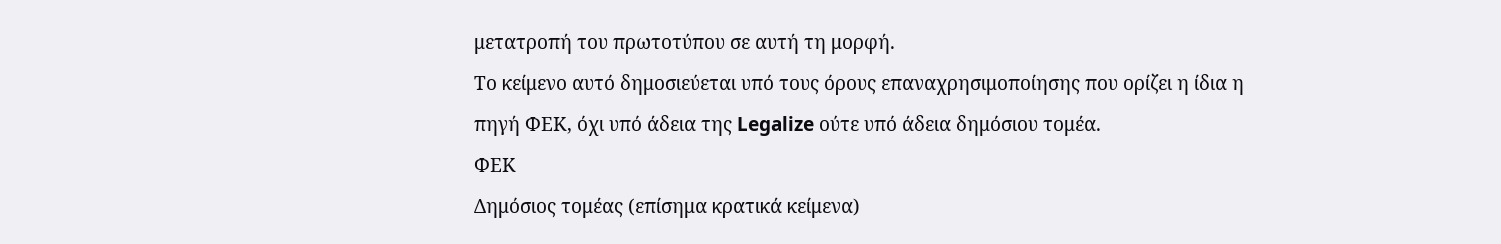μετατροπή του πρωτοτύπου σε αυτή τη μορφή.
Το κείμενο αυτό δημοσιεύεται υπό τους όρους επαναχρησιμοποίησης που ορίζει η ίδια η πηγή ΦΕΚ, όχι υπό άδεια της Legalize ούτε υπό άδεια δημόσιου τομέα.
ΦΕΚ
Δημόσιος τομέας (επίσημα κρατικά κείμενα)